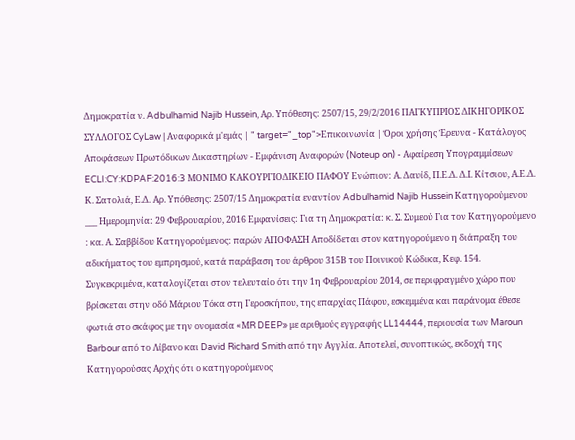Δημοκρατία ν. Adbulhamid Najib Hussein, Αρ. Υπόθεσης: 2507/15, 29/2/2016 ΠΑΓΚΥΠΡΙΟΣ ΔΙΚΗΓΟΡΙΚΟΣ ΣΥΛΛΟΓΟΣ CyLaw | Αναφορικά μ'εμάς | " target="_top">Επικοινωνία | Όροι χρήσης Έρευνα - Κατάλογος Αποφάσεων Πρωτόδικων Δικαστηρίων - Εμφάνιση Αναφορών (Noteup on) - Αφαίρεση Υπογραμμίσεων ECLI:CY:KDPAF:2016:3 ΜΟΝΙΜΟ ΚΑΚΟΥΡΓΙΟΔΙΚΕΙΟ ΠΑΦΟΥ Ενώπιον: Α. Δαυίδ, Π.Ε.Δ. Δ.Ι. Κίτσιου, Α.Ε.Δ. Κ. Σατολιά, Ε.Δ. Αρ. Υπόθεσης: 2507/15 Δημοκρατία εναντίον Adbulhamid Najib Hussein Κατηγορούμενου ___ Ημερομηνία: 29 Φεβρουαρίου, 2016 Εμφανίσεις: Για τη Δημοκρατία: κ. Σ. Συμεού Για τον Κατηγορούμενο : κα. Α. Σαββίδου Κατηγορούμενος: παρών ΑΠΟΦΑΣΗ Αποδίδεται στον κατηγορούμενο η διάπραξη του αδικήματος του εμπρησμού, κατά παράβαση του άρθρου 315Β του Ποινικού Κώδικα, Κεφ. 154. Συγκεκριμένα, καταλογίζεται στον τελευταίο ότι την 1η Φεβρουαρίου 2014, σε περιφραγμένο χώρο που βρίσκεται στην οδό Μάριου Τόκα στη Γεροσκήπου, της επαρχίας Πάφου, εσκεμμένα και παράνομα έθεσε φωτιά στο σκάφος με την ονομασία «ΜR DEEP» με αριθμούς εγγραφής LL14444, περιουσία των Maroun Barbour από το Λίβανο και David Richard Smith από την Αγγλία. Αποτελεί, συνοπτικώς, εκδοχή της Κατηγορούσας Αρχής ότι ο κατηγορούμενος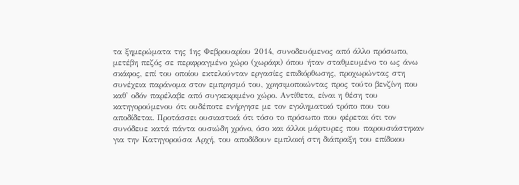τα ξημερώματα της 1ης Φεβρουαρίου 2014, συνοδευόμενος από άλλο πρόσωπο, μετέβη πεζός σε περιφραγμένο χώρο (χωράφι) όπου ήταν σταθμευμένο το ως άνω σκάφος, επί του οποίου εκτελούνταν εργασίες επιδιόρθωσης, προχωρώντας στη συνέχεια παράνομα στον εμπρησμό του, χρησιμοποιώντας προς τούτο βενζίνη που καθ' οδόν παρέλαβε από συγκεκριμένο χώρο. Αντίθετα, είναι η θέση του κατηγορούμενου ότι ουδέποτε ενήργησε με τον εγκληματικό τρόπο που του αποδίδεται. Προτάσσει ουσιαστικά ότι τόσο το πρόσωπο που φέρεται ότι τον συνόδευε κατά πάντα ουσιώδη χρόνο, όσο και άλλοι μάρτυρες που παρουσιάστηκαν για την Κατηγορούσα Αρχή, του αποδίδουν εμπλοκή στη διάπραξη του επίδικου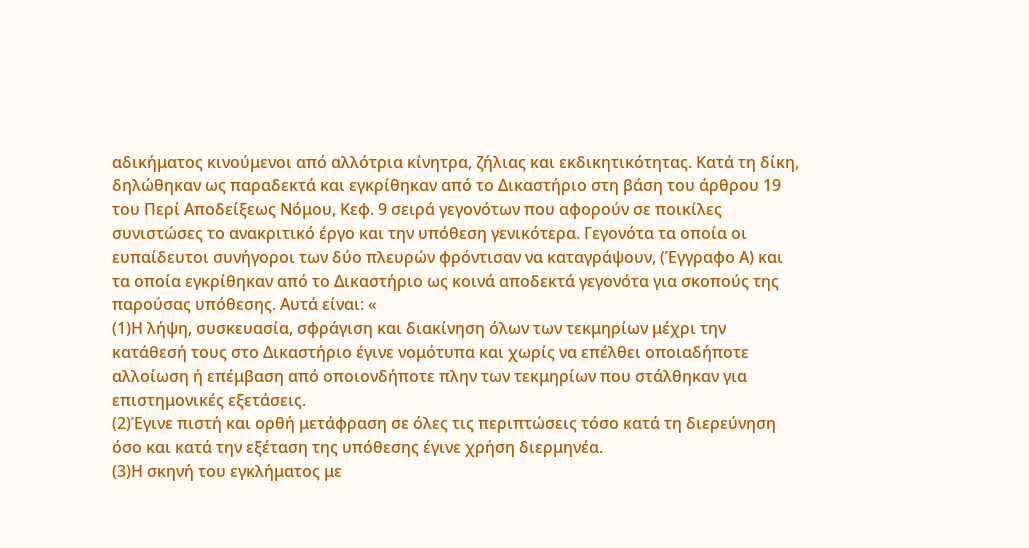αδικήματος κινούμενοι από αλλότρια κίνητρα, ζήλιας και εκδικητικότητας. Κατά τη δίκη, δηλώθηκαν ως παραδεκτά και εγκρίθηκαν από το Δικαστήριο στη βάση του άρθρου 19 του Περί Αποδείξεως Νόμου, Κεφ. 9 σειρά γεγονότων που αφορούν σε ποικίλες συνιστώσες το ανακριτικό έργο και την υπόθεση γενικότερα. Γεγονότα τα οποία οι ευπαίδευτοι συνήγοροι των δύο πλευρών φρόντισαν να καταγράψουν, (Έγγραφο Α) και τα οποία εγκρίθηκαν από το Δικαστήριο ως κοινά αποδεκτά γεγονότα για σκοπούς της παρούσας υπόθεσης. Αυτά είναι: «
(1)Η λήψη, συσκευασία, σφράγιση και διακίνηση όλων των τεκμηρίων μέχρι την κατάθεσή τους στο Δικαστήριο έγινε νομότυπα και χωρίς να επέλθει οποιαδήποτε αλλοίωση ή επέμβαση από οποιονδήποτε πλην των τεκμηρίων που στάλθηκαν για επιστημονικές εξετάσεις.
(2)Έγινε πιστή και ορθή μετάφραση σε όλες τις περιπτώσεις τόσο κατά τη διερεύνηση όσο και κατά την εξέταση της υπόθεσης έγινε χρήση διερμηνέα.
(3)Η σκηνή του εγκλήματος με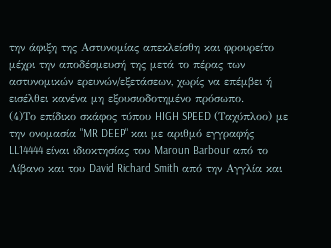την άφιξη της Αστυνομίας απεκλείσθη και φρουρείτο μέχρι την αποδέσμευσή της μετά το πέρας των αστυνομικών ερευνών/εξετάσεων, χωρίς να επέμβει ή εισέλθει κανένα μη εξουσιοδοτημένο πρόσωπο.
(4)Το επίδικο σκάφος τύπου HIGH SPEED (Ταχύπλοο) με την ονομασία "MR DEEP" και με αριθμό εγγραφής LL14444 είναι ιδιοκτησίας του Maroun Barbour από το Λίβανο και του David Richard Smith από την Αγγλία και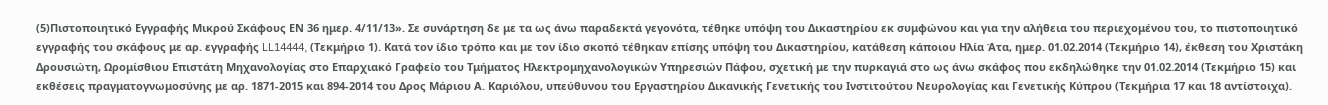(5)Πιστοποιητικό Εγγραφής Μικρού Σκάφους ΕΝ 36 ημερ. 4/11/13». Σε συνάρτηση δε με τα ως άνω παραδεκτά γεγονότα, τέθηκε υπόψη του Δικαστηρίου εκ συμφώνου και για την αλήθεια του περιεχομένου του, το πιστοποιητικό εγγραφής του σκάφους με αρ. εγγραφής LL14444, (Τεκμήριο 1). Κατά τον ίδιο τρόπο και με τον ίδιο σκοπό τέθηκαν επίσης υπόψη του Δικαστηρίου, κατάθεση κάποιου Ηλία Άτα, ημερ. 01.02.2014 (Τεκμήριο 14), έκθεση του Χριστάκη Δρουσιώτη, Ωρομίσθιου Επιστάτη Μηχανολογίας στο Επαρχιακό Γραφείο του Τμήματος Ηλεκτρομηχανολογικών Υπηρεσιών Πάφου, σχετική με την πυρκαγιά στο ως άνω σκάφος που εκδηλώθηκε την 01.02.2014 (Τεκμήριο 15) και εκθέσεις πραγματογνωμοσύνης με αρ. 1871-2015 και 894-2014 του Δρος Μάριου Α. Καριόλου, υπεύθυνου του Εργαστηρίου Δικανικής Γενετικής του Ινστιτούτου Νευρολογίας και Γενετικής Κύπρου (Τεκμήρια 17 και 18 αντίστοιχα).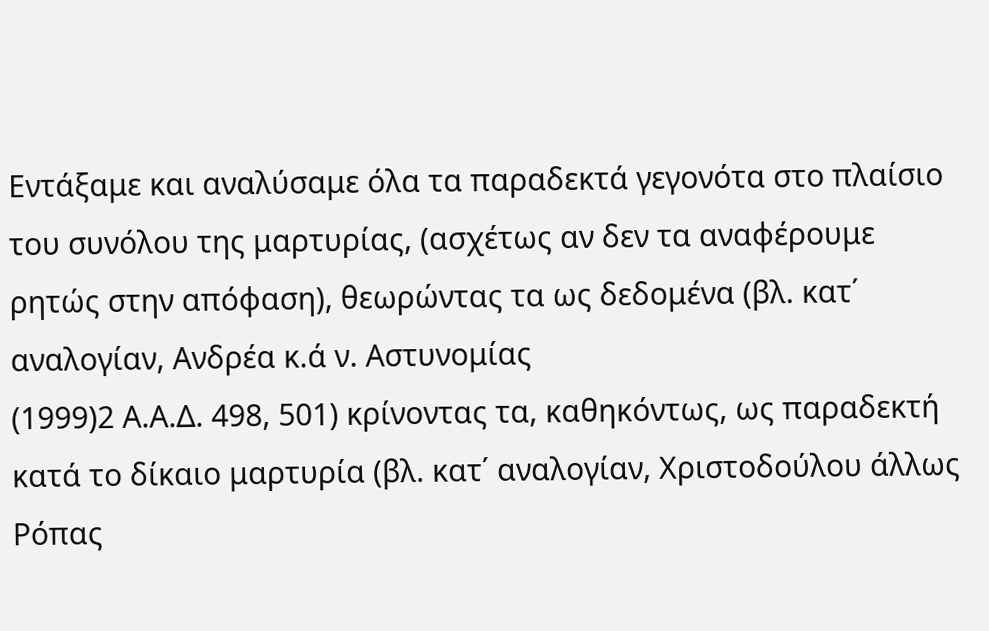Εντάξαμε και αναλύσαμε όλα τα παραδεκτά γεγονότα στο πλαίσιο του συνόλου της μαρτυρίας, (ασχέτως αν δεν τα αναφέρουμε ρητώς στην απόφαση), θεωρώντας τα ως δεδομένα (βλ. κατ΄ αναλογίαν, Ανδρέα κ.ά ν. Αστυνομίας
(1999)2 Α.Α.Δ. 498, 501) κρίνοντας τα, καθηκόντως, ως παραδεκτή κατά το δίκαιο μαρτυρία (βλ. κατ΄ αναλογίαν, Χριστοδούλου άλλως Ρόπας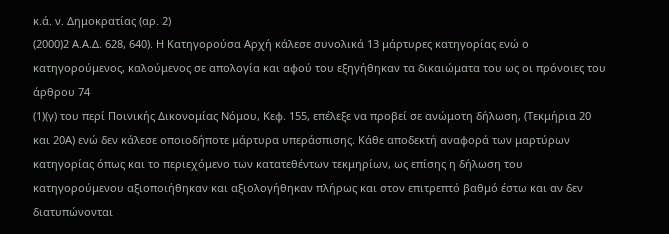κ.ά. ν. Δημοκρατίας (αρ. 2)
(2000)2 Α.Α.Δ. 628, 640). Η Κατηγορούσα Αρχή κάλεσε συνολικά 13 μάρτυρες κατηγορίας ενώ ο κατηγορούμενος, καλούμενος σε απολογία και αφού του εξηγήθηκαν τα δικαιώματα του ως οι πρόνοιες του άρθρου 74
(1)(γ) του περί Ποινικής Δικονομίας Νόμου, Κεφ. 155, επέλεξε να προβεί σε ανώμοτη δήλωση, (Τεκμήρια 20 και 20Α) ενώ δεν κάλεσε οποιοδήποτε μάρτυρα υπεράσπισης. Κάθε αποδεκτή αναφορά των μαρτύρων κατηγορίας όπως και το περιεχόμενο των κατατεθέντων τεκμηρίων, ως επίσης η δήλωση του κατηγορούμενου αξιοποιήθηκαν και αξιολογήθηκαν πλήρως και στον επιτρεπτό βαθμό έστω και αν δεν διατυπώνονται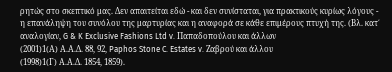ρητώς στο σκεπτικό μας. Δεν απαιτείται εδώ - και δεν συνίσταται, για πρακτικούς κυρίως λόγους - η επανάληψη του συνόλου της μαρτυρίας και η αναφορά σε κάθε επιμέρους πτυχή της. (Βλ. κατ΄ αναλογίαν, G & K Exclusive Fashions Ltd v. Παπαδοπούλου και άλλων
(2001)1(Α) Α.Α.Δ. 88, 92, Paphos Stone C. Estates v. Ζαβρού και άλλου
(1998)1(Γ) Α.Α.Δ. 1854, 1859).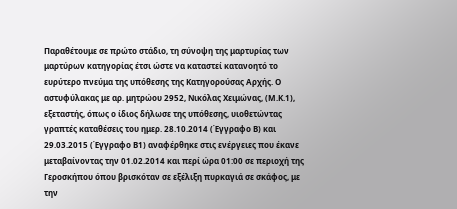Παραθέτουμε σε πρώτο στάδιο, τη σύνοψη της μαρτυρίας των μαρτύρων κατηγορίας έτσι ώστε να καταστεί κατανοητό το ευρύτερο πνεύμα της υπόθεσης της Κατηγορούσας Αρχής. Ο αστυφύλακας με αρ. μητρώου 2952, Νικόλας Χειμώνας, (Μ.Κ.1), εξεταστής, όπως ο ίδιος δήλωσε της υπόθεσης, υιοθετώντας γραπτές καταθέσεις του ημερ. 28.10.2014 (Έγγραφο Β) και 29.03.2015 (Έγγραφο Β1) αναφέρθηκε στις ενέργειες που έκανε μεταβαίνοντας την 01.02.2014 και περί ώρα 01:00 σε περιοχή της Γεροσκήπου όπου βρισκόταν σε εξέλιξη πυρκαγιά σε σκάφος, με την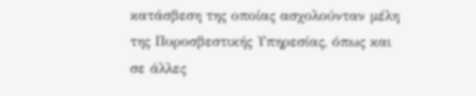κατάσβεση της οποίας ασχολούνταν μέλη της Πυροσβεστικής Υπηρεσίας, όπως και σε άλλες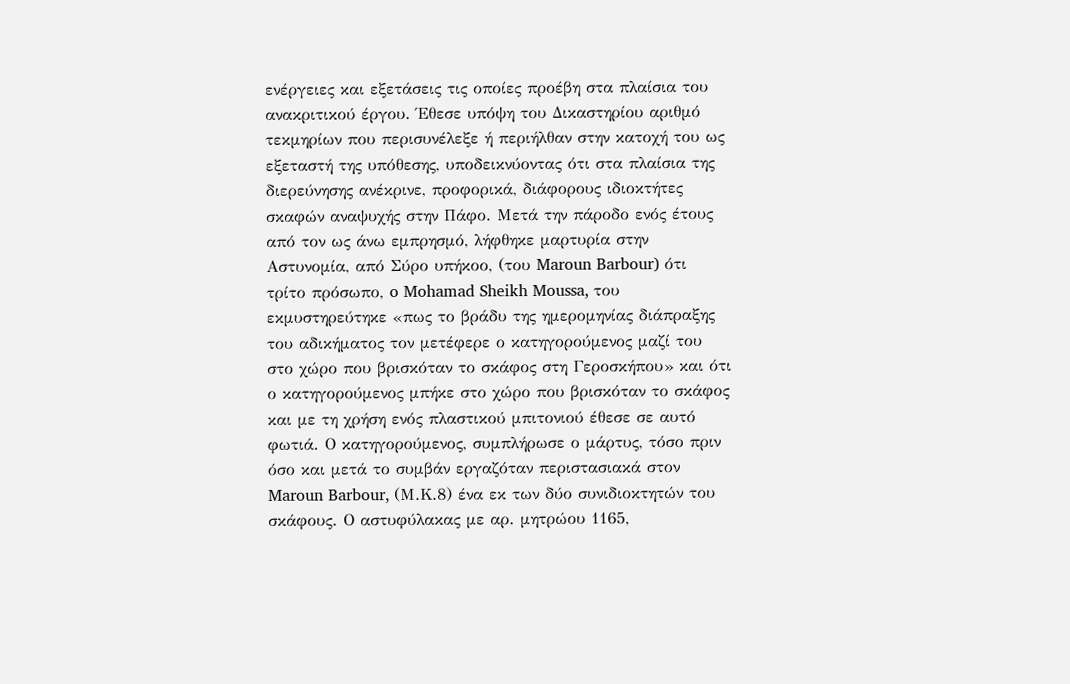ενέργειες και εξετάσεις τις οποίες προέβη στα πλαίσια του ανακριτικού έργου. Έθεσε υπόψη του Δικαστηρίου αριθμό τεκμηρίων που περισυνέλεξε ή περιήλθαν στην κατοχή του ως εξεταστή της υπόθεσης, υποδεικνύοντας ότι στα πλαίσια της διερεύνησης ανέκρινε, προφορικά, διάφορους ιδιοκτήτες σκαφών αναψυχής στην Πάφο. Μετά την πάροδο ενός έτους από τον ως άνω εμπρησμό, λήφθηκε μαρτυρία στην Αστυνομία, από Σύρο υπήκοο, (του Maroun Barbour) ότι τρίτο πρόσωπο, o Mohamad Sheikh Moussa, του εκμυστηρεύτηκε «πως το βράδυ της ημερομηνίας διάπραξης του αδικήματος τον μετέφερε ο κατηγορούμενος μαζί του στο χώρο που βρισκόταν το σκάφος στη Γεροσκήπου» και ότι ο κατηγορούμενος μπήκε στο χώρο που βρισκόταν το σκάφος και με τη χρήση ενός πλαστικού μπιτονιού έθεσε σε αυτό φωτιά. Ο κατηγορούμενος, συμπλήρωσε ο μάρτυς, τόσο πριν όσο και μετά το συμβάν εργαζόταν περιστασιακά στον Maroun Barbour, (Μ.Κ.8) ένα εκ των δύο συνιδιοκτητών του σκάφους. Ο αστυφύλακας με αρ. μητρώου 1165,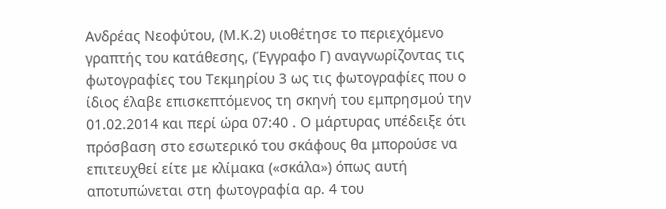Ανδρέας Νεοφύτου, (Μ.Κ.2) υιοθέτησε το περιεχόμενο γραπτής του κατάθεσης, (Έγγραφο Γ) αναγνωρίζοντας τις φωτογραφίες του Τεκμηρίου 3 ως τις φωτογραφίες που ο ίδιος έλαβε επισκεπτόμενος τη σκηνή του εμπρησμού την 01.02.2014 και περί ώρα 07:40 . Ο μάρτυρας υπέδειξε ότι πρόσβαση στο εσωτερικό του σκάφους θα μπορούσε να επιτευχθεί είτε με κλίμακα («σκάλα») όπως αυτή αποτυπώνεται στη φωτογραφία αρ. 4 του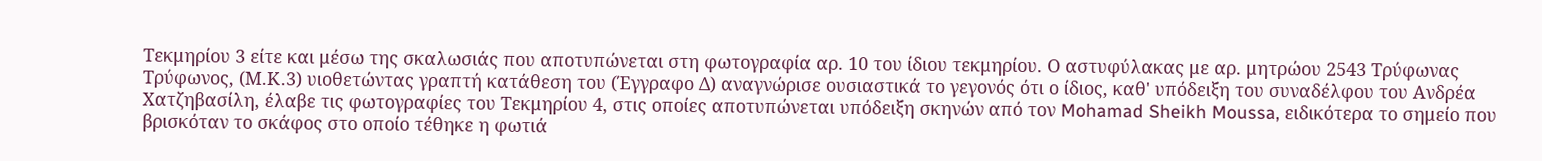Τεκμηρίου 3 είτε και μέσω της σκαλωσιάς που αποτυπώνεται στη φωτογραφία αρ. 10 του ίδιου τεκμηρίου. Ο αστυφύλακας με αρ. μητρώου 2543 Τρύφωνας Τρύφωνος, (Μ.Κ.3) υιοθετώντας γραπτή κατάθεση του (Έγγραφο Δ) αναγνώρισε ουσιαστικά το γεγονός ότι ο ίδιος, καθ' υπόδειξη του συναδέλφου του Ανδρέα Χατζηβασίλη, έλαβε τις φωτογραφίες του Τεκμηρίου 4, στις οποίες αποτυπώνεται υπόδειξη σκηνών από τον Mohamad Sheikh Moussa, ειδικότερα το σημείο που βρισκόταν το σκάφος στο οποίο τέθηκε η φωτιά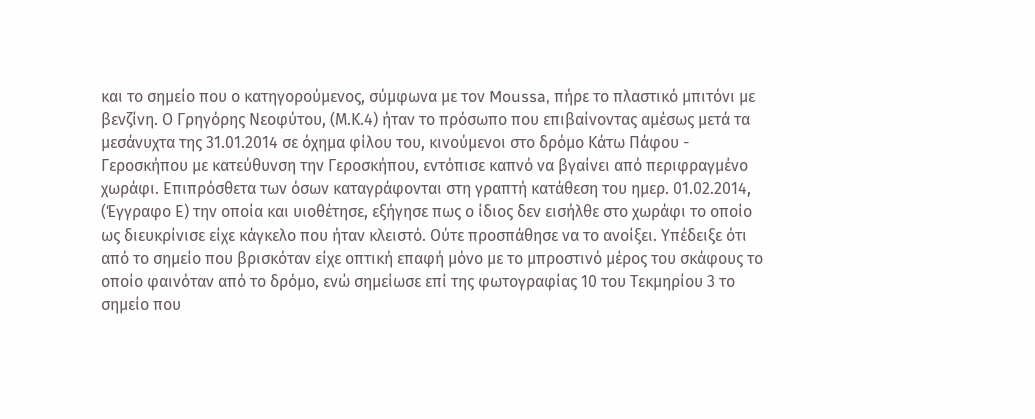και το σημείο που ο κατηγορούμενος, σύμφωνα με τον Moussa, πήρε το πλαστικό μπιτόνι με βενζίνη. Ο Γρηγόρης Νεοφύτου, (Μ.Κ.4) ήταν το πρόσωπο που επιβαίνοντας αμέσως μετά τα μεσάνυχτα της 31.01.2014 σε όχημα φίλου του, κινούμενοι στο δρόμο Κάτω Πάφου - Γεροσκήπου με κατεύθυνση την Γεροσκήπου, εντόπισε καπνό να βγαίνει από περιφραγμένο χωράφι. Επιπρόσθετα των όσων καταγράφονται στη γραπτή κατάθεση του ημερ. 01.02.2014, (Έγγραφο Ε) την οποία και υιοθέτησε, εξήγησε πως ο ίδιος δεν εισήλθε στο χωράφι το οποίο ως διευκρίνισε είχε κάγκελο που ήταν κλειστό. Ούτε προσπάθησε να το ανοίξει. Υπέδειξε ότι από το σημείο που βρισκόταν είχε οπτική επαφή μόνο με το μπροστινό μέρος του σκάφους το οποίο φαινόταν από το δρόμο, ενώ σημείωσε επί της φωτογραφίας 10 του Τεκμηρίου 3 το σημείο που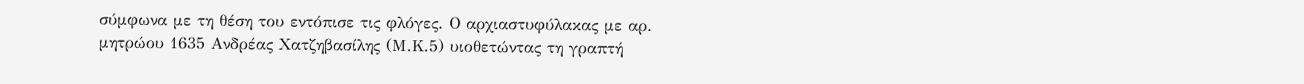σύμφωνα με τη θέση του εντόπισε τις φλόγες. Ο αρχιαστυφύλακας με αρ. μητρώου 1635 Ανδρέας Χατζηβασίλης (Μ.Κ.5) υιοθετώντας τη γραπτή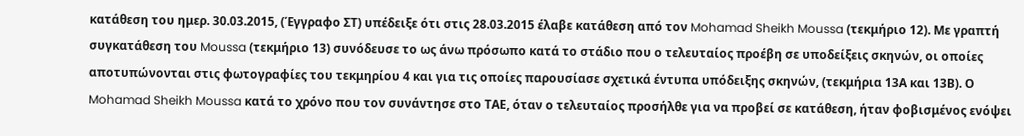κατάθεση του ημερ. 30.03.2015, (Έγγραφο ΣΤ) υπέδειξε ότι στις 28.03.2015 έλαβε κατάθεση από τον Mohamad Sheikh Moussa (τεκμήριο 12). Με γραπτή συγκατάθεση του Moussa (τεκμήριο 13) συνόδευσε το ως άνω πρόσωπο κατά το στάδιο που ο τελευταίος προέβη σε υποδείξεις σκηνών, οι οποίες αποτυπώνονται στις φωτογραφίες του τεκμηρίου 4 και για τις οποίες παρουσίασε σχετικά έντυπα υπόδειξης σκηνών, (τεκμήρια 13Α και 13Β). Ο Mohamad Sheikh Moussa κατά το χρόνο που τον συνάντησε στο ΤΑΕ, όταν ο τελευταίος προσήλθε για να προβεί σε κατάθεση, ήταν φοβισμένος ενόψει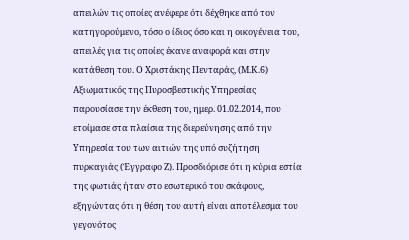απειλών τις οποίες ανέφερε ότι δέχθηκε από τον κατηγορούμενο, τόσο ο ίδιος όσο και η οικογένεια του, απειλές για τις οποίες έκανε αναφορά και στην κατάθεση του. Ο Χριστάκης Πενταράς, (Μ.Κ.6) Αξιωματικός της Πυροσβεστικής Υπηρεσίας παρουσίασε την έκθεση του, ημερ. 01.02.2014, που ετοίμασε στα πλαίσια της διερεύνησης από την Υπηρεσία του των αιτιών της υπό συζήτηση πυρκαγιάς (Έγγραφο Ζ). Προσδιόρισε ότι η κύρια εστία της φωτιάς ήταν στο εσωτερικό του σκάφους, εξηγώντας ότι η θέση του αυτή είναι αποτέλεσμα του γεγονότος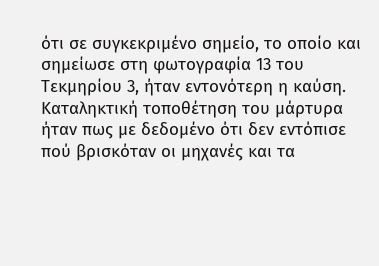ότι σε συγκεκριμένο σημείο, το οποίο και σημείωσε στη φωτογραφία 13 του Τεκμηρίου 3, ήταν εντονότερη η καύση. Καταληκτική τοποθέτηση του μάρτυρα ήταν πως με δεδομένο ότι δεν εντόπισε πού βρισκόταν οι μηχανές και τα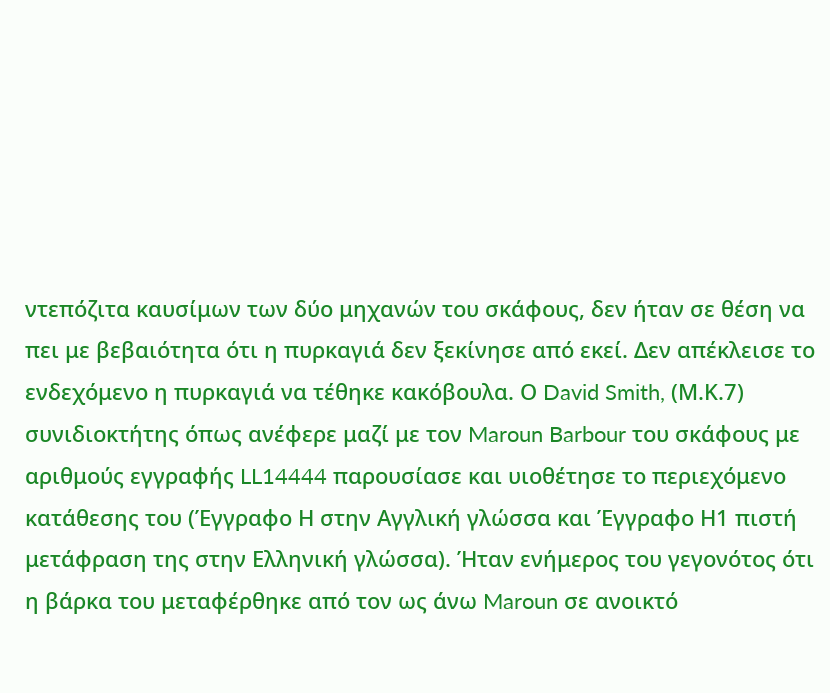ντεπόζιτα καυσίμων των δύο μηχανών του σκάφους, δεν ήταν σε θέση να πει με βεβαιότητα ότι η πυρκαγιά δεν ξεκίνησε από εκεί. Δεν απέκλεισε το ενδεχόμενο η πυρκαγιά να τέθηκε κακόβουλα. Ο David Smith, (Μ.Κ.7) συνιδιοκτήτης όπως ανέφερε μαζί με τον Maroun Barbour του σκάφους με αριθμούς εγγραφής LL14444 παρουσίασε και υιοθέτησε το περιεχόμενο κατάθεσης του (Έγγραφο Η στην Αγγλική γλώσσα και Έγγραφο Η1 πιστή μετάφραση της στην Ελληνική γλώσσα). Ήταν ενήμερος του γεγονότος ότι η βάρκα του μεταφέρθηκε από τον ως άνω Maroun σε ανοικτό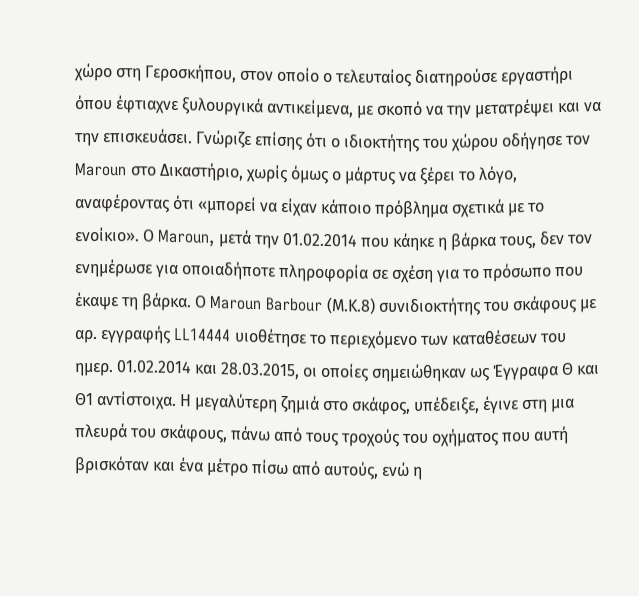χώρο στη Γεροσκήπου, στον οποίο ο τελευταίος διατηρούσε εργαστήρι όπου έφτιαχνε ξυλουργικά αντικείμενα, με σκοπό να την μετατρέψει και να την επισκευάσει. Γνώριζε επίσης ότι ο ιδιοκτήτης του χώρου οδήγησε τον Maroun στο Δικαστήριο, χωρίς όμως ο μάρτυς να ξέρει το λόγο, αναφέροντας ότι «μπορεί να είχαν κάποιο πρόβλημα σχετικά με το ενοίκιο». Ο Maroun, μετά την 01.02.2014 που κάηκε η βάρκα τους, δεν τον ενημέρωσε για οποιαδήποτε πληροφορία σε σχέση για το πρόσωπο που έκαψε τη βάρκα. Ο Maroun Barbour (Μ.Κ.8) συνιδιοκτήτης του σκάφους με αρ. εγγραφής LL14444 υιοθέτησε το περιεχόμενο των καταθέσεων του ημερ. 01.02.2014 και 28.03.2015, οι οποίες σημειώθηκαν ως Έγγραφα Θ και Θ1 αντίστοιχα. Η μεγαλύτερη ζημιά στο σκάφος, υπέδειξε, έγινε στη μια πλευρά του σκάφους, πάνω από τους τροχούς του οχήματος που αυτή βρισκόταν και ένα μέτρο πίσω από αυτούς, ενώ η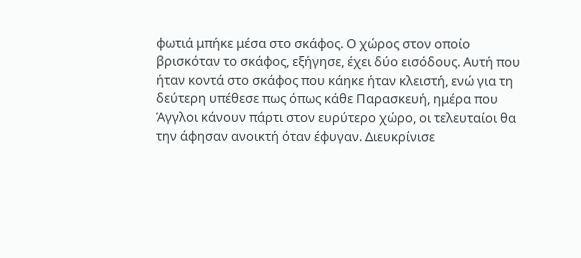φωτιά μπήκε μέσα στο σκάφος. Ο χώρος στον οποίο βρισκόταν το σκάφος, εξήγησε, έχει δύο εισόδους. Αυτή που ήταν κοντά στο σκάφος που κάηκε ήταν κλειστή, ενώ για τη δεύτερη υπέθεσε πως όπως κάθε Παρασκευή, ημέρα που Άγγλοι κάνουν πάρτι στον ευρύτερο χώρο, οι τελευταίοι θα την άφησαν ανοικτή όταν έφυγαν. Διευκρίνισε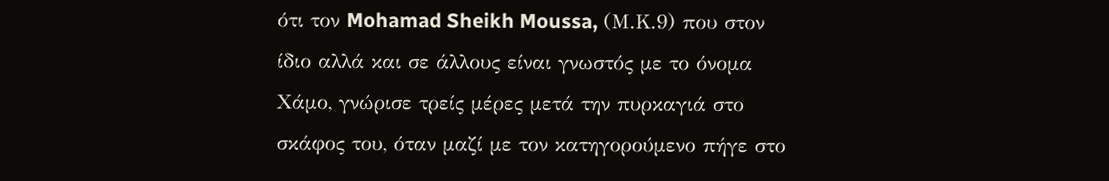ότι τον Mohamad Sheikh Moussa, (Μ.Κ.9) που στον ίδιο αλλά και σε άλλους είναι γνωστός με το όνομα Χάμο, γνώρισε τρείς μέρες μετά την πυρκαγιά στο σκάφος του, όταν μαζί με τον κατηγορούμενο πήγε στο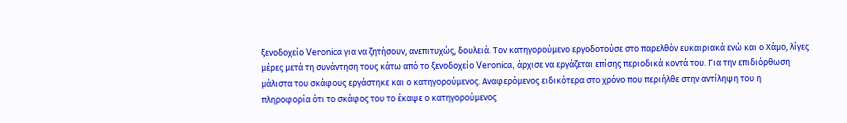ξενοδοχείο Veronica για να ζητήσουν, ανεπιτυχώς, δουλειά. Τον κατηγορούμενο εργοδοτούσε στο παρελθόν ευκαιριακά ενώ και ο Χάμο, λίγες μέρες μετά τη συνάντηση τους κάτω από το ξενοδοχείο Veronica, άρχισε να εργάζεται επίσης περιοδικά κοντά του. Για την επιδιόρθωση μάλιστα του σκάφους εργάστηκε και ο κατηγορούμενος. Αναφερόμενος ειδικότερα στο χρόνο που περιήλθε στην αντίληψη του η πληροφορία ότι το σκάφος του το έκαψε ο κατηγορούμενος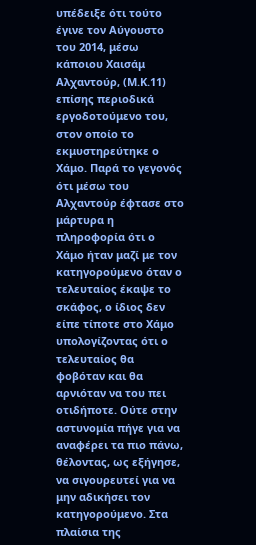υπέδειξε ότι τούτο έγινε τον Αύγουστο του 2014, μέσω κάποιου Χαισάμ Αλχαντούρ, (Μ.Κ.11) επίσης περιοδικά εργοδοτούμενο του, στον οποίο το εκμυστηρεύτηκε ο Χάμο. Παρά το γεγονός ότι μέσω του Αλχαντούρ έφτασε στο μάρτυρα η πληροφορία ότι ο Χάμο ήταν μαζί με τον κατηγορούμενο όταν ο τελευταίος έκαψε το σκάφος, ο ίδιος δεν είπε τίποτε στο Χάμο υπολογίζοντας ότι ο τελευταίος θα φοβόταν και θα αρνιόταν να του πει οτιδήποτε. Ούτε στην αστυνομία πήγε για να αναφέρει τα πιο πάνω, θέλοντας, ως εξήγησε, να σιγουρευτεί για να μην αδικήσει τον κατηγορούμενο. Στα πλαίσια της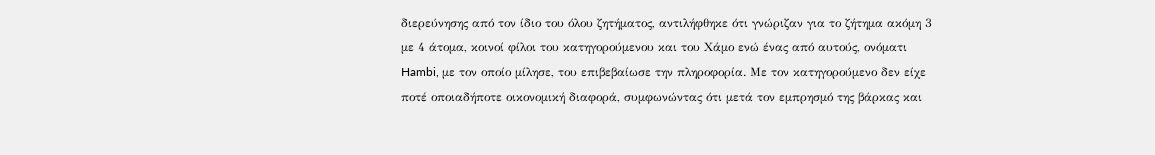διερεύνησης από τον ίδιο του όλου ζητήματος, αντιλήφθηκε ότι γνώριζαν για το ζήτημα ακόμη 3 με 4 άτομα, κοινοί φίλοι του κατηγορούμενου και του Χάμο ενώ ένας από αυτούς, ονόματι Hambi, με τον οποίο μίλησε, του επιβεβαίωσε την πληροφορία. Με τον κατηγορούμενο δεν είχε ποτέ οποιαδήποτε οικονομική διαφορά, συμφωνώντας ότι μετά τον εμπρησμό της βάρκας και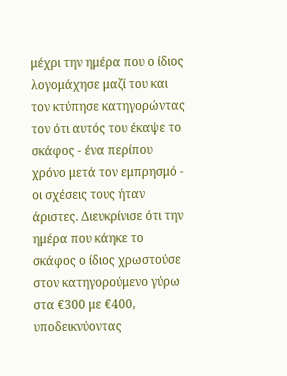μέχρι την ημέρα που ο ίδιος λογομάχησε μαζί του και τον κτύπησε κατηγορώντας τον ότι αυτός του έκαψε το σκάφος - ένα περίπου χρόνο μετά τον εμπρησμό - οι σχέσεις τους ήταν άριστες. Διευκρίνισε ότι την ημέρα που κάηκε το σκάφος ο ίδιος χρωστούσε στον κατηγορούμενο γύρω στα €300 με €400, υποδεικνύοντας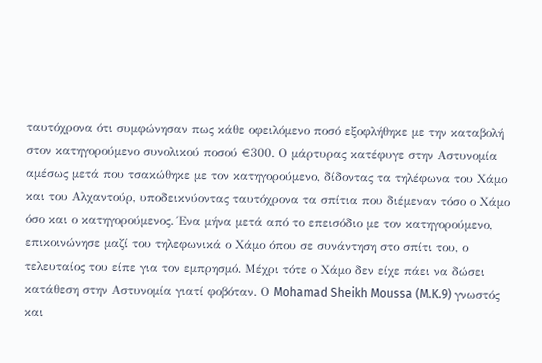ταυτόχρονα ότι συμφώνησαν πως κάθε οφειλόμενο ποσό εξοφλήθηκε με την καταβολή στον κατηγορούμενο συνολικού ποσού €300. Ο μάρτυρας κατέφυγε στην Αστυνομία αμέσως μετά που τσακώθηκε με τον κατηγορούμενο, δίδοντας τα τηλέφωνα του Χάμο και του Αλχαντούρ, υποδεικνύοντας ταυτόχρονα τα σπίτια που διέμεναν τόσο ο Χάμο όσο και ο κατηγορούμενος. Ένα μήνα μετά από το επεισόδιο με τον κατηγορούμενο, επικοινώνησε μαζί του τηλεφωνικά ο Χάμο όπου σε συνάντηση στο σπίτι του, ο τελευταίος του είπε για τον εμπρησμό. Μέχρι τότε ο Χάμο δεν είχε πάει να δώσει κατάθεση στην Αστυνομία γιατί φοβόταν. Ο Mohamad Sheikh Moussa (M.K.9) γνωστός και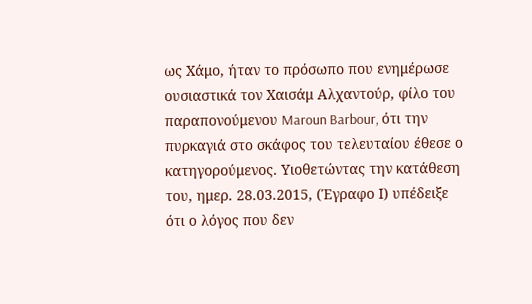ως Χάμο, ήταν το πρόσωπο που ενημέρωσε ουσιαστικά τον Χαισάμ Αλχαντούρ, φίλο του παραπονούμενου Maroun Barbour, ότι την πυρκαγιά στο σκάφος του τελευταίου έθεσε ο κατηγορούμενος. Υιοθετώντας την κατάθεση του, ημερ. 28.03.2015, (Έγραφο Ι) υπέδειξε ότι ο λόγος που δεν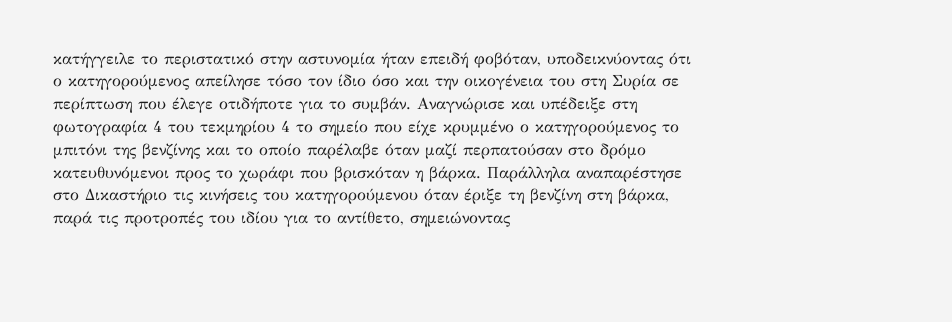κατήγγειλε το περιστατικό στην αστυνομία ήταν επειδή φοβόταν, υποδεικνύοντας ότι ο κατηγορούμενος απείλησε τόσο τον ίδιο όσο και την οικογένεια του στη Συρία σε περίπτωση που έλεγε οτιδήποτε για το συμβάν. Αναγνώρισε και υπέδειξε στη φωτογραφία 4 του τεκμηρίου 4 το σημείο που είχε κρυμμένο ο κατηγορούμενος το μπιτόνι της βενζίνης και το οποίο παρέλαβε όταν μαζί περπατούσαν στο δρόμο κατευθυνόμενοι προς το χωράφι που βρισκόταν η βάρκα. Παράλληλα αναπαρέστησε στο Δικαστήριο τις κινήσεις του κατηγορούμενου όταν έριξε τη βενζίνη στη βάρκα, παρά τις προτροπές του ιδίου για το αντίθετο, σημειώνοντας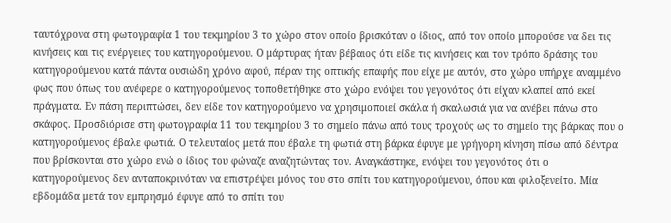ταυτόχρονα στη φωτογραφία 1 του τεκμηρίου 3 το χώρο στον οποίο βρισκόταν ο ίδιος, από τον οποίο μπορούσε να δει τις κινήσεις και τις ενέργειες του κατηγορούμενου. Ο μάρτυρας ήταν βέβαιος ότι είδε τις κινήσεις και τον τρόπο δράσης του κατηγορούμενου κατά πάντα ουσιώδη χρόνο αφού, πέραν της οπτικής επαφής που είχε με αυτόν, στο χώρο υπήρχε αναμμένο φως που όπως του ανέφερε ο κατηγορούμενος τοποθετήθηκε στο χώρο ενόψει του γεγονότος ότι είχαν κλαπεί από εκεί πράγματα. Εν πάση περιπτώσει, δεν είδε τον κατηγορούμενο να χρησιμοποιεί σκάλα ή σκαλωσιά για να ανέβει πάνω στο σκάφος. Προσδιόρισε στη φωτογραφία 11 του τεκμηρίου 3 το σημείο πάνω από τους τροχούς ως το σημείο της βάρκας που ο κατηγορούμενος έβαλε φωτιά. Ο τελευταίος μετά που έβαλε τη φωτιά στη βάρκα έφυγε με γρήγορη κίνηση πίσω από δέντρα που βρίσκονται στο χώρο ενώ ο ίδιος του φώναζε αναζητώντας τον. Αναγκάστηκε, ενόψει του γεγονότος ότι ο κατηγορούμενος δεν ανταποκρινόταν να επιστρέψει μόνος του στο σπίτι του κατηγορούμενου, όπου και φιλοξενείτο. Μία εβδομάδα μετά τον εμπρησμό έφυγε από το σπίτι του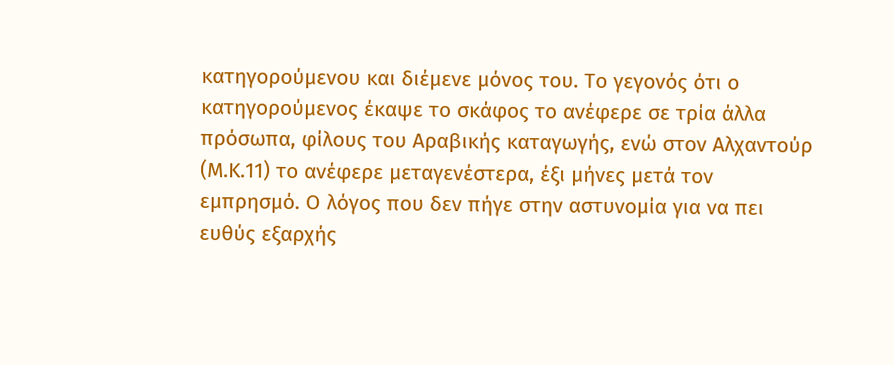κατηγορούμενου και διέμενε μόνος του. Το γεγονός ότι ο κατηγορούμενος έκαψε το σκάφος το ανέφερε σε τρία άλλα πρόσωπα, φίλους του Αραβικής καταγωγής, ενώ στον Αλχαντούρ (Μ.Κ.11) το ανέφερε μεταγενέστερα, έξι μήνες μετά τον εμπρησμό. Ο λόγος που δεν πήγε στην αστυνομία για να πει ευθύς εξαρχής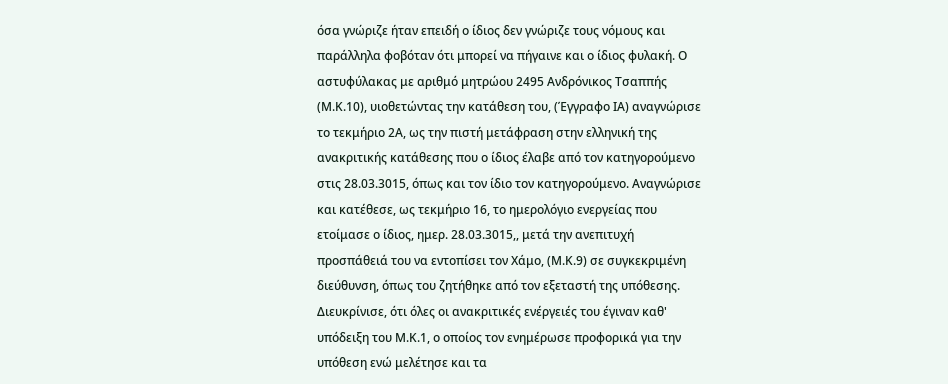όσα γνώριζε ήταν επειδή ο ίδιος δεν γνώριζε τους νόμους και παράλληλα φοβόταν ότι μπορεί να πήγαινε και ο ίδιος φυλακή. Ο αστυφύλακας με αριθμό μητρώου 2495 Ανδρόνικος Τσαππής (Μ.Κ.10), υιοθετώντας την κατάθεση του, (Έγγραφο ΙΑ) αναγνώρισε το τεκμήριο 2Α, ως την πιστή μετάφραση στην ελληνική της ανακριτικής κατάθεσης που ο ίδιος έλαβε από τον κατηγορούμενο στις 28.03.3015, όπως και τον ίδιο τον κατηγορούμενο. Αναγνώρισε και κατέθεσε, ως τεκμήριο 16, το ημερολόγιο ενεργείας που ετοίμασε ο ίδιος, ημερ. 28.03.3015,, μετά την ανεπιτυχή προσπάθειά του να εντοπίσει τον Χάμο, (Μ.Κ.9) σε συγκεκριμένη διεύθυνση, όπως του ζητήθηκε από τον εξεταστή της υπόθεσης. Διευκρίνισε, ότι όλες οι ανακριτικές ενέργειές του έγιναν καθ' υπόδειξη του Μ.Κ.1, ο οποίος τον ενημέρωσε προφορικά για την υπόθεση ενώ μελέτησε και τα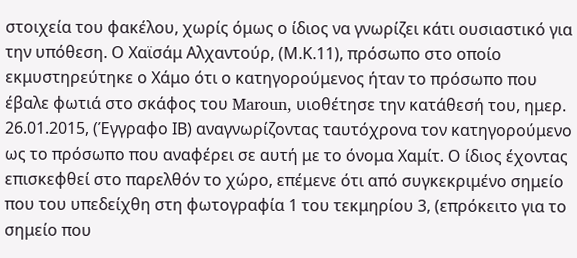στοιχεία του φακέλου, χωρίς όμως ο ίδιος να γνωρίζει κάτι ουσιαστικό για την υπόθεση. Ο Χαϊσάμ Αλχαντούρ, (Μ.Κ.11), πρόσωπο στο οποίο εκμυστηρεύτηκε ο Χάμο ότι ο κατηγορούμενος ήταν το πρόσωπο που έβαλε φωτιά στο σκάφος του Maroun, υιοθέτησε την κατάθεσή του, ημερ. 26.01.2015, (Έγγραφο ΙΒ) αναγνωρίζοντας ταυτόχρονα τον κατηγορούμενο ως το πρόσωπο που αναφέρει σε αυτή με το όνομα Χαμίτ. Ο ίδιος έχοντας επισκεφθεί στο παρελθόν το χώρο, επέμενε ότι από συγκεκριμένο σημείο που του υπεδείχθη στη φωτογραφία 1 του τεκμηρίου 3, (επρόκειτο για το σημείο που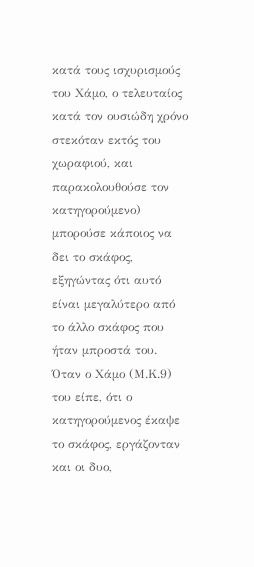κατά τους ισχυρισμούς του Χάμο, ο τελευταίος κατά τον ουσιώδη χρόνο στεκόταν εκτός του χωραφιού, και παρακολουθούσε τον κατηγορούμενο) μπορούσε κάποιος να δει το σκάφος, εξηγώντας ότι αυτό είναι μεγαλύτερο από το άλλο σκάφος που ήταν μπροστά του. Όταν ο Χάμο (Μ.Κ.9) του είπε, ότι ο κατηγορούμενος έκαψε το σκάφος, εργάζονταν και οι δυο,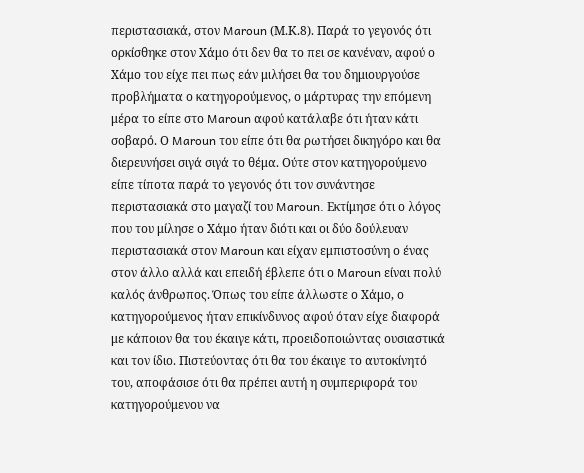περιστασιακά, στον Maroun (Μ.Κ.8). Παρά το γεγονός ότι ορκίσθηκε στον Χάμο ότι δεν θα το πει σε κανέναν, αφού ο Χάμο του είχε πει πως εάν μιλήσει θα του δημιουργούσε προβλήματα ο κατηγορούμενος, ο μάρτυρας την επόμενη μέρα το είπε στο Maroun αφού κατάλαβε ότι ήταν κάτι σοβαρό. Ο Maroun του είπε ότι θα ρωτήσει δικηγόρο και θα διερευνήσει σιγά σιγά το θέμα. Ούτε στον κατηγορούμενο είπε τίποτα παρά το γεγονός ότι τον συνάντησε περιστασιακά στο μαγαζί του Maroun. Εκτίμησε ότι ο λόγος που του μίλησε ο Χάμο ήταν διότι και οι δύο δούλευαν περιστασιακά στον Maroun και είχαν εμπιστοσύνη ο ένας στον άλλο αλλά και επειδή έβλεπε ότι ο Maroun είναι πολύ καλός άνθρωπος. Όπως του είπε άλλωστε ο Χάμο, ο κατηγορούμενος ήταν επικίνδυνος αφού όταν είχε διαφορά με κάποιον θα του έκαιγε κάτι, προειδοποιώντας ουσιαστικά και τον ίδιο. Πιστεύοντας ότι θα του έκαιγε το αυτοκίνητό του, αποφάσισε ότι θα πρέπει αυτή η συμπεριφορά του κατηγορούμενου να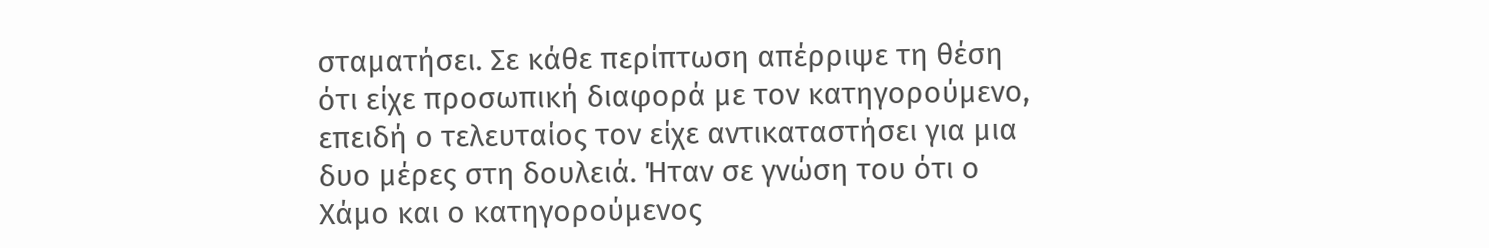σταματήσει. Σε κάθε περίπτωση απέρριψε τη θέση ότι είχε προσωπική διαφορά με τον κατηγορούμενο, επειδή ο τελευταίος τον είχε αντικαταστήσει για μια δυο μέρες στη δουλειά. Ήταν σε γνώση του ότι ο Χάμο και ο κατηγορούμενος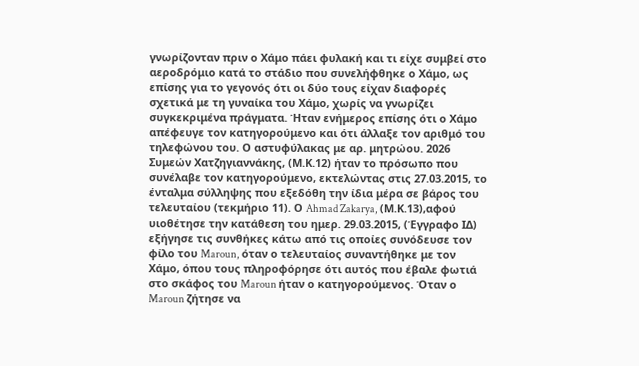γνωρίζονταν πριν ο Χάμο πάει φυλακή και τι είχε συμβεί στο αεροδρόμιο κατά το στάδιο που συνελήφθηκε ο Χάμο, ως επίσης για το γεγονός ότι οι δύο τους είχαν διαφορές σχετικά με τη γυναίκα του Χάμο, χωρίς να γνωρίζει συγκεκριμένα πράγματα. Ήταν ενήμερος επίσης ότι ο Χάμο απέφευγε τον κατηγορούμενο και ότι άλλαξε τον αριθμό του τηλεφώνου του. Ο αστυφύλακας με αρ. μητρώου. 2026 Συμεών Χατζηγιαννάκης, (Μ.Κ.12) ήταν το πρόσωπο που συνέλαβε τον κατηγορούμενο, εκτελώντας στις 27.03.2015, το ένταλμα σύλληψης που εξεδόθη την ίδια μέρα σε βάρος του τελευταίου (τεκμήριο 11). Ο Ahmad Zakarya, (Μ.Κ.13),αφού υιοθέτησε την κατάθεση του ημερ. 29.03.2015, (Έγγραφο ΙΔ) εξήγησε τις συνθήκες κάτω από τις οποίες συνόδευσε τον φίλο του Maroun, όταν ο τελευταίος συναντήθηκε με τον Χάμο, όπου τους πληροφόρησε ότι αυτός που έβαλε φωτιά στο σκάφος του Maroun ήταν ο κατηγορούμενος. Όταν ο Maroun ζήτησε να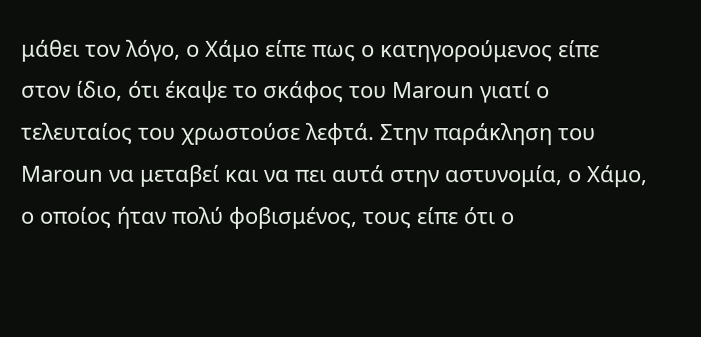μάθει τον λόγο, ο Χάμο είπε πως ο κατηγορούμενος είπε στον ίδιο, ότι έκαψε το σκάφος του Maroun γιατί ο τελευταίος του χρωστούσε λεφτά. Στην παράκληση του Maroun να μεταβεί και να πει αυτά στην αστυνομία, ο Χάμο, ο οποίος ήταν πολύ φοβισμένος, τους είπε ότι ο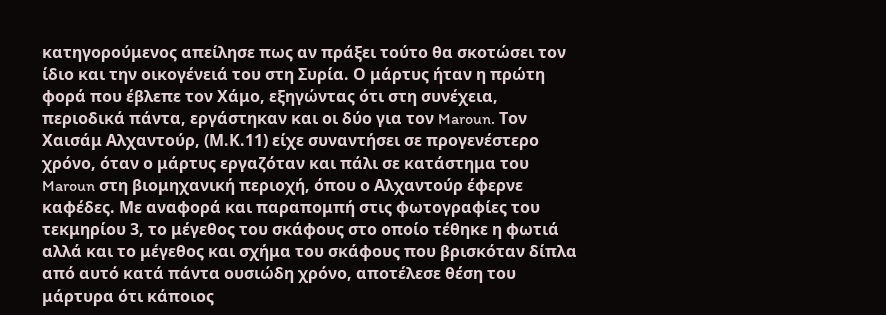κατηγορούμενος απείλησε πως αν πράξει τούτο θα σκοτώσει τον ίδιο και την οικογένειά του στη Συρία. Ο μάρτυς ήταν η πρώτη φορά που έβλεπε τον Χάμο, εξηγώντας ότι στη συνέχεια, περιοδικά πάντα, εργάστηκαν και οι δύο για τον Maroun. Τον Χαισάμ Αλχαντούρ, (Μ.Κ.11) είχε συναντήσει σε προγενέστερο χρόνο, όταν ο μάρτυς εργαζόταν και πάλι σε κατάστημα του Maroun στη βιομηχανική περιοχή, όπου ο Αλχαντούρ έφερνε καφέδες. Με αναφορά και παραπομπή στις φωτογραφίες του τεκμηρίου 3, το μέγεθος του σκάφους στο οποίο τέθηκε η φωτιά αλλά και το μέγεθος και σχήμα του σκάφους που βρισκόταν δίπλα από αυτό κατά πάντα ουσιώδη χρόνο, αποτέλεσε θέση του μάρτυρα ότι κάποιος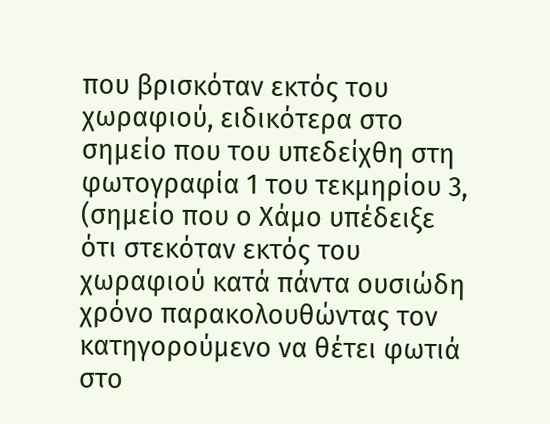που βρισκόταν εκτός του χωραφιού, ειδικότερα στο σημείο που του υπεδείχθη στη φωτογραφία 1 του τεκμηρίου 3, (σημείο που ο Χάμο υπέδειξε ότι στεκόταν εκτός του χωραφιού κατά πάντα ουσιώδη χρόνο παρακολουθώντας τον κατηγορούμενο να θέτει φωτιά στο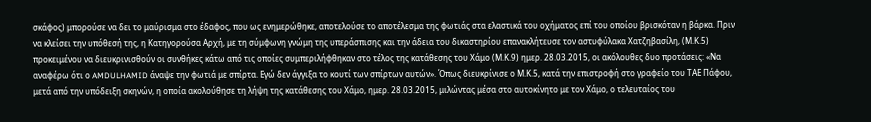σκάφος) μπορούσε να δει το μαύρισμα στο έδαφος, που ως ενημερώθηκε, αποτελούσε το αποτέλεσμα της φωτιάς στα ελαστικά του οχήματος επί του οποίου βρισκόταν η βάρκα. Πριν να κλείσει την υπόθεσή της, η Κατηγορούσα Αρχή, με τη σύμφωνη γνώμη της υπεράσπισης και την άδεια του δικαστηρίου επανακλήτευσε τον αστυφύλακα Χατζηβασίλη, (Μ.Κ.5) προκειμένου να διευκρινισθούν οι συνθήκες κάτω από τις οποίες συμπεριλήφθηκαν στο τέλος της κατάθεσης του Χάμο (Μ.Κ.9) ημερ. 28.03.2015, οι ακόλουθες δυο προτάσεις: «Να αναφέρω ότι ο AMDULHAMID άναψε την φωτιά με σπίρτα. Εγώ δεν άγγιξα το κουτί των σπίρτων αυτών». Όπως διευκρίνισε ο Μ.Κ.5, κατά την επιστροφή στο γραφείο του ΤΑΕ Πάφου, μετά από την υπόδειξη σκηνών, η οποία ακολούθησε τη λήψη της κατάθεσης του Χάμο, ημερ. 28.03.2015, μιλώντας μέσα στο αυτοκίνητο με τον Χάμο, ο τελευταίος του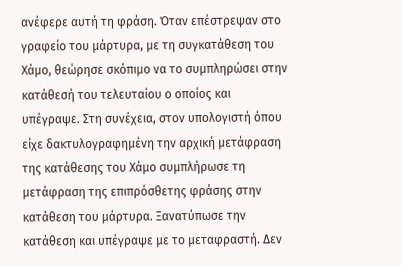ανέφερε αυτή τη φράση. Όταν επέστρεψαν στο γραφείο του μάρτυρα, με τη συγκατάθεση του Χάμο, θεώρησε σκόπιμο να το συμπληρώσει στην κατάθεσή του τελευταίου ο οποίος και υπέγραψε. Στη συνέχεια, στον υπολογιστή όπου είχε δακτυλογραφημένη την αρχική μετάφραση της κατάθεσης του Χάμο συμπλήρωσε τη μετάφραση της επιπρόσθετης φράσης στην κατάθεση του μάρτυρα. Ξανατύπωσε την κατάθεση και υπέγραψε με το μεταφραστή. Δεν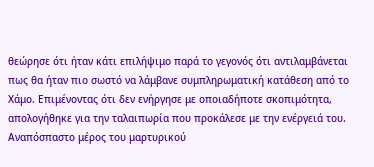θεώρησε ότι ήταν κάτι επιλήψιμο παρά το γεγονός ότι αντιλαμβάνεται πως θα ήταν πιο σωστό να λάμβανε συμπληρωματική κατάθεση από το Χάμο. Επιμένοντας ότι δεν ενήργησε με οποιαδήποτε σκοπιμότητα, απολογήθηκε για την ταλαιπωρία που προκάλεσε με την ενέργειά του. Αναπόσπαστο μέρος του μαρτυρικού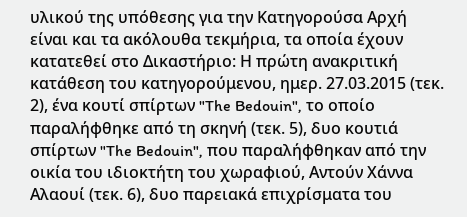υλικού της υπόθεσης για την Κατηγορούσα Αρχή είναι και τα ακόλουθα τεκμήρια, τα οποία έχουν κατατεθεί στο Δικαστήριο: Η πρώτη ανακριτική κατάθεση του κατηγορούμενου, ημερ. 27.03.2015 (τεκ. 2), ένα κουτί σπίρτων "The Bedouin", το οποίο παραλήφθηκε από τη σκηνή (τεκ. 5), δυο κουτιά σπίρτων "The Bedouin", που παραλήφθηκαν από την οικία του ιδιοκτήτη του χωραφιού, Αντούν Χάννα Αλαουί (τεκ. 6), δυο παρειακά επιχρίσματα του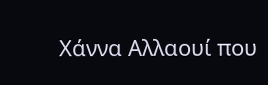Χάννα Αλλαουί που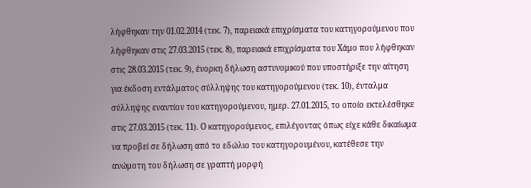λήφθηκαν την 01.02.2014 (τεκ. 7), παρειακά επιχρίσματα του κατηγορούμενου που λήφθηκαν στις 27.03.2015 (τεκ. 8), παρειακά επιχρίσματα του Χάμο που λήφθηκαν στις 28.03.2015 (τεκ. 9), ένορκη δήλωση αστυνομικού που υποστήριξε την αίτηση για έκδοση εντάλματος σύλληψης του κατηγορούμενου (τεκ. 10), ένταλμα σύλληψης εναντίον του κατηγορούμενου, ημερ. 27.01.2015, το οποίο εκτελέσθηκε στις 27.03.2015 (τεκ. 11). Ο κατηγορούμενος, επιλέγοντας όπως είχε κάθε δικαίωμα να προβεί σε δήλωση από το εδώλιο του κατηγορουμένου, κατέθεσε την ανώμοτη του δήλωση σε γραπτή μορφή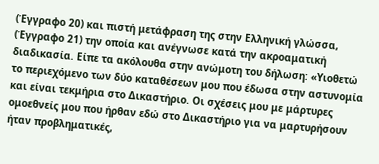(Έγγραφο 20) και πιστή μετάφραση της στην Ελληνική γλώσσα, (Έγγραφο 21) την οποία και ανέγνωσε κατά την ακροαματική διαδικασία. Είπε τα ακόλουθα στην ανώμοτη του δήλωση: «Υιοθετώ το περιεχόμενο των δύο καταθέσεων μου που έδωσα στην αστυνομία και είναι τεκμήρια στο Δικαστήριο. Οι σχέσεις μου με μάρτυρες ομοεθνείς μου που ήρθαν εδώ στο Δικαστήριο για να μαρτυρήσουν ήταν προβληματικές,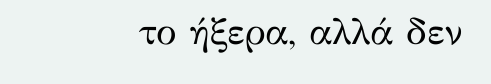το ήξερα, αλλά δεν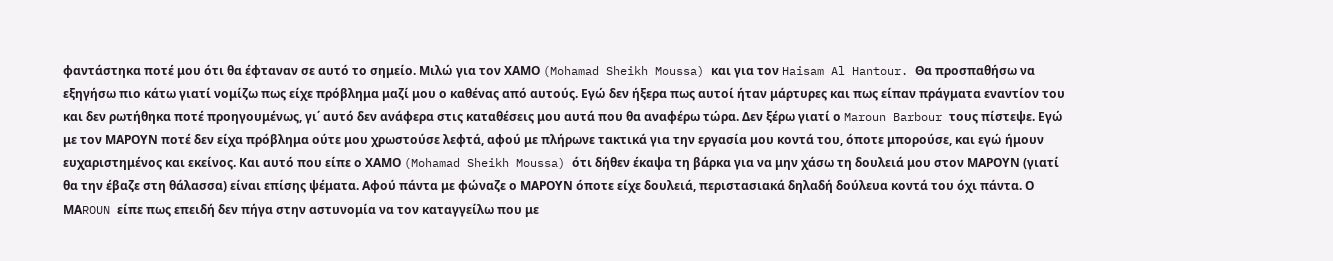φαντάστηκα ποτέ μου ότι θα έφταναν σε αυτό το σημείο. Μιλώ για τον ΧΑΜΟ (Mohamad Sheikh Moussa) και για τον Haisam Al Hantour. Θα προσπαθήσω να εξηγήσω πιο κάτω γιατί νομίζω πως είχε πρόβλημα μαζί μου ο καθένας από αυτούς. Εγώ δεν ήξερα πως αυτοί ήταν μάρτυρες και πως είπαν πράγματα εναντίον του και δεν ρωτήθηκα ποτέ προηγουμένως, γι΄ αυτό δεν ανάφερα στις καταθέσεις μου αυτά που θα αναφέρω τώρα. Δεν ξέρω γιατί ο Maroun Barbour τους πίστεψε. Εγώ με τον ΜΑΡΟΥΝ ποτέ δεν είχα πρόβλημα ούτε μου χρωστούσε λεφτά, αφού με πλήρωνε τακτικά για την εργασία μου κοντά του, όποτε μπορούσε, και εγώ ήμουν ευχαριστημένος και εκείνος. Και αυτό που είπε ο ΧΑΜΟ (Mohamad Sheikh Moussa) ότι δήθεν έκαψα τη βάρκα για να μην χάσω τη δουλειά μου στον ΜΑΡΟΥΝ (γιατί θα την έβαζε στη θάλασσα) είναι επίσης ψέματα. Αφού πάντα με φώναζε ο ΜΑΡΟΥΝ όποτε είχε δουλειά, περιστασιακά δηλαδή δούλευα κοντά του όχι πάντα. Ο ΜΑROUN είπε πως επειδή δεν πήγα στην αστυνομία να τον καταγγείλω που με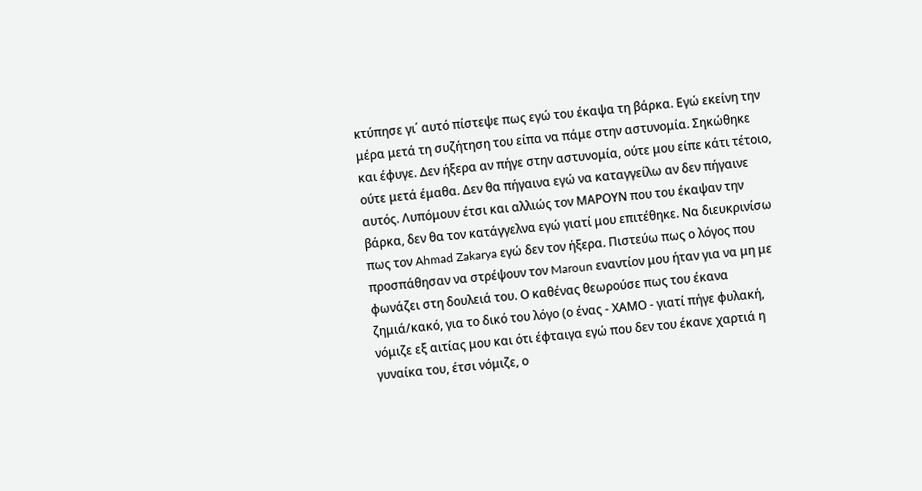κτύπησε γι΄ αυτό πίστεψε πως εγώ του έκαψα τη βάρκα. Εγώ εκείνη την μέρα μετά τη συζήτηση του είπα να πάμε στην αστυνομία. Σηκώθηκε και έφυγε. Δεν ήξερα αν πήγε στην αστυνομία, ούτε μου είπε κάτι τέτοιο, ούτε μετά έμαθα. Δεν θα πήγαινα εγώ να καταγγείλω αν δεν πήγαινε αυτός. Λυπόμουν έτσι και αλλιώς τον ΜΑΡΟΥΝ που του έκαψαν την βάρκα, δεν θα τον κατάγγελνα εγώ γιατί μου επιτέθηκε. Να διευκρινίσω πως τον Ahmad Zakarya εγώ δεν τον ήξερα. Πιστεύω πως ο λόγος που προσπάθησαν να στρέψουν τον Maroun εναντίον μου ήταν για να μη με φωνάζει στη δουλειά του. Ο καθένας θεωρούσε πως του έκανα ζημιά/κακό, για το δικό του λόγο (ο ένας - ΧΑΜΟ - γιατί πήγε φυλακή, νόμιζε εξ αιτίας μου και ότι έφταιγα εγώ που δεν του έκανε χαρτιά η γυναίκα του, έτσι νόμιζε, ο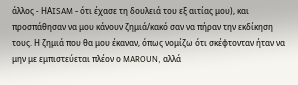άλλος - ΗΑISAM - ότι έχασε τη δουλειά του εξ αιτίας μου), και προσπάθησαν να μου κάνουν ζημιά/κακό σαν να πήραν την εκδίκηση τους. Η ζημιά που θα μου έκαναν, όπως νομίζω ότι σκέφτονταν ήταν να μην με εμπιστεύεται πλέον ο MAROUN, αλλά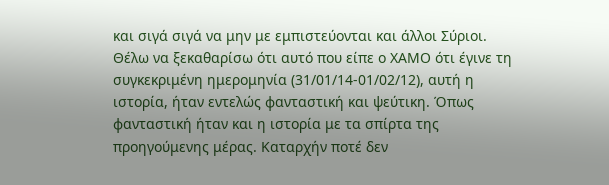και σιγά σιγά να μην με εμπιστεύονται και άλλοι Σύριοι. Θέλω να ξεκαθαρίσω ότι αυτό που είπε ο ΧΑΜΟ ότι έγινε τη συγκεκριμένη ημερομηνία (31/01/14-01/02/12), αυτή η ιστορία, ήταν εντελώς φανταστική και ψεύτικη. Όπως φανταστική ήταν και η ιστορία με τα σπίρτα της προηγούμενης μέρας. Καταρχήν ποτέ δεν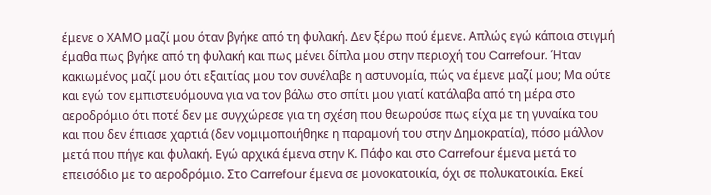έμενε ο ΧΑΜΟ μαζί μου όταν βγήκε από τη φυλακή. Δεν ξέρω πού έμενε. Απλώς εγώ κάποια στιγμή έμαθα πως βγήκε από τη φυλακή και πως μένει δίπλα μου στην περιοχή του Carrefour. Ήταν κακιωμένος μαζί μου ότι εξαιτίας μου τον συνέλαβε η αστυνομία, πώς να έμενε μαζί μου; Μα ούτε και εγώ τον εμπιστευόμουνα για να τον βάλω στο σπίτι μου γιατί κατάλαβα από τη μέρα στο αεροδρόμιο ότι ποτέ δεν με συγχώρεσε για τη σχέση που θεωρούσε πως είχα με τη γυναίκα του και που δεν έπιασε χαρτιά (δεν νομιμοποιήθηκε η παραμονή του στην Δημοκρατία), πόσο μάλλον μετά που πήγε και φυλακή. Εγώ αρχικά έμενα στην Κ. Πάφο και στο Carrefour έμενα μετά το επεισόδιο με το αεροδρόμιο. Στο Carrefour έμενα σε μονοκατοικία, όχι σε πολυκατοικία. Εκεί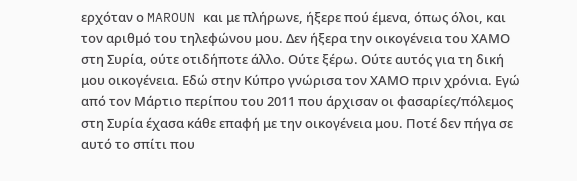ερχόταν ο MAROUN και με πλήρωνε, ήξερε πού έμενα, όπως όλοι, και τον αριθμό του τηλεφώνου μου. Δεν ήξερα την οικογένεια του ΧΑΜΟ στη Συρία, ούτε οτιδήποτε άλλο. Ούτε ξέρω. Ούτε αυτός για τη δική μου οικογένεια. Εδώ στην Κύπρο γνώρισα τον ΧΑΜΟ πριν χρόνια. Εγώ από τον Μάρτιο περίπου του 2011 που άρχισαν οι φασαρίες/πόλεμος στη Συρία έχασα κάθε επαφή με την οικογένεια μου. Ποτέ δεν πήγα σε αυτό το σπίτι που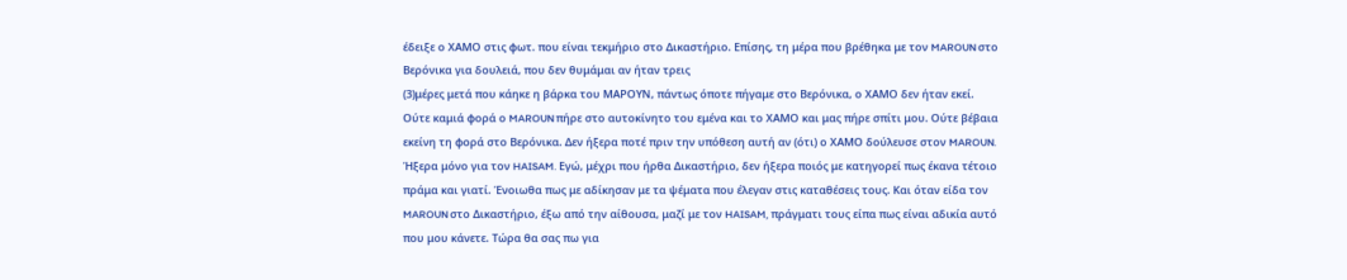έδειξε ο ΧΑΜΟ στις φωτ. που είναι τεκμήριο στο Δικαστήριο. Επίσης, τη μέρα που βρέθηκα με τον MAROUN στο Βερόνικα για δουλειά, που δεν θυμάμαι αν ήταν τρεις
(3)μέρες μετά που κάηκε η βάρκα του ΜΑΡΟYΝ, πάντως όποτε πήγαμε στο Βερόνικα, ο ΧΑΜΟ δεν ήταν εκεί. Ούτε καμιά φορά ο MAROUN πήρε στο αυτοκίνητο του εμένα και το ΧΑΜΟ και μας πήρε σπίτι μου. Ούτε βέβαια εκείνη τη φορά στο Βερόνικα. Δεν ήξερα ποτέ πριν την υπόθεση αυτή αν (ότι) ο ΧΑΜΟ δούλευσε στον MAROUN. Ήξερα μόνο για τον HAISAM. Εγώ, μέχρι που ήρθα Δικαστήριο, δεν ήξερα ποιός με κατηγορεί πως έκανα τέτοιο πράμα και γιατί. Ένοιωθα πως με αδίκησαν με τα ψέματα που έλεγαν στις καταθέσεις τους. Και όταν είδα τον MAROUN στο Δικαστήριο, έξω από την αίθουσα, μαζί με τον HAISAM, πράγματι τους είπα πως είναι αδικία αυτό που μου κάνετε. Τώρα θα σας πω για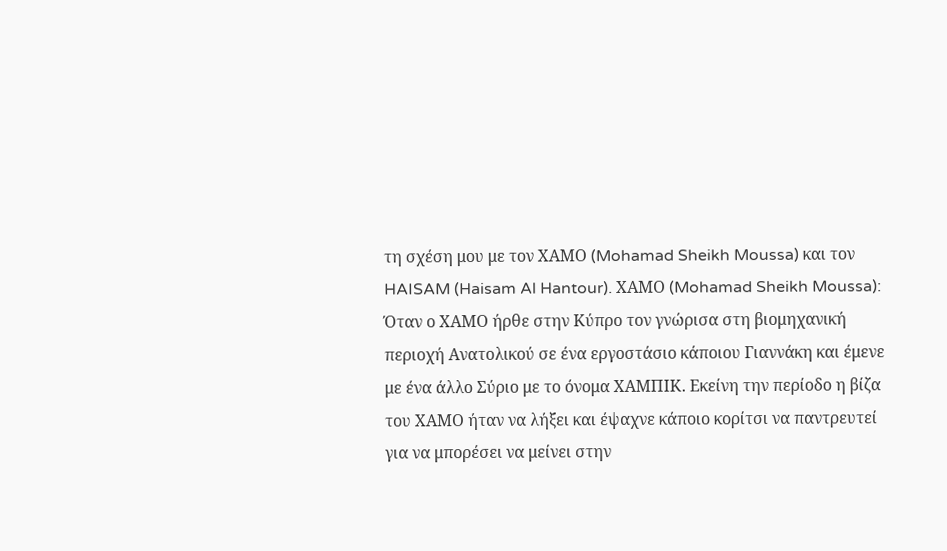τη σχέση μου με τον ΧΑΜΟ (Mohamad Sheikh Moussa) και τον HAISAM (Haisam Al Hantour). ΧΑΜΟ (Mohamad Sheikh Moussa): Όταν ο ΧΑΜΟ ήρθε στην Κύπρο τον γνώρισα στη βιομηχανική περιοχή Ανατολικού σε ένα εργοστάσιο κάποιου Γιαννάκη και έμενε με ένα άλλο Σύριο με το όνομα ΧΑΜΠΙΚ. Εκείνη την περίοδο η βίζα του ΧΑΜΟ ήταν να λήξει και έψαχνε κάποιο κορίτσι να παντρευτεί για να μπορέσει να μείνει στην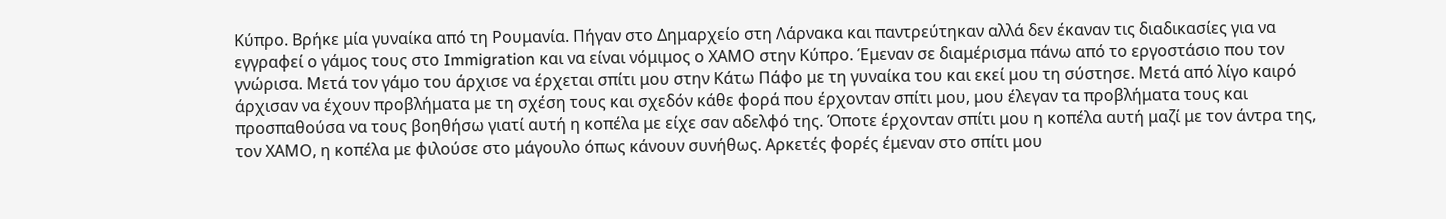Κύπρο. Βρήκε μία γυναίκα από τη Ρουμανία. Πήγαν στο Δημαρχείο στη Λάρνακα και παντρεύτηκαν αλλά δεν έκαναν τις διαδικασίες για να εγγραφεί ο γάμος τους στο Immigration και να είναι νόμιμος ο ΧΑΜΟ στην Κύπρο. Έμεναν σε διαμέρισμα πάνω από το εργοστάσιο που τον γνώρισα. Μετά τον γάμο του άρχισε να έρχεται σπίτι μου στην Κάτω Πάφο με τη γυναίκα του και εκεί μου τη σύστησε. Μετά από λίγο καιρό άρχισαν να έχουν προβλήματα με τη σχέση τους και σχεδόν κάθε φορά που έρχονταν σπίτι μου, μου έλεγαν τα προβλήματα τους και προσπαθούσα να τους βοηθήσω γιατί αυτή η κοπέλα με είχε σαν αδελφό της. Όποτε έρχονταν σπίτι μου η κοπέλα αυτή μαζί με τον άντρα της, τον ΧΑΜΟ, η κοπέλα με φιλούσε στο μάγουλο όπως κάνουν συνήθως. Αρκετές φορές έμεναν στο σπίτι μου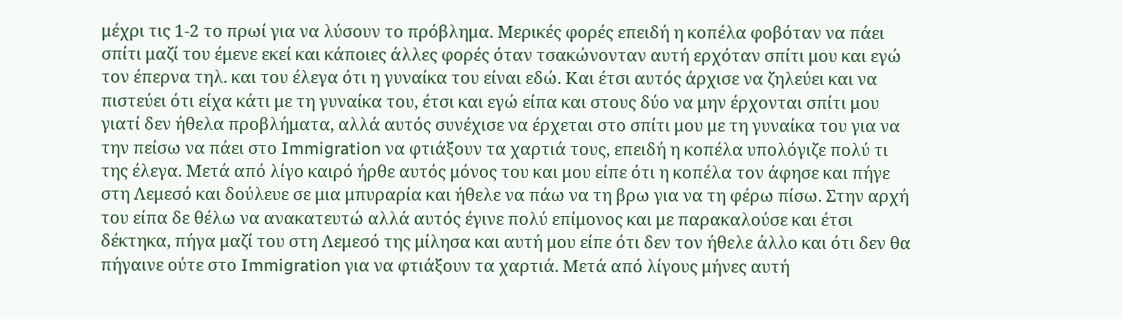μέχρι τις 1-2 το πρωί για να λύσουν το πρόβλημα. Μερικές φορές επειδή η κοπέλα φοβόταν να πάει σπίτι μαζί του έμενε εκεί και κάποιες άλλες φορές όταν τσακώνονταν αυτή ερχόταν σπίτι μου και εγώ τον έπερνα τηλ. και του έλεγα ότι η γυναίκα του είναι εδώ. Και έτσι αυτός άρχισε να ζηλεύει και να πιστεύει ότι είχα κάτι με τη γυναίκα του, έτσι και εγώ είπα και στους δύο να μην έρχονται σπίτι μου γιατί δεν ήθελα προβλήματα, αλλά αυτός συνέχισε να έρχεται στο σπίτι μου με τη γυναίκα του για να την πείσω να πάει στο Immigration να φτιάξουν τα χαρτιά τους, επειδή η κοπέλα υπολόγιζε πολύ τι της έλεγα. Μετά από λίγο καιρό ήρθε αυτός μόνος του και μου είπε ότι η κοπέλα τον άφησε και πήγε στη Λεμεσό και δούλευε σε μια μπυραρία και ήθελε να πάω να τη βρω για να τη φέρω πίσω. Στην αρχή του είπα δε θέλω να ανακατευτώ αλλά αυτός έγινε πολύ επίμονος και με παρακαλούσε και έτσι δέκτηκα, πήγα μαζί του στη Λεμεσό της μίλησα και αυτή μου είπε ότι δεν τον ήθελε άλλο και ότι δεν θα πήγαινε ούτε στο Immigration για να φτιάξουν τα χαρτιά. Μετά από λίγους μήνες αυτή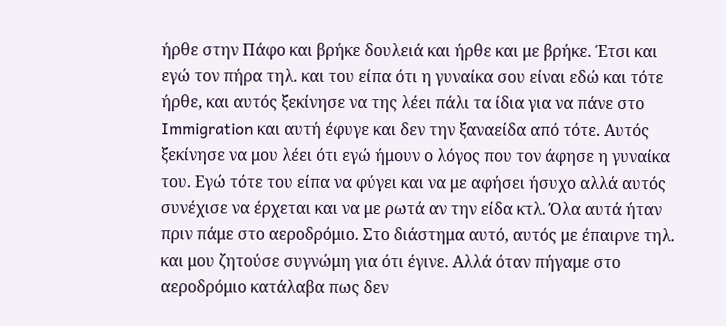ήρθε στην Πάφο και βρήκε δουλειά και ήρθε και με βρήκε. Έτσι και εγώ τον πήρα τηλ. και του είπα ότι η γυναίκα σου είναι εδώ και τότε ήρθε, και αυτός ξεκίνησε να της λέει πάλι τα ίδια για να πάνε στο Immigration και αυτή έφυγε και δεν την ξαναείδα από τότε. Αυτός ξεκίνησε να μου λέει ότι εγώ ήμουν ο λόγος που τον άφησε η γυναίκα του. Εγώ τότε του είπα να φύγει και να με αφήσει ήσυχο αλλά αυτός συνέχισε να έρχεται και να με ρωτά αν την είδα κτλ. Όλα αυτά ήταν πριν πάμε στο αεροδρόμιο. Στο διάστημα αυτό, αυτός με έπαιρνε τηλ. και μου ζητούσε συγνώμη για ότι έγινε. Αλλά όταν πήγαμε στο αεροδρόμιο κατάλαβα πως δεν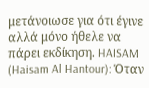μετάνοιωσε για ότι έγινε αλλά μόνο ήθελε να πάρει εκδίκηση. HAISAM (Haisam Al Hantour): Όταν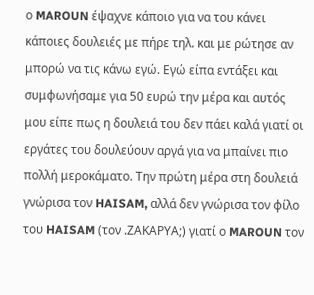ο MAROUN έψαχνε κάποιο για να του κάνει κάποιες δουλειές με πήρε τηλ. και με ρώτησε αν μπορώ να τις κάνω εγώ. Εγώ είπα εντάξει και συμφωνήσαμε για 50 ευρώ την μέρα και αυτός μου είπε πως η δουλειά του δεν πάει καλά γιατί οι εργάτες του δουλεύουν αργά για να μπαίνει πιο πολλή μεροκάματο. Την πρώτη μέρα στη δουλειά γνώρισα τον HAISAM, αλλά δεν γνώρισα τον φίλο του HAISAM (τον .ΖΑΚΑΡΥΑ;) γιατί ο MAROUN τον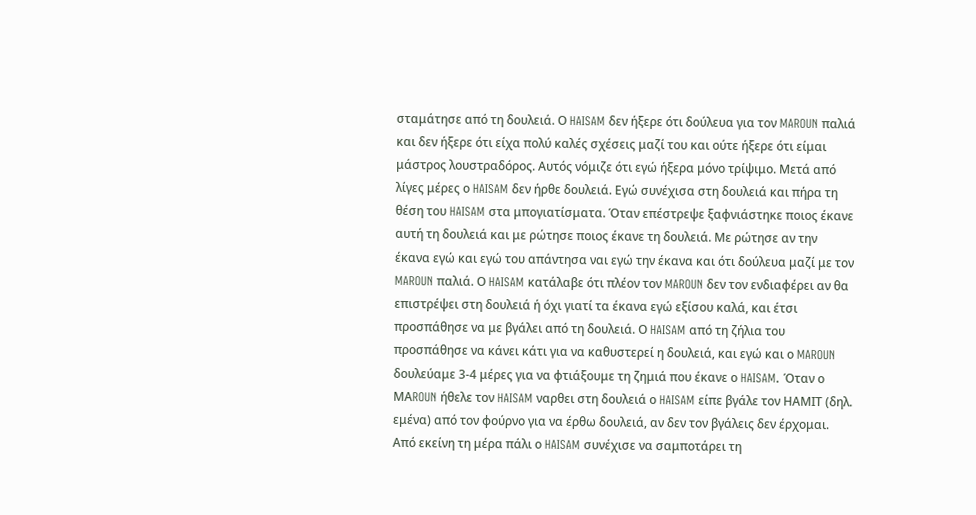σταμάτησε από τη δουλειά. Ο HAISAM δεν ήξερε ότι δούλευα για τον MAROUN παλιά και δεν ήξερε ότι είχα πολύ καλές σχέσεις μαζί του και ούτε ήξερε ότι είμαι μάστρος λουστραδόρος. Αυτός νόμιζε ότι εγώ ήξερα μόνο τρίψιμο. Μετά από λίγες μέρες ο HAISAM δεν ήρθε δουλειά. Εγώ συνέχισα στη δουλειά και πήρα τη θέση του HAISAM στα μπογιατίσματα. Όταν επέστρεψε ξαφνιάστηκε ποιος έκανε αυτή τη δουλειά και με ρώτησε ποιος έκανε τη δουλειά. Με ρώτησε αν την έκανα εγώ και εγώ του απάντησα ναι εγώ την έκανα και ότι δούλευα μαζί με τον MAROUN παλιά. Ο HAISAM κατάλαβε ότι πλέον τον MAROUN δεν τον ενδιαφέρει αν θα επιστρέψει στη δουλειά ή όχι γιατί τα έκανα εγώ εξίσου καλά, και έτσι προσπάθησε να με βγάλει από τη δουλειά. Ο HAISAM από τη ζήλια του προσπάθησε να κάνει κάτι για να καθυστερεί η δουλειά, και εγώ και ο MAROUN δουλεύαμε 3-4 μέρες για να φτιάξουμε τη ζημιά που έκανε ο HAISAM. Όταν ο ΜΑROUN ήθελε τον HAISAM ναρθει στη δουλειά ο HAISAM είπε βγάλε τον ΗΑΜΙΤ (δηλ. εμένα) από τον φούρνο για να έρθω δουλειά, αν δεν τον βγάλεις δεν έρχομαι. Από εκείνη τη μέρα πάλι ο HAISAM συνέχισε να σαμποτάρει τη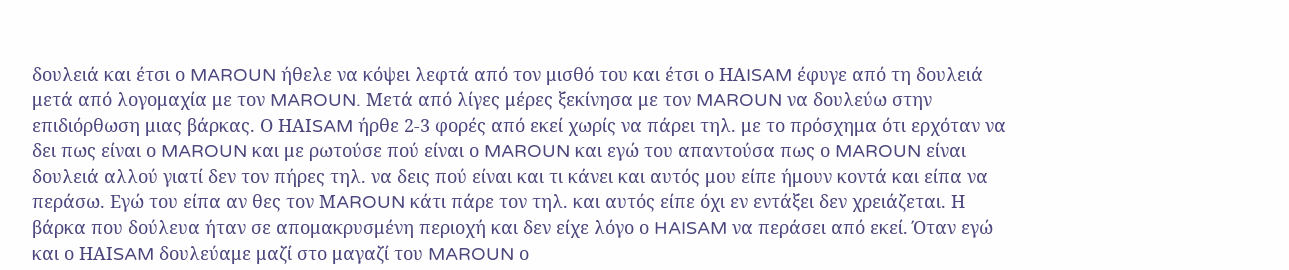δουλειά και έτσι ο MAROUN ήθελε να κόψει λεφτά από τον μισθό του και έτσι ο ΗΑISAM έφυγε από τη δουλειά μετά από λογομαχία με τον MAROUN. Μετά από λίγες μέρες ξεκίνησα με τον MAROUN να δουλεύω στην επιδιόρθωση μιας βάρκας. Ο ΗΑΙSAM ήρθε 2-3 φορές από εκεί χωρίς να πάρει τηλ. με το πρόσχημα ότι ερχόταν να δει πως είναι ο MAROUN και με ρωτούσε πού είναι ο MAROUN και εγώ του απαντούσα πως ο MAROUN είναι δουλειά αλλού γιατί δεν τον πήρες τηλ. να δεις πού είναι και τι κάνει και αυτός μου είπε ήμουν κοντά και είπα να περάσω. Εγώ του είπα αν θες τον ΜAROUN κάτι πάρε τον τηλ. και αυτός είπε όχι εν εντάξει δεν χρειάζεται. Η βάρκα που δούλευα ήταν σε απομακρυσμένη περιοχή και δεν είχε λόγο ο HAISAM να περάσει από εκεί. Όταν εγώ και ο ΗΑΙSAM δουλεύαμε μαζί στο μαγαζί του MAROUN ο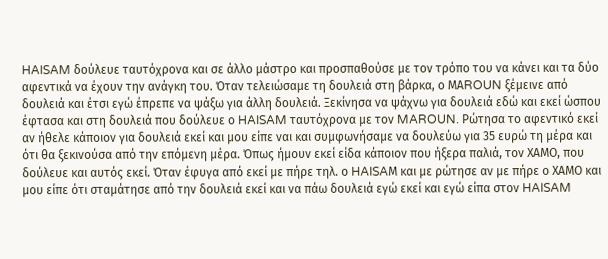HAISAM δούλευε ταυτόχρονα και σε άλλο μάστρο και προσπαθούσε με τον τρόπο του να κάνει και τα δύο αφεντικά να έχουν την ανάγκη του. Όταν τελειώσαμε τη δουλειά στη βάρκα, ο ΜΑROUN ξέμεινε από δουλειά και έτσι εγώ έπρεπε να ψάξω για άλλη δουλειά. Ξεκίνησα να ψάχνω για δουλειά εδώ και εκεί ώσπου έφτασα και στη δουλειά που δούλευε ο HAISAM ταυτόχρονα με τον MAROUN. Ρώτησα το αφεντικό εκεί αν ήθελε κάποιον για δουλειά εκεί και μου είπε ναι και συμφωνήσαμε να δουλεύω για 35 ευρώ τη μέρα και ότι θα ξεκινούσα από την επόμενη μέρα. Όπως ήμουν εκεί είδα κάποιον που ήξερα παλιά, τον ΧΑΜΟ, που δούλευε και αυτός εκεί. Όταν έφυγα από εκεί με πήρε τηλ. ο HAISAΜ και με ρώτησε αν με πήρε ο ΧΑΜΟ και μου είπε ότι σταμάτησε από την δουλειά εκεί και να πάω δουλειά εγώ εκεί και εγώ είπα στον HAISAM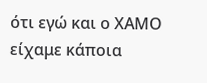ότι εγώ και ο ΧΑΜΟ είχαμε κάποια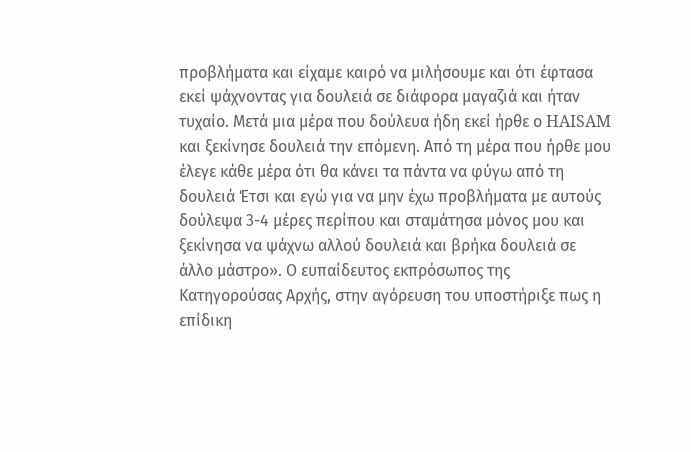προβλήματα και είχαμε καιρό να μιλήσουμε και ότι έφτασα εκεί ψάχνοντας για δουλειά σε διάφορα μαγαζιά και ήταν τυχαίο. Μετά μια μέρα που δούλευα ήδη εκεί ήρθε ο HAISAM και ξεκίνησε δουλειά την επόμενη. Από τη μέρα που ήρθε μου έλεγε κάθε μέρα ότι θα κάνει τα πάντα να φύγω από τη δουλειά Έτσι και εγώ για να μην έχω προβλήματα με αυτούς δούλεψα 3-4 μέρες περίπου και σταμάτησα μόνος μου και ξεκίνησα να ψάχνω αλλού δουλειά και βρήκα δουλειά σε άλλο μάστρο». Ο ευπαίδευτος εκπρόσωπος της Κατηγορούσας Αρχής, στην αγόρευση του υποστήριξε πως η επίδικη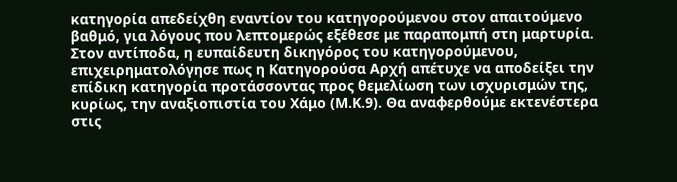κατηγορία απεδείχθη εναντίον του κατηγορούμενου στον απαιτούμενο βαθμό, για λόγους που λεπτομερώς εξέθεσε με παραπομπή στη μαρτυρία. Στον αντίποδα, η ευπαίδευτη δικηγόρος του κατηγορούμενου, επιχειρηματολόγησε πως η Κατηγορούσα Αρχή απέτυχε να αποδείξει την επίδικη κατηγορία προτάσσοντας προς θεμελίωση των ισχυρισμών της, κυρίως, την αναξιοπιστία του Χάμο (Μ.Κ.9). Θα αναφερθούμε εκτενέστερα στις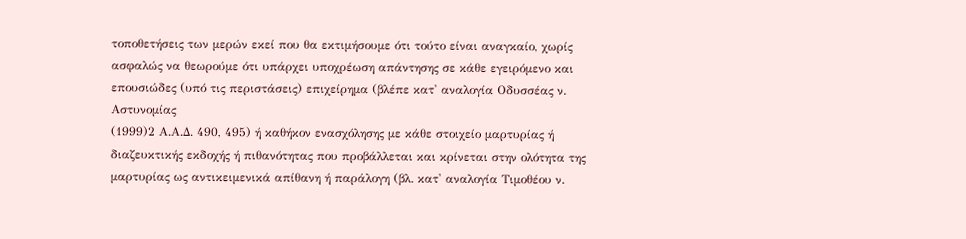τοποθετήσεις των μερών εκεί που θα εκτιμήσουμε ότι τούτο είναι αναγκαίο, χωρίς ασφαλώς να θεωρούμε ότι υπάρχει υποχρέωση απάντησης σε κάθε εγειρόμενο και επουσιώδες (υπό τις περιστάσεις) επιχείρημα (βλέπε κατ' αναλογία Οδυσσέας ν. Αστυνομίας
(1999)2 Α.Α.Δ. 490, 495) ή καθήκον ενασχόλησης με κάθε στοιχείο μαρτυρίας ή διαζευκτικής εκδοχής ή πιθανότητας που προβάλλεται και κρίνεται στην ολότητα της μαρτυρίας ως αντικειμενικά απίθανη ή παράλογη (βλ. κατ' αναλογία Τιμοθέου ν.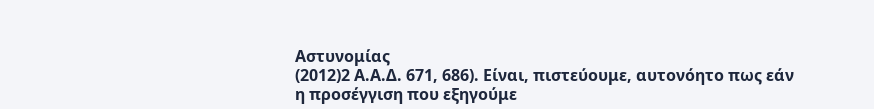Αστυνομίας
(2012)2 Α.Α.Δ. 671, 686). Είναι, πιστεύουμε, αυτονόητο πως εάν η προσέγγιση που εξηγούμε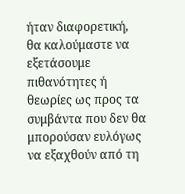ήταν διαφορετική, θα καλούμαστε να εξετάσουμε πιθανότητες ή θεωρίες ως προς τα συμβάντα που δεν θα μπορούσαν ευλόγως να εξαχθούν από τη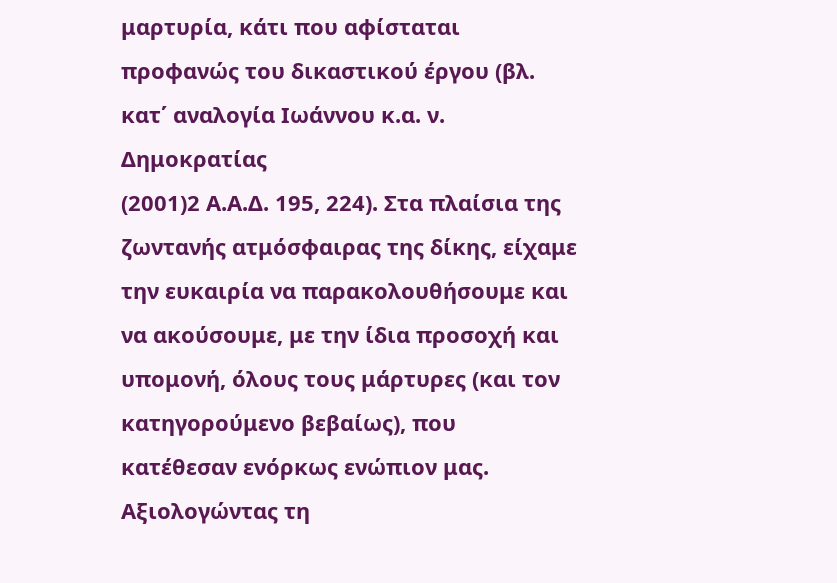μαρτυρία, κάτι που αφίσταται προφανώς του δικαστικού έργου (βλ. κατ΄ αναλογία Ιωάννου κ.α. ν. Δημοκρατίας
(2001)2 Α.Α.Δ. 195, 224). Στα πλαίσια της ζωντανής ατμόσφαιρας της δίκης, είχαμε την ευκαιρία να παρακολουθήσουμε και να ακούσουμε, με την ίδια προσοχή και υπομονή, όλους τους μάρτυρες (και τον κατηγορούμενο βεβαίως), που κατέθεσαν ενόρκως ενώπιον μας. Αξιολογώντας τη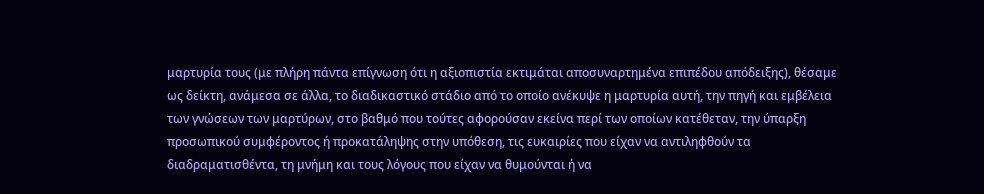μαρτυρία τους (με πλήρη πάντα επίγνωση ότι η αξιοπιστία εκτιμάται αποσυναρτημένα επιπέδου απόδειξης), θέσαμε ως δείκτη, ανάμεσα σε άλλα, το διαδικαστικό στάδιο από το οποίο ανέκυψε η μαρτυρία αυτή, την πηγή και εμβέλεια των γνώσεων των μαρτύρων, στο βαθμό που τούτες αφορούσαν εκείνα περί των οποίων κατέθεταν, την ύπαρξη προσωπικού συμφέροντος ή προκατάληψης στην υπόθεση, τις ευκαιρίες που είχαν να αντιληφθούν τα διαδραματισθέντα, τη μνήμη και τους λόγους που είχαν να θυμούνται ή να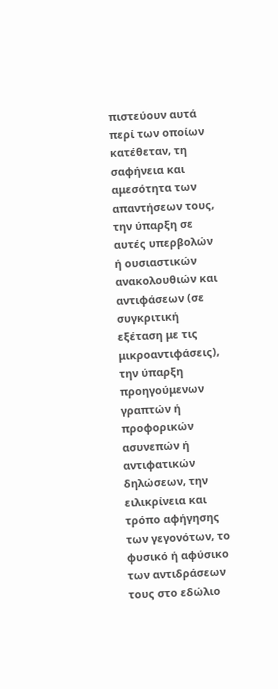πιστεύουν αυτά περί των οποίων κατέθεταν, τη σαφήνεια και αμεσότητα των απαντήσεων τους, την ύπαρξη σε αυτές υπερβολών ή ουσιαστικών ανακολουθιών και αντιφάσεων (σε συγκριτική εξέταση με τις μικροαντιφάσεις), την ύπαρξη προηγούμενων γραπτών ή προφορικών ασυνεπών ή αντιφατικών δηλώσεων, την ειλικρίνεια και τρόπο αφήγησης των γεγονότων, το φυσικό ή αφύσικο των αντιδράσεων τους στο εδώλιο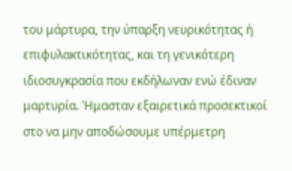του μάρτυρα, την ύπαρξη νευρικότητας ή επιφυλακτικότητας, και τη γενικότερη ιδιοσυγκρασία που εκδήλωναν ενώ έδιναν μαρτυρία. Ήμασταν εξαιρετικά προσεκτικοί στο να μην αποδώσουμε υπέρμετρη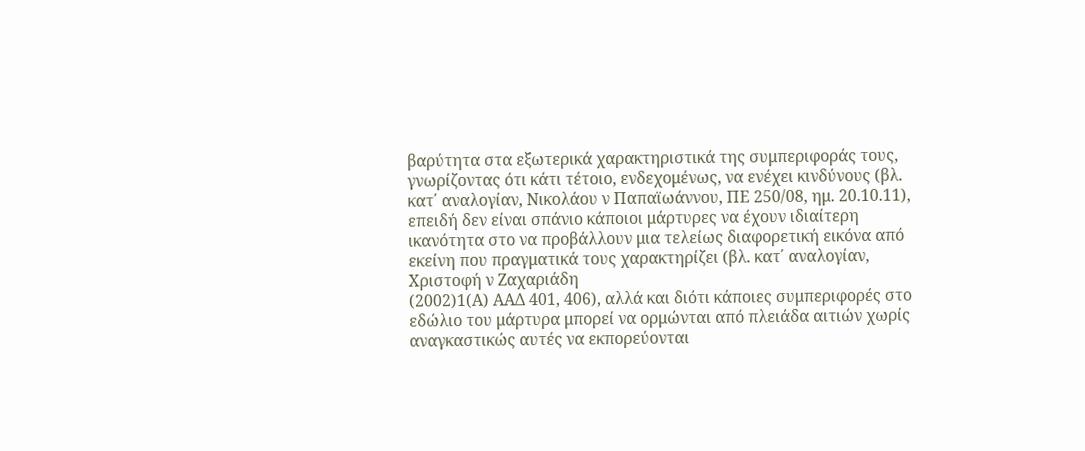βαρύτητα στα εξωτερικά χαρακτηριστικά της συμπεριφοράς τους, γνωρίζοντας ότι κάτι τέτοιο, ενδεχομένως, να ενέχει κινδύνους (βλ. κατ΄ αναλογίαν, Νικολάου ν Παπαϊωάννου, ΠΕ 250/08, ημ. 20.10.11), επειδή δεν είναι σπάνιο κάποιοι μάρτυρες να έχουν ιδιαίτερη ικανότητα στο να προβάλλουν μια τελείως διαφορετική εικόνα από εκείνη που πραγματικά τους χαρακτηρίζει (βλ. κατ΄ αναλογίαν, Χριστοφή ν Ζαχαριάδη
(2002)1(Α) ΑΑΔ 401, 406), αλλά και διότι κάποιες συμπεριφορές στο εδώλιο του μάρτυρα μπορεί να ορμώνται από πλειάδα αιτιών χωρίς αναγκαστικώς αυτές να εκπορεύονται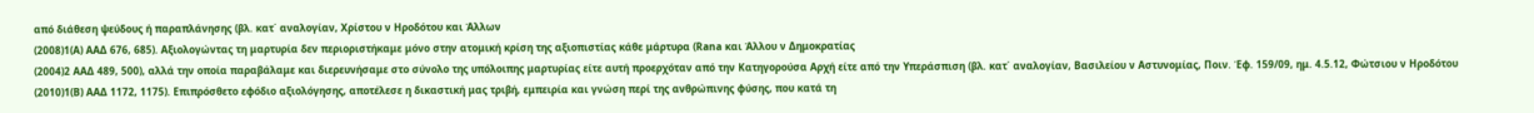από διάθεση ψεύδους ή παραπλάνησης (βλ. κατ΄ αναλογίαν, Χρίστου ν Ηροδότου και Άλλων
(2008)1(Α) ΑΑΔ 676, 685). Αξιολογώντας τη μαρτυρία δεν περιοριστήκαμε μόνο στην ατομική κρίση της αξιοπιστίας κάθε μάρτυρα (Rana και Άλλου ν Δημοκρατίας
(2004)2 ΑΑΔ 489, 500), αλλά την οποία παραβάλαμε και διερευνήσαμε στο σύνολο της υπόλοιπης μαρτυρίας είτε αυτή προερχόταν από την Κατηγορούσα Αρχή είτε από την Υπεράσπιση (βλ. κατ΄ αναλογίαν, Βασιλείου ν Αστυνομίας, Ποιν. Έφ. 159/09, ημ. 4.5.12, Φώτσιου ν Ηροδότου
(2010)1(Β) ΑΑΔ 1172, 1175). Επιπρόσθετο εφόδιο αξιολόγησης, αποτέλεσε η δικαστική μας τριβή, εμπειρία και γνώση περί της ανθρώπινης φύσης, που κατά τη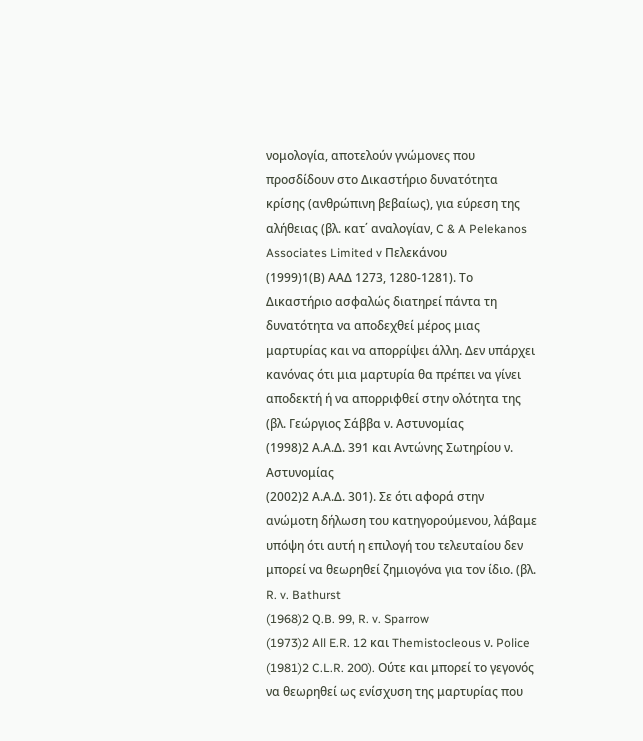νομολογία, αποτελούν γνώμονες που προσδίδουν στο Δικαστήριο δυνατότητα κρίσης (ανθρώπινη βεβαίως), για εύρεση της αλήθειας (βλ. κατ΄ αναλογίαν, C & A Pelekanos Associates Limited v Πελεκάνου
(1999)1(Β) ΑΑΔ 1273, 1280-1281). Το Δικαστήριο ασφαλώς διατηρεί πάντα τη δυνατότητα να αποδεχθεί μέρος μιας μαρτυρίας και να απορρίψει άλλη. Δεν υπάρχει κανόνας ότι μια μαρτυρία θα πρέπει να γίνει αποδεκτή ή να απορριφθεί στην ολότητα της (βλ. Γεώργιος Σάββα ν. Αστυνομίας
(1998)2 Α.Α.Δ. 391 και Αντώνης Σωτηρίου ν. Αστυνομίας
(2002)2 Α.Α.Δ. 301). Σε ότι αφορά στην ανώμοτη δήλωση του κατηγορούμενου, λάβαμε υπόψη ότι αυτή η επιλογή του τελευταίου δεν μπορεί να θεωρηθεί ζημιογόνα για τον ίδιο. (βλ. R. v. Bathurst
(1968)2 Q.B. 99, R. v. Sparrow
(1973)2 All E.R. 12 και Themistocleous ν. Police
(1981)2 C.L.R. 200). Ούτε και μπορεί το γεγονός να θεωρηθεί ως ενίσχυση της μαρτυρίας που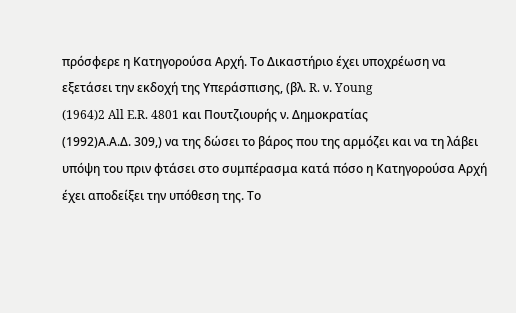πρόσφερε η Κατηγορούσα Αρχή. Το Δικαστήριο έχει υποχρέωση να εξετάσει την εκδοχή της Υπεράσπισης, (βλ. R. ν. Young
(1964)2 All E.R. 4801 και Πουτζιουρής ν. Δημοκρατίας
(1992)Α.Α.Δ. 309,) να της δώσει το βάρος που της αρμόζει και να τη λάβει υπόψη του πριν φτάσει στο συμπέρασμα κατά πόσο η Κατηγορούσα Αρχή έχει αποδείξει την υπόθεση της. Το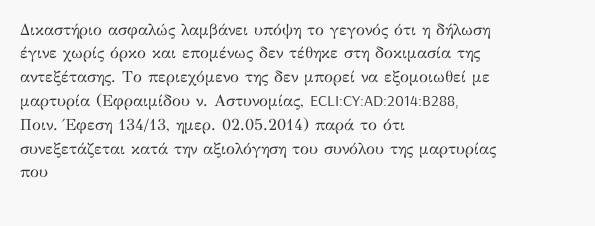Δικαστήριο ασφαλώς λαμβάνει υπόψη το γεγονός ότι η δήλωση έγινε χωρίς όρκο και επομένως δεν τέθηκε στη δοκιμασία της αντεξέτασης. Το περιεχόμενο της δεν μπορεί να εξομοιωθεί με μαρτυρία (Εφραιμίδου ν. Αστυνομίας, ECLI:CY:AD:2014:B288, Ποιν. Έφεση 134/13, ημερ. 02.05.2014) παρά το ότι συνεξετάζεται κατά την αξιολόγηση του συνόλου της μαρτυρίας που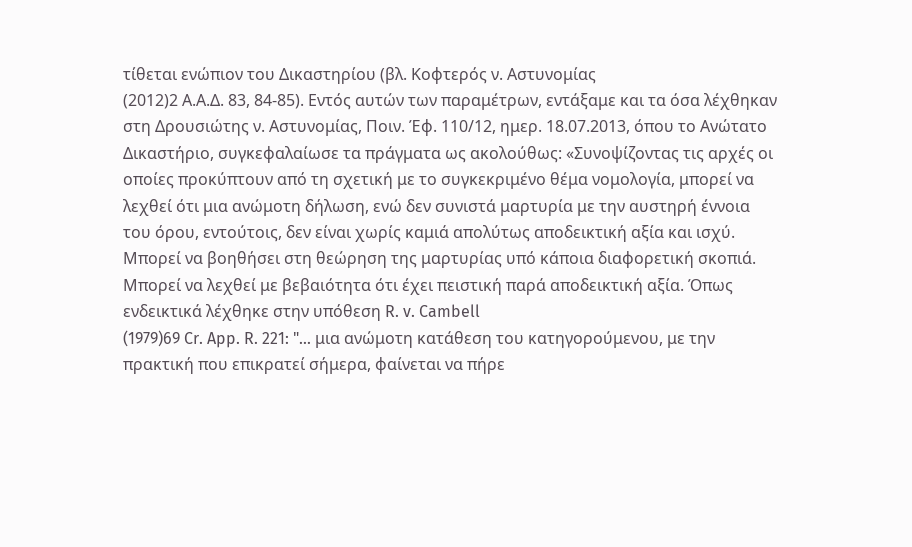τίθεται ενώπιον του Δικαστηρίου (βλ. Κοφτερός ν. Αστυνομίας
(2012)2 Α.Α.Δ. 83, 84-85). Εντός αυτών των παραμέτρων, εντάξαμε και τα όσα λέχθηκαν στη Δρουσιώτης ν. Αστυνομίας, Ποιν. Έφ. 110/12, ημερ. 18.07.2013, όπου το Ανώτατο Δικαστήριο, συγκεφαλαίωσε τα πράγματα ως ακολούθως: «Συνοψίζοντας τις αρχές οι οποίες προκύπτουν από τη σχετική με το συγκεκριμένο θέμα νομολογία, μπορεί να λεχθεί ότι μια ανώμοτη δήλωση, ενώ δεν συνιστά μαρτυρία με την αυστηρή έννοια του όρου, εντούτοις, δεν είναι χωρίς καμιά απολύτως αποδεικτική αξία και ισχύ. Μπορεί να βοηθήσει στη θεώρηση της μαρτυρίας υπό κάποια διαφορετική σκοπιά. Μπορεί να λεχθεί με βεβαιότητα ότι έχει πειστική παρά αποδεικτική αξία. Όπως ενδεικτικά λέχθηκε στην υπόθεση R. v. Cambell
(1979)69 Cr. App. R. 221: "... μια ανώμοτη κατάθεση του κατηγορούμενου, με την πρακτική που επικρατεί σήμερα, φαίνεται να πήρε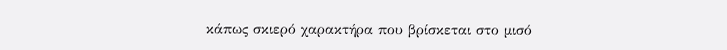κάπως σκιερό χαρακτήρα που βρίσκεται στο μισό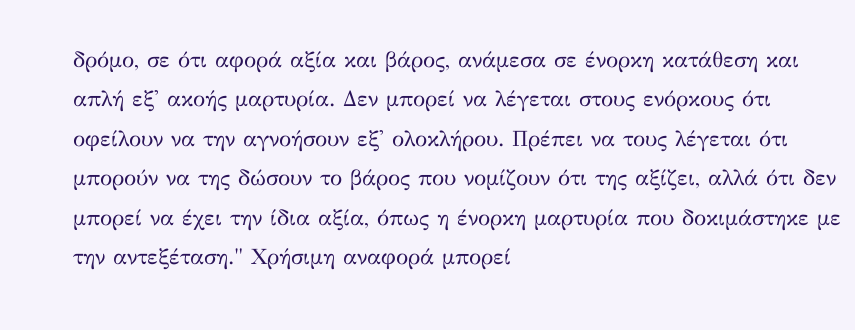δρόμο, σε ότι αφορά αξία και βάρος, ανάμεσα σε ένορκη κατάθεση και απλή εξ' ακοής μαρτυρία. Δεν μπορεί να λέγεται στους ενόρκους ότι οφείλουν να την αγνοήσουν εξ' ολοκλήρου. Πρέπει να τους λέγεται ότι μπορούν να της δώσουν το βάρος που νομίζουν ότι της αξίζει, αλλά ότι δεν μπορεί να έχει την ίδια αξία, όπως η ένορκη μαρτυρία που δοκιμάστηκε με την αντεξέταση." Χρήσιμη αναφορά μπορεί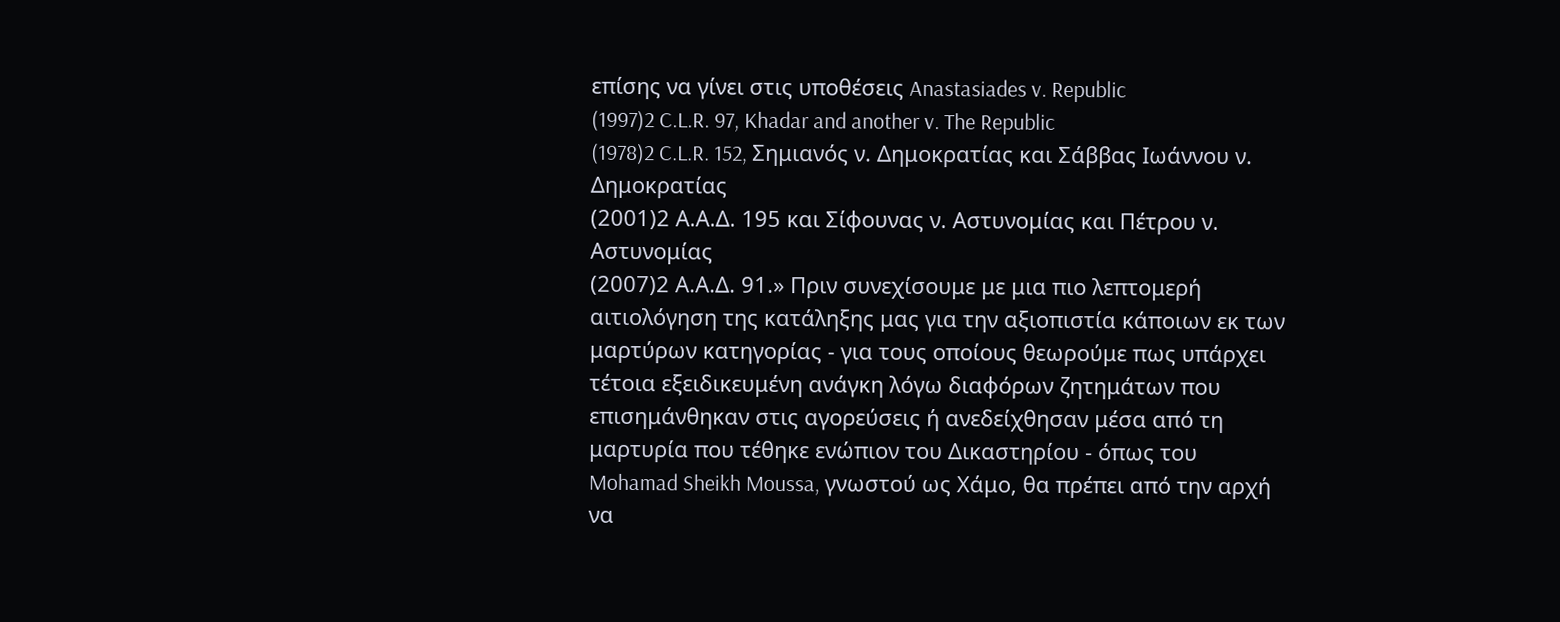επίσης να γίνει στις υποθέσεις Anastasiades v. Republic
(1997)2 C.L.R. 97, Khadar and another v. The Republic
(1978)2 C.L.R. 152, Σημιανός ν. Δημοκρατίας και Σάββας Ιωάννου ν. Δημοκρατίας
(2001)2 Α.Α.Δ. 195 και Σίφουνας ν. Αστυνομίας και Πέτρου ν. Αστυνομίας
(2007)2 Α.Α.Δ. 91.» Πριν συνεχίσουμε με μια πιο λεπτομερή αιτιολόγηση της κατάληξης μας για την αξιοπιστία κάποιων εκ των μαρτύρων κατηγορίας - για τους οποίους θεωρούμε πως υπάρχει τέτοια εξειδικευμένη ανάγκη λόγω διαφόρων ζητημάτων που επισημάνθηκαν στις αγορεύσεις ή ανεδείχθησαν μέσα από τη μαρτυρία που τέθηκε ενώπιον του Δικαστηρίου - όπως του Mohamad Sheikh Moussa, γνωστού ως Χάμο, θα πρέπει από την αρχή να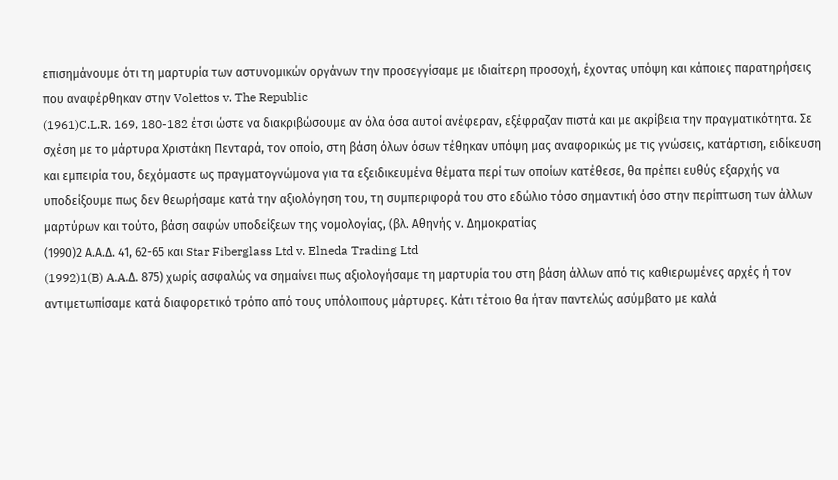επισημάνουμε ότι τη μαρτυρία των αστυνομικών οργάνων την προσεγγίσαμε με ιδιαίτερη προσοχή, έχοντας υπόψη και κάποιες παρατηρήσεις που αναφέρθηκαν στην Volettos v. The Republic
(1961)C.L.R. 169, 180-182 έτσι ώστε να διακριβώσουμε αν όλα όσα αυτοί ανέφεραν, εξέφραζαν πιστά και με ακρίβεια την πραγματικότητα. Σε σχέση με το μάρτυρα Χριστάκη Πενταρά, τον οποίο, στη βάση όλων όσων τέθηκαν υπόψη μας αναφορικώς με τις γνώσεις, κατάρτιση, ειδίκευση και εμπειρία του, δεχόμαστε ως πραγματογνώμονα για τα εξειδικευμένα θέματα περί των οποίων κατέθεσε, θα πρέπει ευθύς εξαρχής να υποδείξουμε πως δεν θεωρήσαμε κατά την αξιολόγηση του, τη συμπεριφορά του στο εδώλιο τόσο σημαντική όσο στην περίπτωση των άλλων μαρτύρων και τούτο, βάση σαφών υποδείξεων της νομολογίας, (βλ. Αθηνής ν. Δημοκρατίας
(1990)2 Α.Α.Δ. 41, 62-65 και Star Fiberglass Ltd v. Elneda Trading Ltd
(1992)1(B) A.A.Δ. 875) χωρίς ασφαλώς να σημαίνει πως αξιολογήσαμε τη μαρτυρία του στη βάση άλλων από τις καθιερωμένες αρχές ή τον αντιμετωπίσαμε κατά διαφορετικό τρόπο από τους υπόλοιπους μάρτυρες. Κάτι τέτοιο θα ήταν παντελώς ασύμβατο με καλά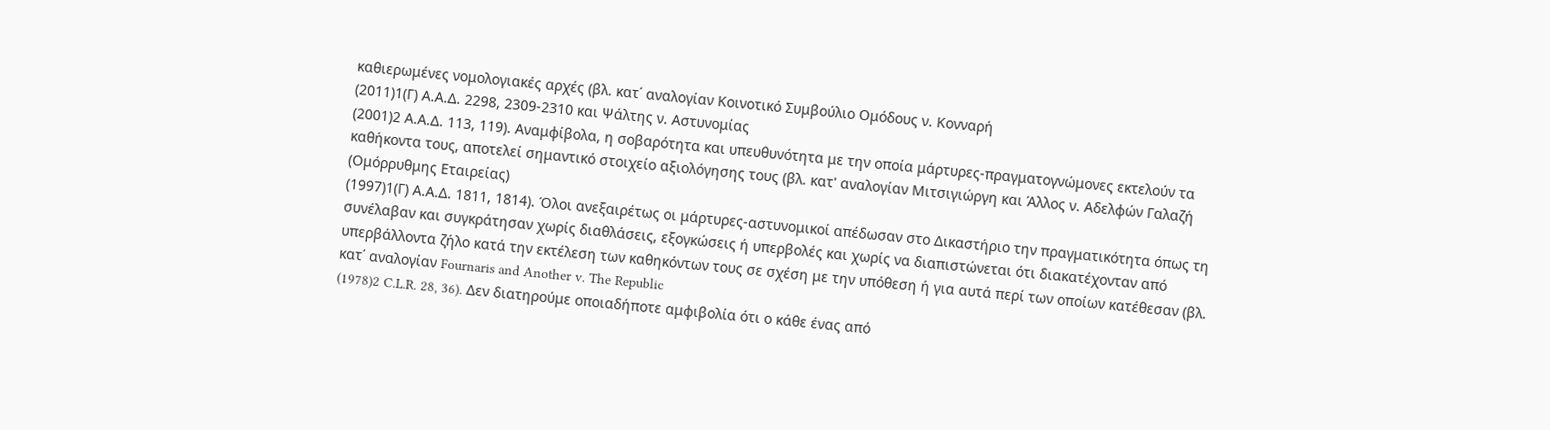καθιερωμένες νομολογιακές αρχές (βλ. κατ΄ αναλογίαν Κοινοτικό Συμβούλιο Ομόδους ν. Κονναρή
(2011)1(Γ) Α.Α.Δ. 2298, 2309-2310 και Ψάλτης ν. Αστυνομίας
(2001)2 Α.Α.Δ. 113, 119). Αναμφίβολα, η σοβαρότητα και υπευθυνότητα με την οποία μάρτυρες-πραγματογνώμονες εκτελούν τα καθήκοντα τους, αποτελεί σημαντικό στοιχείο αξιολόγησης τους (βλ. κατ' αναλογίαν Μιτσιγιώργη και Άλλος ν. Αδελφών Γαλαζή (Ομόρρυθμης Εταιρείας)
(1997)1(Γ) Α.Α.Δ. 1811, 1814). Όλοι ανεξαιρέτως οι μάρτυρες-αστυνομικοί απέδωσαν στο Δικαστήριο την πραγματικότητα όπως τη συνέλαβαν και συγκράτησαν χωρίς διαθλάσεις, εξογκώσεις ή υπερβολές και χωρίς να διαπιστώνεται ότι διακατέχονταν από υπερβάλλοντα ζήλο κατά την εκτέλεση των καθηκόντων τους σε σχέση με την υπόθεση ή για αυτά περί των οποίων κατέθεσαν (βλ. κατ΄ αναλογίαν Fournaris and Another v. The Republic
(1978)2 C.L.R. 28, 36). Δεν διατηρούμε οποιαδήποτε αμφιβολία ότι ο κάθε ένας από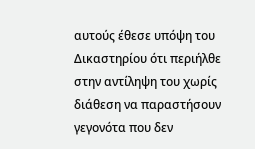αυτούς έθεσε υπόψη του Δικαστηρίου ότι περιήλθε στην αντίληψη του χωρίς διάθεση να παραστήσουν γεγονότα που δεν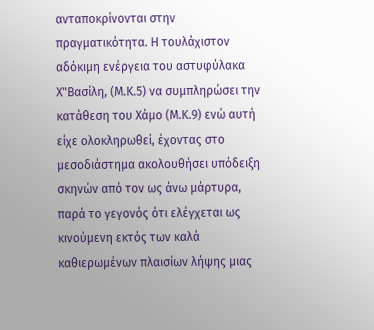ανταποκρίνονται στην πραγματικότητα. Η τουλάχιστον αδόκιμη ενέργεια του αστυφύλακα Χ"Βασίλη, (Μ.Κ.5) να συμπληρώσει την κατάθεση του Xάμο (Μ.Κ.9) ενώ αυτή είχε ολοκληρωθεί, έχοντας στο μεσοδιάστημα ακολουθήσει υπόδειξη σκηνών από τον ως άνω μάρτυρα, παρά το γεγονός ότι ελέγχεται ως κινούμενη εκτός των καλά καθιερωμένων πλαισίων λήψης μιας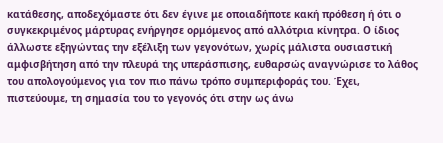κατάθεσης, αποδεχόμαστε ότι δεν έγινε με οποιαδήποτε κακή πρόθεση ή ότι ο συγκεκριμένος μάρτυρας ενήργησε ορμόμενος από αλλότρια κίνητρα. Ο ίδιος άλλωστε εξηγώντας την εξέλιξη των γεγονότων, χωρίς μάλιστα ουσιαστική αμφισβήτηση από την πλευρά της υπεράσπισης, ευθαρσώς αναγνώρισε το λάθος του απολογούμενος για τον πιο πάνω τρόπο συμπεριφοράς του. Έχει, πιστεύουμε, τη σημασία του το γεγονός ότι στην ως άνω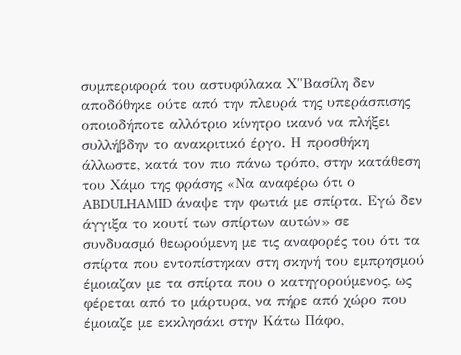συμπεριφορά του αστυφύλακα Χ"Βασίλη δεν αποδόθηκε ούτε από την πλευρά της υπεράσπισης οποιοδήποτε αλλότριο κίνητρο ικανό να πλήξει συλλήβδην το ανακριτικό έργο. Η προσθήκη άλλωστε, κατά τον πιο πάνω τρόπο, στην κατάθεση του Χάμο της φράσης «Nα αναφέρω ότι ο ABDULHAMID άναψε την φωτιά με σπίρτα. Εγώ δεν άγγιξα το κουτί των σπίρτων αυτών» σε συνδυασμό θεωρούμενη με τις αναφορές του ότι τα σπίρτα που εντοπίστηκαν στη σκηνή του εμπρησμού έμοιαζαν με τα σπίρτα που ο κατηγορούμενος, ως φέρεται από το μάρτυρα, να πήρε από χώρο που έμοιαζε με εκκλησάκι στην Κάτω Πάφο,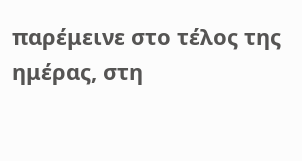παρέμεινε στο τέλος της ημέρας, στη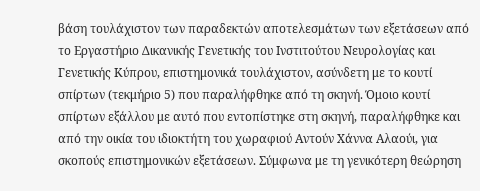βάση τουλάχιστον των παραδεκτών αποτελεσμάτων των εξετάσεων από το Εργαστήριο Δικανικής Γενετικής του Ινστιτούτου Νευρολογίας και Γενετικής Κύπρου, επιστημονικά τουλάχιστον, ασύνδετη με το κουτί σπίρτων (τεκμήριο 5) που παραλήφθηκε από τη σκηνή. Όμοιο κουτί σπίρτων εξάλλου με αυτό που εντοπίστηκε στη σκηνή, παραλήφθηκε και από την οικία του ιδιοκτήτη του χωραφιού Αντούν Χάννα Αλαούι, για σκοπούς επιστημονικών εξετάσεων. Σύμφωνα με τη γενικότερη θεώρηση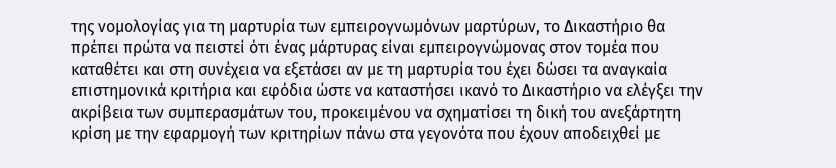της νομολογίας για τη μαρτυρία των εμπειρογνωμόνων μαρτύρων, το Δικαστήριο θα πρέπει πρώτα να πειστεί ότι ένας μάρτυρας είναι εμπειρογνώμονας στον τομέα που καταθέτει και στη συνέχεια να εξετάσει αν με τη μαρτυρία του έχει δώσει τα αναγκαία επιστημονικά κριτήρια και εφόδια ώστε να καταστήσει ικανό το Δικαστήριο να ελέγξει την ακρίβεια των συμπερασμάτων του, προκειμένου να σχηματίσει τη δική του ανεξάρτητη κρίση με την εφαρμογή των κριτηρίων πάνω στα γεγονότα που έχουν αποδειχθεί με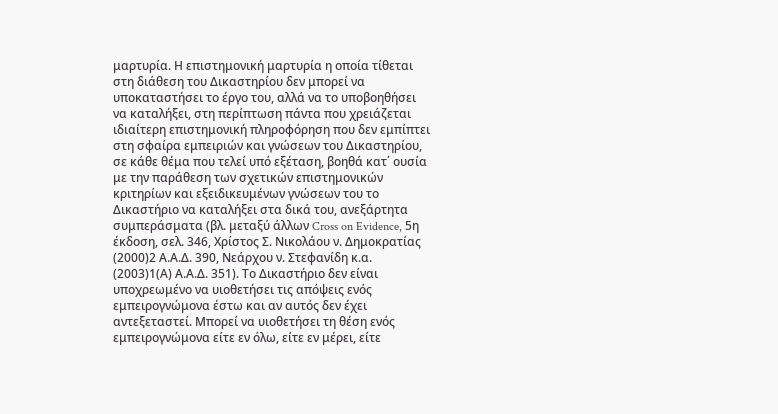μαρτυρία. Η επιστημονική μαρτυρία η οποία τίθεται στη διάθεση του Δικαστηρίου δεν μπορεί να υποκαταστήσει το έργο του, αλλά να το υποβοηθήσει να καταλήξει, στη περίπτωση πάντα που χρειάζεται ιδιαίτερη επιστημονική πληροφόρηση που δεν εμπίπτει στη σφαίρα εμπειριών και γνώσεων του Δικαστηρίου, σε κάθε θέμα που τελεί υπό εξέταση, βοηθά κατ΄ ουσία με την παράθεση των σχετικών επιστημονικών κριτηρίων και εξειδικευμένων γνώσεων του το Δικαστήριο να καταλήξει στα δικά του, ανεξάρτητα συμπεράσματα (βλ. μεταξύ άλλων Cross on Evidence, 5η έκδοση, σελ. 346, Χρίστος Σ. Νικολάου ν. Δημοκρατίας
(2000)2 Α.Α.Δ. 390, Νεάρχου ν. Στεφανίδη κ.α.
(2003)1(Α) Α.Α.Δ. 351). Το Δικαστήριο δεν είναι υποχρεωμένο να υιοθετήσει τις απόψεις ενός εμπειρογνώμονα έστω και αν αυτός δεν έχει αντεξεταστεί. Μπορεί να υιοθετήσει τη θέση ενός εμπειρογνώμονα είτε εν όλω, είτε εν μέρει, είτε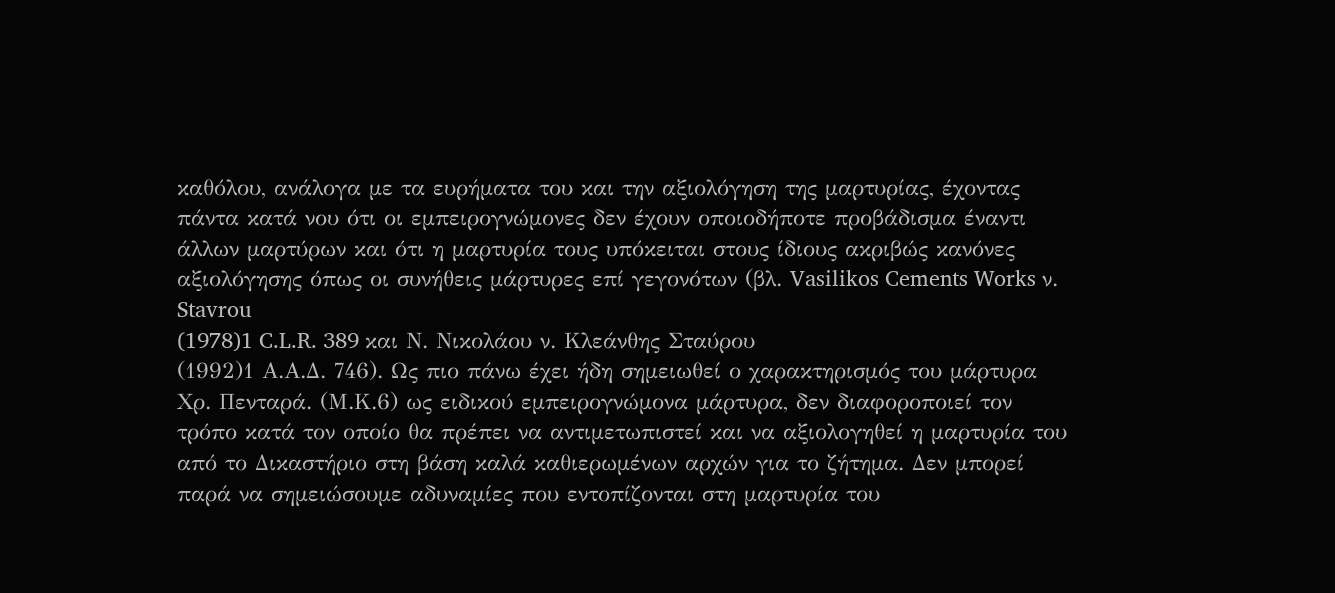καθόλου, ανάλογα με τα ευρήματα του και την αξιολόγηση της μαρτυρίας, έχοντας πάντα κατά νου ότι οι εμπειρογνώμονες δεν έχουν οποιοδήποτε προβάδισμα έναντι άλλων μαρτύρων και ότι η μαρτυρία τους υπόκειται στους ίδιους ακριβώς κανόνες αξιολόγησης όπως οι συνήθεις μάρτυρες επί γεγονότων (βλ. Vasilikos Cements Works ν. Stavrou
(1978)1 C.L.R. 389 και Ν. Νικολάου ν. Κλεάνθης Σταύρου
(1992)1 Α.Α.Δ. 746). Ως πιο πάνω έχει ήδη σημειωθεί ο χαρακτηρισμός του μάρτυρα Χρ. Πενταρά. (Μ.Κ.6) ως ειδικού εμπειρογνώμονα μάρτυρα, δεν διαφοροποιεί τον τρόπο κατά τον οποίο θα πρέπει να αντιμετωπιστεί και να αξιολογηθεί η μαρτυρία του από το Δικαστήριο στη βάση καλά καθιερωμένων αρχών για το ζήτημα. Δεν μπορεί παρά να σημειώσουμε αδυναμίες που εντοπίζονται στη μαρτυρία του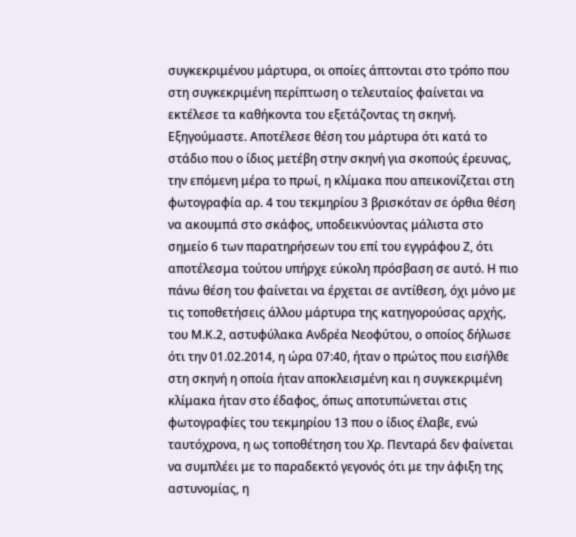συγκεκριμένου μάρτυρα, οι οποίες άπτονται στο τρόπο που στη συγκεκριμένη περίπτωση ο τελευταίος φαίνεται να εκτέλεσε τα καθήκοντα του εξετάζοντας τη σκηνή. Εξηγούμαστε. Αποτέλεσε θέση του μάρτυρα ότι κατά το στάδιο που ο ίδιος μετέβη στην σκηνή για σκοπούς έρευνας, την επόμενη μέρα το πρωί, η κλίμακα που απεικονίζεται στη φωτογραφία αρ. 4 του τεκμηρίου 3 βρισκόταν σε όρθια θέση να ακουμπά στο σκάφος, υποδεικνύοντας μάλιστα στο σημείο 6 των παρατηρήσεων του επί του εγγράφου Ζ, ότι αποτέλεσμα τούτου υπήρχε εύκολη πρόσβαση σε αυτό. Η πιο πάνω θέση του φαίνεται να έρχεται σε αντίθεση, όχι μόνο με τις τοποθετήσεις άλλου μάρτυρα της κατηγορούσας αρχής, του Μ.Κ.2, αστυφύλακα Ανδρέα Νεοφύτου, ο οποίος δήλωσε ότι την 01.02.2014, η ώρα 07:40, ήταν ο πρώτος που εισήλθε στη σκηνή η οποία ήταν αποκλεισμένη και η συγκεκριμένη κλίμακα ήταν στο έδαφος, όπως αποτυπώνεται στις φωτογραφίες του τεκμηρίου 13 που ο ίδιος έλαβε, ενώ ταυτόχρονα, η ως τοποθέτηση του Χρ. Πενταρά δεν φαίνεται να συμπλέει με το παραδεκτό γεγονός ότι με την άφιξη της αστυνομίας, η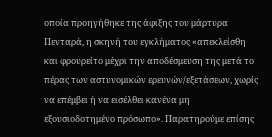οποία προηγήθηκε της άφιξης του μάρτυρα Πενταρά, η σκηνή του εγκλήματος «απεκλείσθη και φρουρείτο μέχρι την αποδέσμευση της μετά το πέρας των αστυνομικών ερευνών/εξετάσεων, χωρίς να επέμβει ή να εισέλθει κανένα μη εξουσιοδοτημένο πρόσωπο». Παρατηρούμε επίσης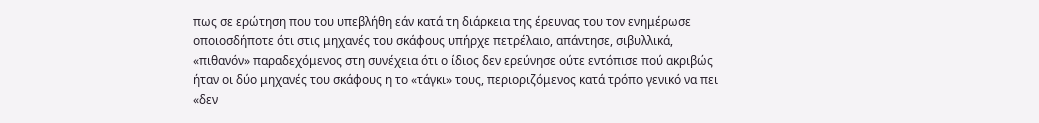πως σε ερώτηση που του υπεβλήθη εάν κατά τη διάρκεια της έρευνας του τον ενημέρωσε οποιοσδήποτε ότι στις μηχανές του σκάφους υπήρχε πετρέλαιο, απάντησε, σιβυλλικά, «πιθανόν» παραδεχόμενος στη συνέχεια ότι ο ίδιος δεν ερεύνησε ούτε εντόπισε πού ακριβώς ήταν οι δύο μηχανές του σκάφους η το «τάγκι» τους, περιοριζόμενος κατά τρόπο γενικό να πει «δεν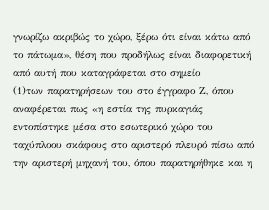γνωρίζω ακριβώς το χώρο, ξέρω ότι είναι κάτω από το πάτωμα», θέση που προδήλως είναι διαφορετική από αυτή που καταγράφεται στο σημείο
(1)των παρατηρήσεων του στο έγγραφο Ζ, όπου αναφέρεται πως «η εστία της πυρκαγιάς εντοπίστηκε μέσα στο εσωτερικό χώρο του ταχύπλοου σκάφους στο αριστερό πλευρό πίσω από την αριστερή μηχανή του, όπου παρατηρήθηκε και η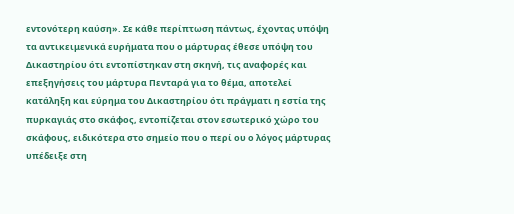εντονότερη καύση». Σε κάθε περίπτωση πάντως, έχοντας υπόψη τα αντικειμενικά ευρήματα που ο μάρτυρας έθεσε υπόψη του Δικαστηρίου ότι εντοπίστηκαν στη σκηνή, τις αναφορές και επεξηγήσεις του μάρτυρα Πενταρά για το θέμα, αποτελεί κατάληξη και εύρημα του Δικαστηρίου ότι πράγματι η εστία της πυρκαγιάς στο σκάφος, εντοπίζεται στον εσωτερικό χώρο του σκάφους, ειδικότερα στο σημείο που ο περί ου ο λόγος μάρτυρας υπέδειξε στη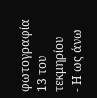φωτογραφία 13 του τεκμηρίου
- Η ως άνω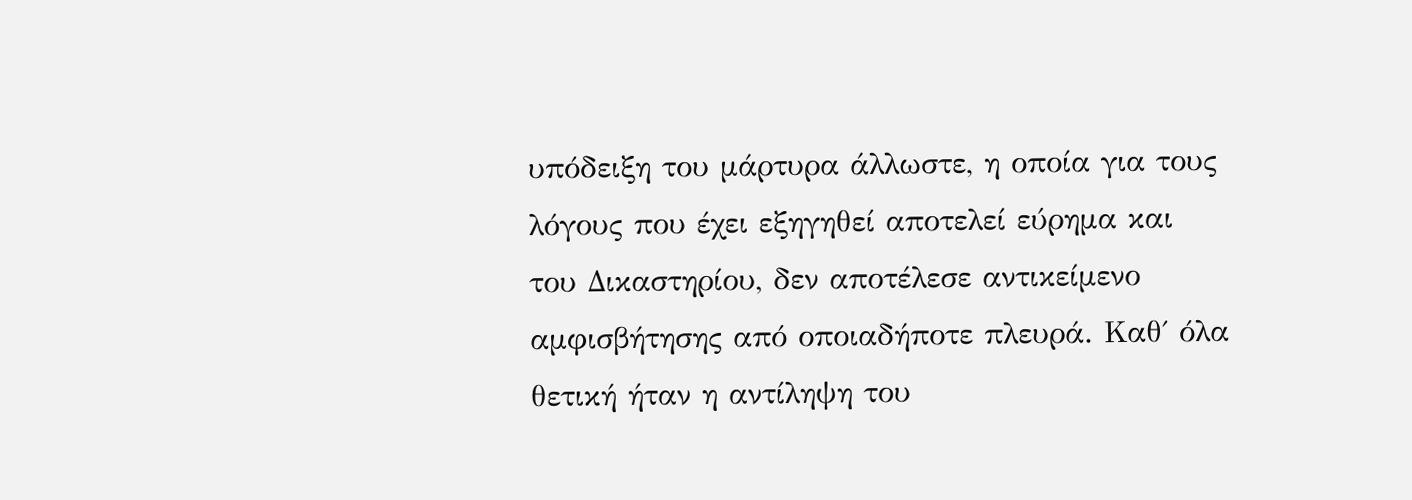υπόδειξη του μάρτυρα άλλωστε, η οποία για τους λόγους που έχει εξηγηθεί αποτελεί εύρημα και του Δικαστηρίου, δεν αποτέλεσε αντικείμενο αμφισβήτησης από οποιαδήποτε πλευρά. Καθ΄ όλα θετική ήταν η αντίληψη του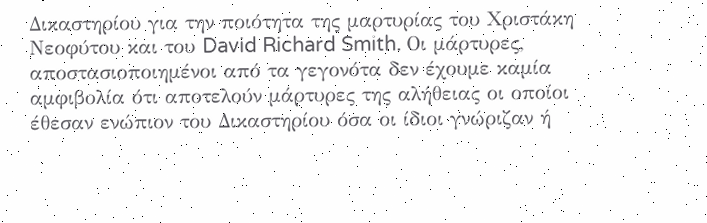Δικαστηρίου για την ποιότητα της μαρτυρίας του Χριστάκη Νεοφύτου και του David Richard Smith. Οι μάρτυρες, αποστασιοποιημένοι από τα γεγονότα δεν έχουμε καμία αμφιβολία ότι αποτελούν μάρτυρες της αλήθειας οι οποίοι έθεσαν ενώπιον του Δικαστηρίου όσα οι ίδιοι γνώριζαν ή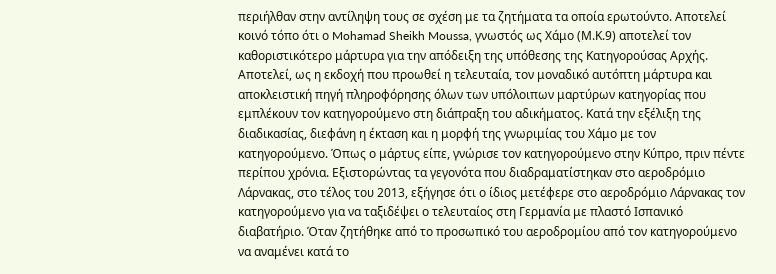περιήλθαν στην αντίληψη τους σε σχέση με τα ζητήματα τα οποία ερωτούντο. Αποτελεί κοινό τόπο ότι ο Mohamad Sheikh Moussa, γνωστός ως Χάμο (Μ.Κ.9) αποτελεί τον καθοριστικότερο μάρτυρα για την απόδειξη της υπόθεσης της Κατηγορούσας Αρχής. Αποτελεί, ως η εκδοχή που προωθεί η τελευταία, τον μοναδικό αυτόπτη μάρτυρα και αποκλειστική πηγή πληροφόρησης όλων των υπόλοιπων μαρτύρων κατηγορίας που εμπλέκουν τον κατηγορούμενο στη διάπραξη του αδικήματος. Κατά την εξέλιξη της διαδικασίας, διεφάνη η έκταση και η μορφή της γνωριμίας του Χάμο με τον κατηγορούμενο. Όπως ο μάρτυς είπε, γνώρισε τον κατηγορούμενο στην Κύπρο, πριν πέντε περίπου χρόνια. Εξιστορώντας τα γεγονότα που διαδραματίστηκαν στο αεροδρόμιο Λάρνακας, στο τέλος του 2013, εξήγησε ότι ο ίδιος μετέφερε στο αεροδρόμιο Λάρνακας τον κατηγορούμενο για να ταξιδέψει ο τελευταίος στη Γερμανία με πλαστό Ισπανικό διαβατήριο. Όταν ζητήθηκε από το προσωπικό του αεροδρομίου από τον κατηγορούμενο να αναμένει κατά το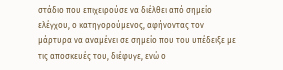στάδιο που επιχειρούσε να διέλθει από σημείο ελέγχου, ο κατηγορούμενος, αφήνοντας τον μάρτυρα να αναμένει σε σημείο που του υπέδειξε με τις αποσκευές του, διέφυγε, ενώ ο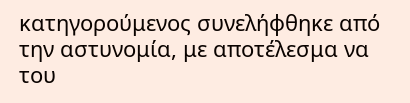κατηγορούμενος συνελήφθηκε από την αστυνομία, με αποτέλεσμα να του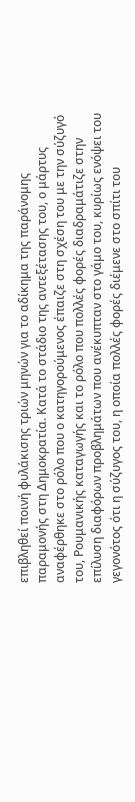επιβληθεί ποινή φυλάκισης τριών μηνών για το αδίκημα της παράνομης παραμονής στη Δημοκρατία. Κατά το στάδιο της αντεξέτασης του, ο μάρτυς αναφέρθηκε στο ρόλο που ο κατηγορούμενος έπαιζε στη σχέση του με την σύζυγό του, Ρουμανικής καταγωγής και το ρόλο που πολλές φορές διαδραμάτιζε στην επίλυση διαφόρων προβλημάτων που ανέκυπταν στο γάμο του, κυρίως ενόψει του γεγονότος ότι η σύζυγος του, η οποία πολλές φορές διέμενε στο σπίτι του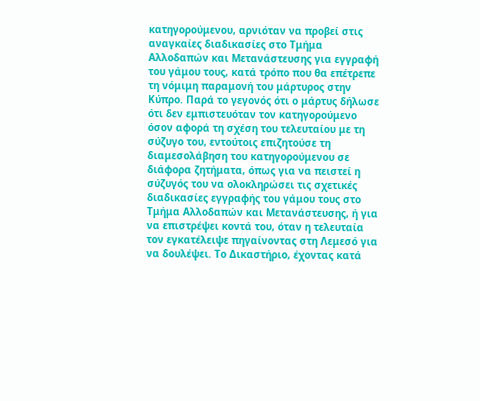κατηγορούμενου, αρνιόταν να προβεί στις αναγκαίες διαδικασίες στο Τμήμα Αλλοδαπών και Μετανάστευσης για εγγραφή του γάμου τους, κατά τρόπο που θα επέτρεπε τη νόμιμη παραμονή του μάρτυρος στην Κύπρο. Παρά το γεγονός ότι ο μάρτυς δήλωσε ότι δεν εμπιστευόταν τον κατηγορούμενο όσον αφορά τη σχέση του τελευταίου με τη σύζυγο του, εντούτοις επιζητούσε τη διαμεσολάβηση του κατηγορούμενου σε διάφορα ζητήματα, όπως για να πειστεί η σύζυγός του να ολοκληρώσει τις σχετικές διαδικασίες εγγραφής του γάμου τους στο Τμήμα Αλλοδαπών και Μετανάστευσης, ή για να επιστρέψει κοντά του, όταν η τελευταία τον εγκατέλειψε πηγαίνοντας στη Λεμεσό για να δουλέψει. Το Δικαστήριο, έχοντας κατά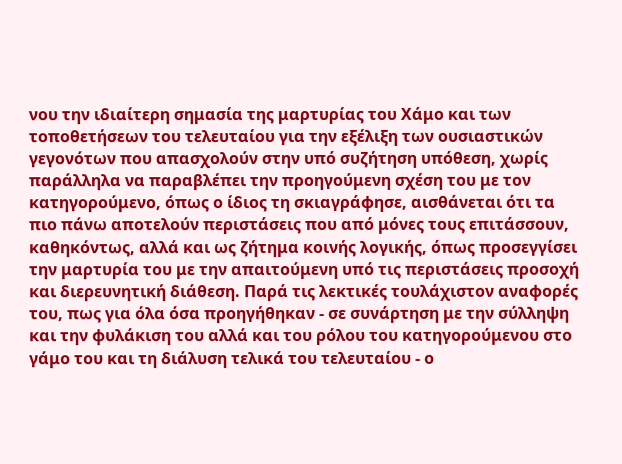νου την ιδιαίτερη σημασία της μαρτυρίας του Χάμο και των τοποθετήσεων του τελευταίου για την εξέλιξη των ουσιαστικών γεγονότων που απασχολούν στην υπό συζήτηση υπόθεση, χωρίς παράλληλα να παραβλέπει την προηγούμενη σχέση του με τον κατηγορούμενο, όπως ο ίδιος τη σκιαγράφησε, αισθάνεται ότι τα πιο πάνω αποτελούν περιστάσεις που από μόνες τους επιτάσσουν, καθηκόντως, αλλά και ως ζήτημα κοινής λογικής, όπως προσεγγίσει την μαρτυρία του με την απαιτούμενη υπό τις περιστάσεις προσοχή και διερευνητική διάθεση. Παρά τις λεκτικές τουλάχιστον αναφορές του, πως για όλα όσα προηγήθηκαν - σε συνάρτηση με την σύλληψη και την φυλάκιση του αλλά και του ρόλου του κατηγορούμενου στο γάμο του και τη διάλυση τελικά του τελευταίου - ο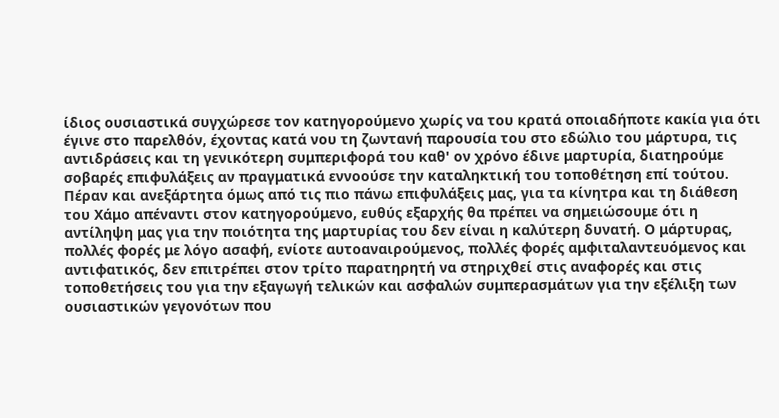ίδιος ουσιαστικά συγχώρεσε τον κατηγορούμενο χωρίς να του κρατά οποιαδήποτε κακία για ότι έγινε στο παρελθόν, έχοντας κατά νου τη ζωντανή παρουσία του στο εδώλιο του μάρτυρα, τις αντιδράσεις και τη γενικότερη συμπεριφορά του καθ' ον χρόνο έδινε μαρτυρία, διατηρούμε σοβαρές επιφυλάξεις αν πραγματικά εννοούσε την καταληκτική του τοποθέτηση επί τούτου. Πέραν και ανεξάρτητα όμως από τις πιο πάνω επιφυλάξεις μας, για τα κίνητρα και τη διάθεση του Χάμο απέναντι στον κατηγορούμενο, ευθύς εξαρχής θα πρέπει να σημειώσουμε ότι η αντίληψη μας για την ποιότητα της μαρτυρίας του δεν είναι η καλύτερη δυνατή. Ο μάρτυρας, πολλές φορές με λόγο ασαφή, ενίοτε αυτοαναιρούμενος, πολλές φορές αμφιταλαντευόμενος και αντιφατικός, δεν επιτρέπει στον τρίτο παρατηρητή να στηριχθεί στις αναφορές και στις τοποθετήσεις του για την εξαγωγή τελικών και ασφαλών συμπερασμάτων για την εξέλιξη των ουσιαστικών γεγονότων που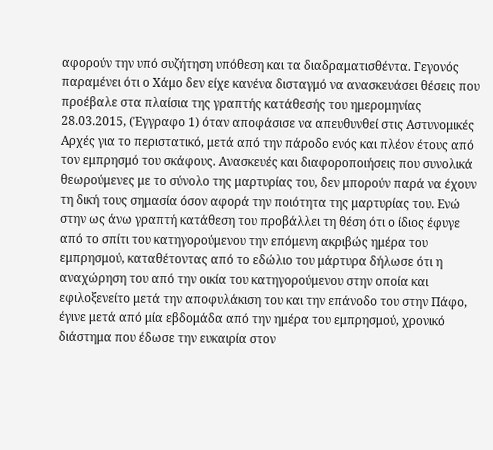αφορούν την υπό συζήτηση υπόθεση και τα διαδραματισθέντα. Γεγονός παραμένει ότι ο Χάμο δεν είχε κανένα δισταγμό να ανασκευάσει θέσεις που προέβαλε στα πλαίσια της γραπτής κατάθεσής του ημερομηνίας 28.03.2015, (Έγγραφο 1) όταν αποφάσισε να απευθυνθεί στις Αστυνομικές Αρχές για το περιστατικό, μετά από την πάροδο ενός και πλέον έτους από τον εμπρησμό του σκάφους. Ανασκευές και διαφοροποιήσεις που συνολικά θεωρούμενες με το σύνολο της μαρτυρίας του, δεν μπορούν παρά να έχουν τη δική τους σημασία όσον αφορά την ποιότητα της μαρτυρίας του. Ενώ στην ως άνω γραπτή κατάθεση του προβάλλει τη θέση ότι ο ίδιος έφυγε από το σπίτι του κατηγορούμενου την επόμενη ακριβώς ημέρα του εμπρησμού, καταθέτοντας από το εδώλιο του μάρτυρα δήλωσε ότι η αναχώρηση του από την οικία του κατηγορούμενου στην οποία και εφιλοξενείτο μετά την αποφυλάκιση του και την επάνοδο του στην Πάφο, έγινε μετά από μία εβδομάδα από την ημέρα του εμπρησμού, χρονικό διάστημα που έδωσε την ευκαιρία στον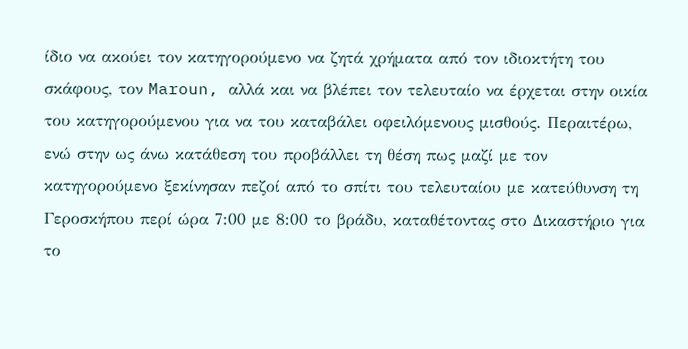ίδιο να ακούει τον κατηγορούμενο να ζητά χρήματα από τον ιδιοκτήτη του σκάφους, τον Maroun, αλλά και να βλέπει τον τελευταίο να έρχεται στην οικία του κατηγορούμενου για να του καταβάλει οφειλόμενους μισθούς. Περαιτέρω, ενώ στην ως άνω κατάθεση του προβάλλει τη θέση πως μαζί με τον κατηγορούμενο ξεκίνησαν πεζοί από το σπίτι του τελευταίου με κατεύθυνση τη Γεροσκήπου περί ώρα 7:00 με 8:00 το βράδυ, καταθέτοντας στο Δικαστήριο για το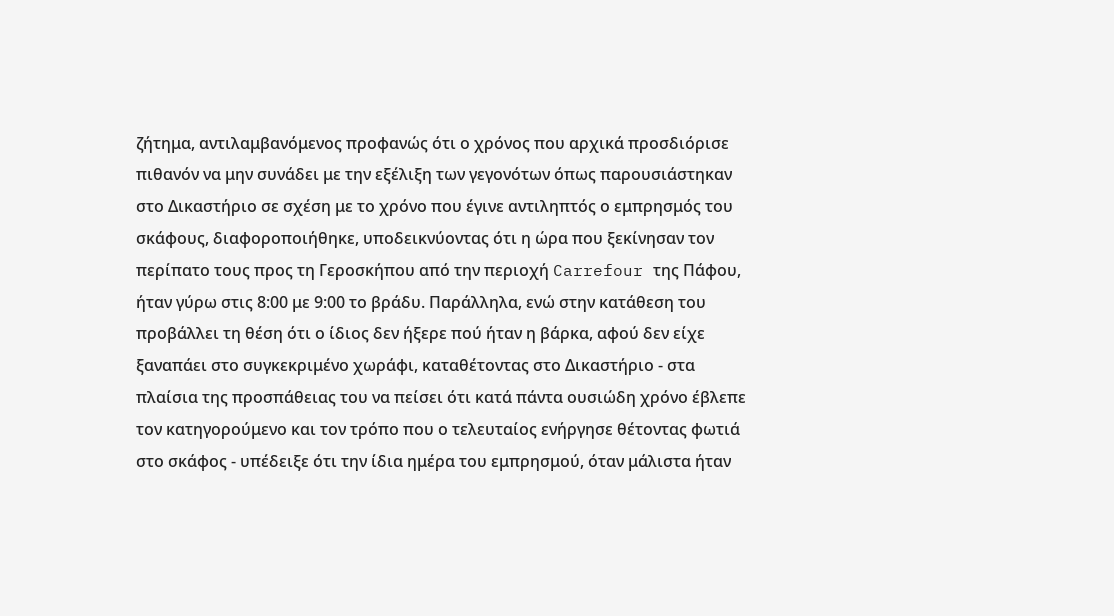ζήτημα, αντιλαμβανόμενος προφανώς ότι ο χρόνος που αρχικά προσδιόρισε πιθανόν να μην συνάδει με την εξέλιξη των γεγονότων όπως παρουσιάστηκαν στο Δικαστήριο σε σχέση με το χρόνο που έγινε αντιληπτός ο εμπρησμός του σκάφους, διαφοροποιήθηκε, υποδεικνύοντας ότι η ώρα που ξεκίνησαν τον περίπατο τους προς τη Γεροσκήπου από την περιοχή Carrefour της Πάφου, ήταν γύρω στις 8:00 με 9:00 το βράδυ. Παράλληλα, ενώ στην κατάθεση του προβάλλει τη θέση ότι ο ίδιος δεν ήξερε πού ήταν η βάρκα, αφού δεν είχε ξαναπάει στο συγκεκριμένο χωράφι, καταθέτοντας στο Δικαστήριο - στα πλαίσια της προσπάθειας του να πείσει ότι κατά πάντα ουσιώδη χρόνο έβλεπε τον κατηγορούμενο και τον τρόπο που ο τελευταίος ενήργησε θέτοντας φωτιά στο σκάφος - υπέδειξε ότι την ίδια ημέρα του εμπρησμού, όταν μάλιστα ήταν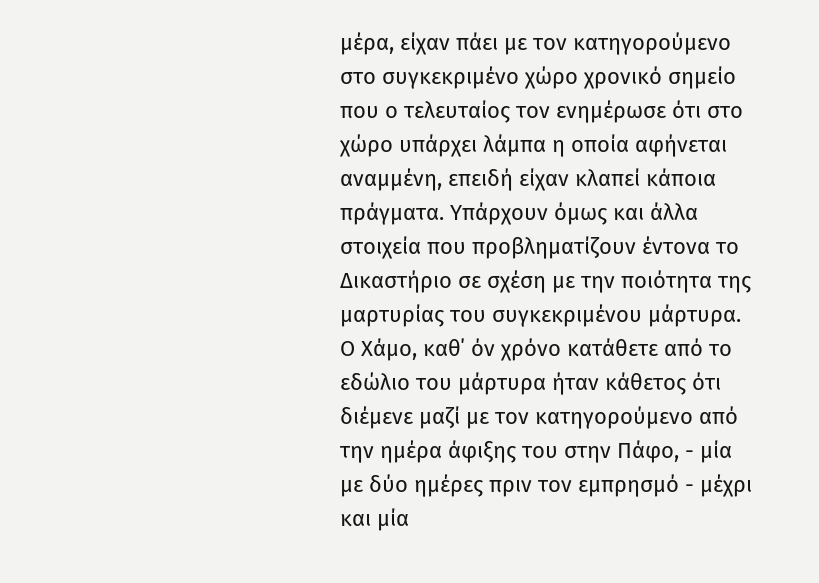μέρα, είχαν πάει με τον κατηγορούμενο στο συγκεκριμένο χώρο χρονικό σημείο που ο τελευταίος τον ενημέρωσε ότι στο χώρο υπάρχει λάμπα η οποία αφήνεται αναμμένη, επειδή είχαν κλαπεί κάποια πράγματα. Υπάρχουν όμως και άλλα στοιχεία που προβληματίζουν έντονα το Δικαστήριο σε σχέση με την ποιότητα της μαρτυρίας του συγκεκριμένου μάρτυρα. Ο Χάμο, καθ΄ όν χρόνο κατάθετε από το εδώλιο του μάρτυρα ήταν κάθετος ότι διέμενε μαζί με τον κατηγορούμενο από την ημέρα άφιξης του στην Πάφο, - μία με δύο ημέρες πριν τον εμπρησμό - μέχρι και μία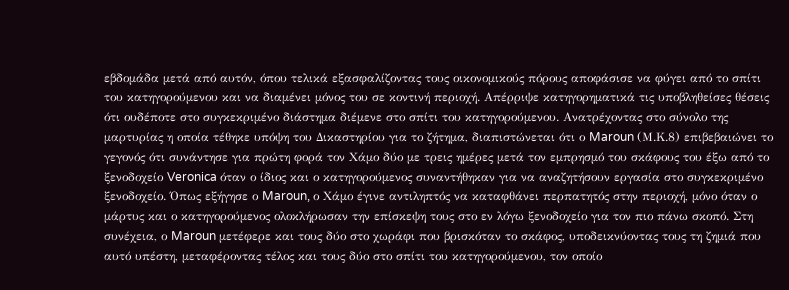εβδομάδα μετά από αυτόν, όπου τελικά εξασφαλίζοντας τους οικονομικούς πόρους αποφάσισε να φύγει από το σπίτι του κατηγορούμενου και να διαμένει μόνος του σε κοντινή περιοχή. Απέρριψε κατηγορηματικά τις υποβληθείσες θέσεις ότι ουδέποτε στο συγκεκριμένο διάστημα διέμενε στο σπίτι του κατηγορούμενου. Ανατρέχοντας στο σύνολο της μαρτυρίας η οποία τέθηκε υπόψη του Δικαστηρίου για το ζήτημα, διαπιστώνεται ότι ο Maroun (Μ.Κ.8) επιβεβαιώνει το γεγονός ότι συνάντησε για πρώτη φορά τον Χάμο δύο με τρεις ημέρες μετά τον εμπρησμό του σκάφους του έξω από το ξενοδοχείο Veronica όταν ο ίδιος και ο κατηγορούμενος συναντήθηκαν για να αναζητήσουν εργασία στο συγκεκριμένο ξενοδοχείο. Όπως εξήγησε ο Maroun, ο Χάμο έγινε αντιληπτός να καταφθάνει περπατητός στην περιοχή, μόνο όταν ο μάρτυς και ο κατηγορούμενος ολοκλήρωσαν την επίσκεψη τους στο εν λόγω ξενοδοχείο για τον πιο πάνω σκοπό. Στη συνέχεια, ο Maroun μετέφερε και τους δύο στο χωράφι που βρισκόταν το σκάφος, υποδεικνύοντας τους τη ζημιά που αυτό υπέστη, μεταφέροντας τέλος και τους δύο στο σπίτι του κατηγορούμενου, τον οποίο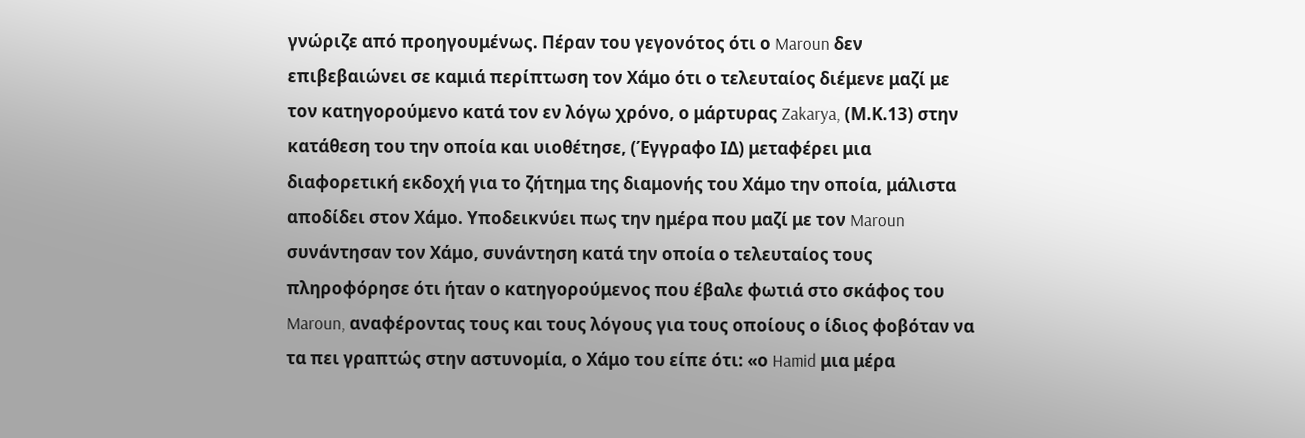γνώριζε από προηγουμένως. Πέραν του γεγονότος ότι ο Maroun δεν επιβεβαιώνει σε καμιά περίπτωση τον Χάμο ότι ο τελευταίος διέμενε μαζί με τον κατηγορούμενο κατά τον εν λόγω χρόνο, ο μάρτυρας Zakarya, (Μ.Κ.13) στην κατάθεση του την οποία και υιοθέτησε, (Έγγραφο ΙΔ) μεταφέρει μια διαφορετική εκδοχή για το ζήτημα της διαμονής του Χάμο την οποία, μάλιστα αποδίδει στον Χάμο. Υποδεικνύει πως την ημέρα που μαζί με τον Maroun συνάντησαν τον Χάμο, συνάντηση κατά την οποία ο τελευταίος τους πληροφόρησε ότι ήταν ο κατηγορούμενος που έβαλε φωτιά στο σκάφος του Maroun, αναφέροντας τους και τους λόγους για τους οποίους ο ίδιος φοβόταν να τα πει γραπτώς στην αστυνομία, ο Χάμο του είπε ότι: «ο Hamid μια μέρα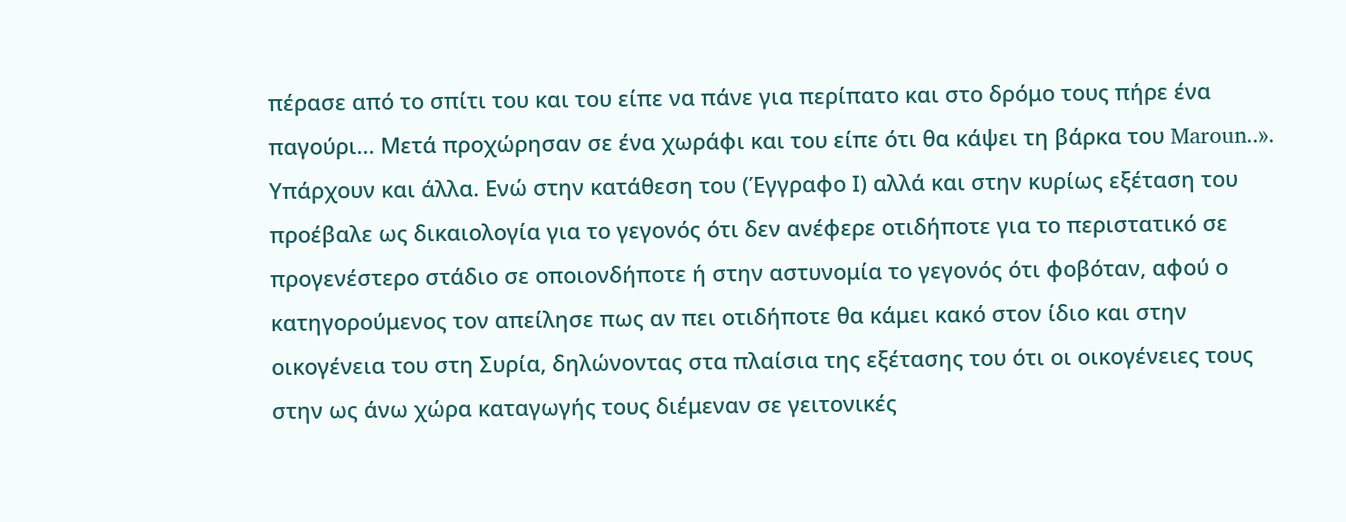πέρασε από το σπίτι του και του είπε να πάνε για περίπατο και στο δρόμο τους πήρε ένα παγούρι... Μετά προχώρησαν σε ένα χωράφι και του είπε ότι θα κάψει τη βάρκα του Maroun..». Υπάρχουν και άλλα. Ενώ στην κατάθεση του (Έγγραφο Ι) αλλά και στην κυρίως εξέταση του προέβαλε ως δικαιολογία για το γεγονός ότι δεν ανέφερε οτιδήποτε για το περιστατικό σε προγενέστερο στάδιο σε οποιονδήποτε ή στην αστυνομία το γεγονός ότι φοβόταν, αφού ο κατηγορούμενος τον απείλησε πως αν πει οτιδήποτε θα κάμει κακό στον ίδιο και στην οικογένεια του στη Συρία, δηλώνοντας στα πλαίσια της εξέτασης του ότι οι οικογένειες τους στην ως άνω χώρα καταγωγής τους διέμεναν σε γειτονικές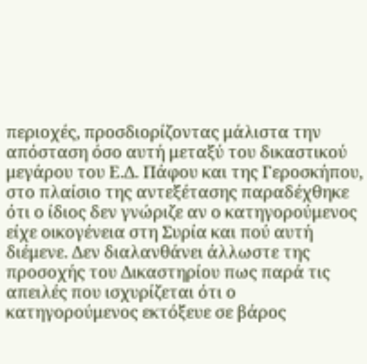περιοχές, προσδιορίζοντας μάλιστα την απόσταση όσο αυτή μεταξύ του δικαστικού μεγάρου του Ε.Δ. Πάφου και της Γεροσκήπου, στο πλαίσιο της αντεξέτασης παραδέχθηκε ότι ο ίδιος δεν γνώριζε αν ο κατηγορούμενος είχε οικογένεια στη Συρία και πού αυτή διέμενε. Δεν διαλανθάνει άλλωστε της προσοχής του Δικαστηρίου πως παρά τις απειλές που ισχυρίζεται ότι ο κατηγορούμενος εκτόξευε σε βάρος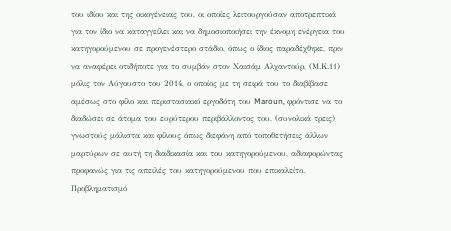του ιδίου και της οικογένειας του, οι οποίες λειτουργούσαν αποτρεπτικά για τον ίδιο να καταγγείλει και να δημοσιοποιήσει την έκνομη ενέργεια του κατηγορούμενου σε προγενέστερο στάδιο, όπως ο ίδιος παραδέχθηκε, πριν να αναφέρει οτιδήποτε για το συμβάν στον Χαισάμ Αλχαντούρ, (Μ.Κ.11) μόλις τον Αύγουστο του 2014, ο οποίος με τη σειρά του το διαβίβασε αμέσως στο φίλο και περιστασιακό εργοδότη του Maroun, φρόντισε να το διαδώσει σε άτομα του ευρύτερου περιβάλλοντος του, (συνολικά τρεις) γνωστούς μάλιστα και φίλους όπως διεφάνη από τοποθετήσεις άλλων μαρτύρων σε αυτή τη διαδικασία και του κατηγορούμενου, αδιαφορώντας προφανώς για τις απειλές του κατηγορούμενου που επικαλείτο. Προβληματισμό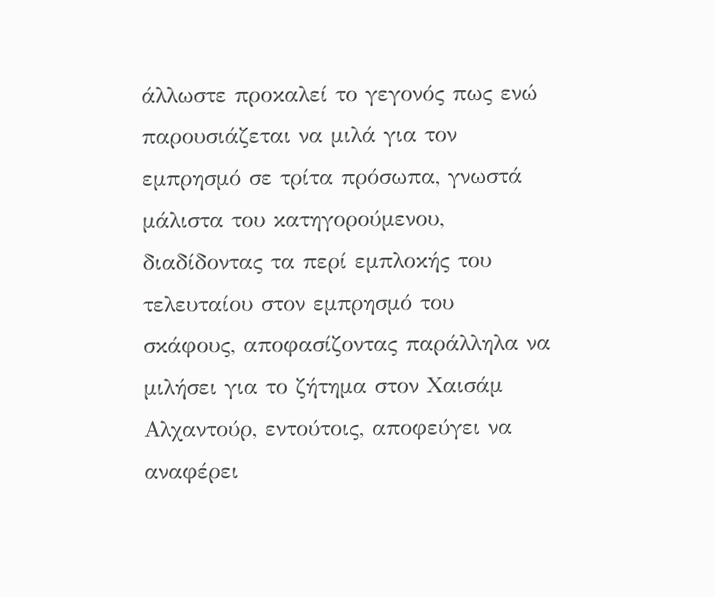άλλωστε προκαλεί το γεγονός πως ενώ παρουσιάζεται να μιλά για τον εμπρησμό σε τρίτα πρόσωπα, γνωστά μάλιστα του κατηγορούμενου, διαδίδοντας τα περί εμπλοκής του τελευταίου στον εμπρησμό του σκάφους, αποφασίζοντας παράλληλα να μιλήσει για το ζήτημα στον Χαισάμ Αλχαντούρ, εντούτοις, αποφεύγει να αναφέρει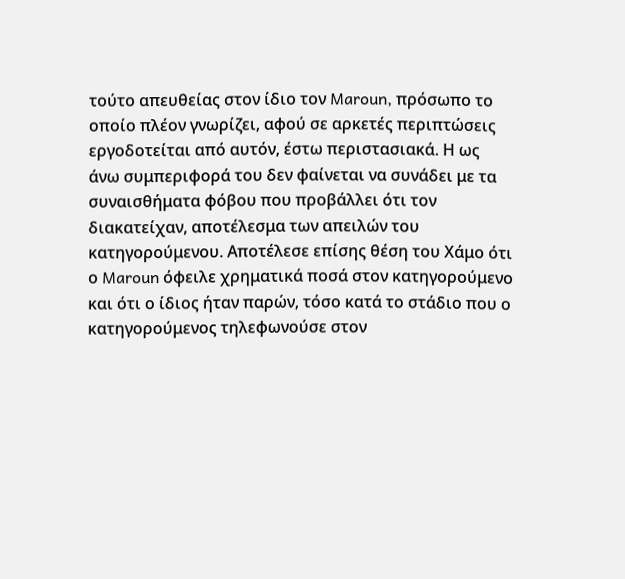τούτο απευθείας στον ίδιο τον Maroun, πρόσωπο το οποίο πλέον γνωρίζει, αφού σε αρκετές περιπτώσεις εργοδοτείται από αυτόν, έστω περιστασιακά. Η ως άνω συμπεριφορά του δεν φαίνεται να συνάδει με τα συναισθήματα φόβου που προβάλλει ότι τον διακατείχαν, αποτέλεσμα των απειλών του κατηγορούμενου. Αποτέλεσε επίσης θέση του Χάμο ότι ο Maroun όφειλε χρηματικά ποσά στον κατηγορούμενο και ότι ο ίδιος ήταν παρών, τόσο κατά το στάδιο που ο κατηγορούμενος τηλεφωνούσε στον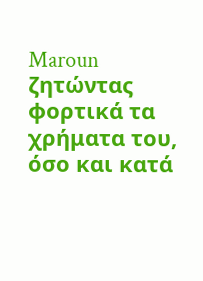Maroun ζητώντας φορτικά τα χρήματα του, όσο και κατά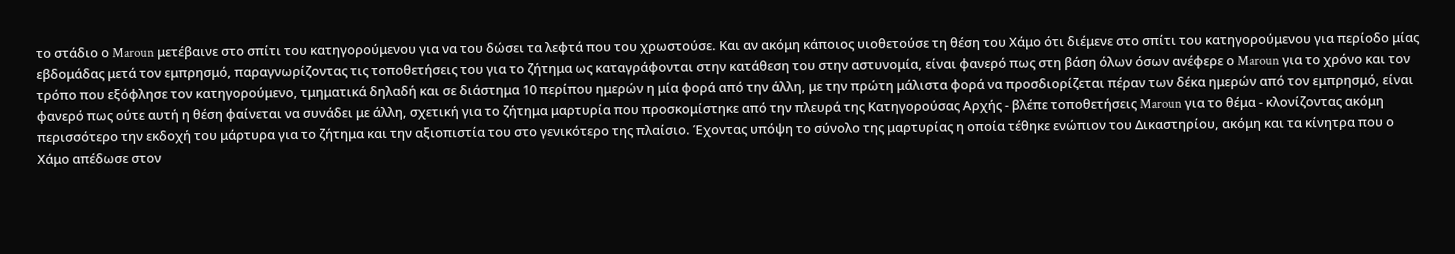το στάδιο ο Maroun μετέβαινε στο σπίτι του κατηγορούμενου για να του δώσει τα λεφτά που του χρωστούσε. Και αν ακόμη κάποιος υιοθετούσε τη θέση του Χάμο ότι διέμενε στο σπίτι του κατηγορούμενου για περίοδο μίας εβδομάδας μετά τον εμπρησμό, παραγνωρίζοντας τις τοποθετήσεις του για το ζήτημα ως καταγράφονται στην κατάθεση του στην αστυνομία, είναι φανερό πως στη βάση όλων όσων ανέφερε ο Maroun για το χρόνο και τον τρόπο που εξόφλησε τον κατηγορούμενο, τμηματικά δηλαδή και σε διάστημα 10 περίπου ημερών η μία φορά από την άλλη, με την πρώτη μάλιστα φορά να προσδιορίζεται πέραν των δέκα ημερών από τον εμπρησμό, είναι φανερό πως ούτε αυτή η θέση φαίνεται να συνάδει με άλλη, σχετική για το ζήτημα μαρτυρία που προσκομίστηκε από την πλευρά της Κατηγορούσας Αρχής - βλέπε τοποθετήσεις Maroun για το θέμα - κλονίζοντας ακόμη περισσότερο την εκδοχή του μάρτυρα για το ζήτημα και την αξιοπιστία του στο γενικότερο της πλαίσιο. Έχοντας υπόψη το σύνολο της μαρτυρίας η οποία τέθηκε ενώπιον του Δικαστηρίου, ακόμη και τα κίνητρα που ο Χάμο απέδωσε στον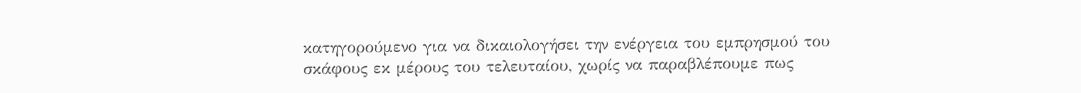κατηγορούμενο για να δικαιολογήσει την ενέργεια του εμπρησμού του σκάφους εκ μέρους του τελευταίου, χωρίς να παραβλέπουμε πως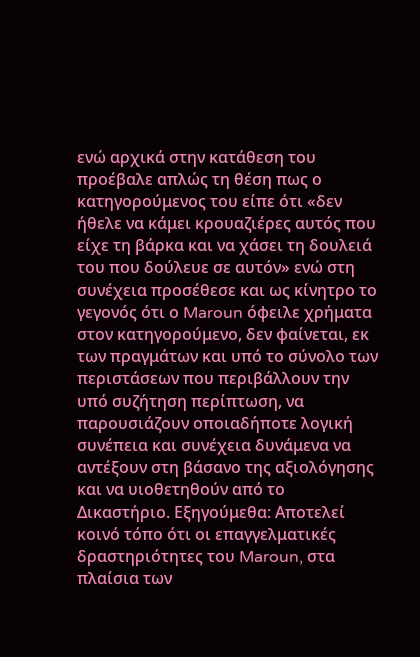ενώ αρχικά στην κατάθεση του προέβαλε απλώς τη θέση πως ο κατηγορούμενος του είπε ότι «δεν ήθελε να κάμει κρουαζιέρες αυτός που είχε τη βάρκα και να χάσει τη δουλειά του που δούλευε σε αυτόν» ενώ στη συνέχεια προσέθεσε και ως κίνητρο το γεγονός ότι ο Maroun όφειλε χρήματα στον κατηγορούμενο, δεν φαίνεται, εκ των πραγμάτων και υπό το σύνολο των περιστάσεων που περιβάλλουν την υπό συζήτηση περίπτωση, να παρουσιάζουν οποιαδήποτε λογική συνέπεια και συνέχεια δυνάμενα να αντέξουν στη βάσανο της αξιολόγησης και να υιοθετηθούν από το Δικαστήριο. Εξηγούμεθα: Αποτελεί κοινό τόπο ότι οι επαγγελματικές δραστηριότητες του Maroun, στα πλαίσια των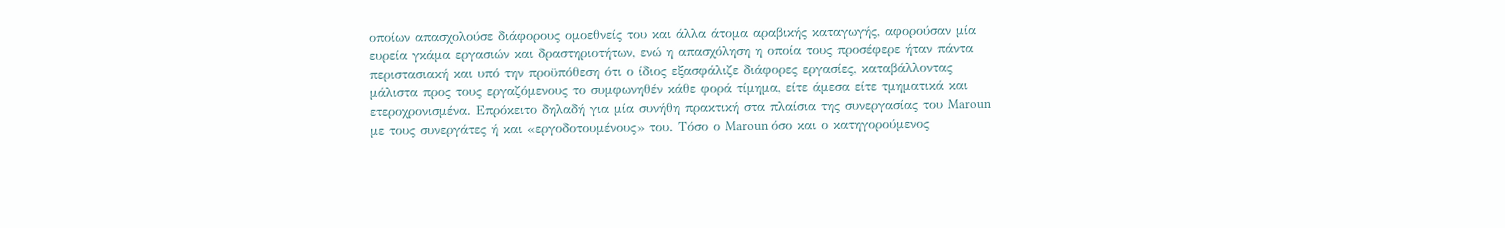οποίων απασχολούσε διάφορους ομοεθνείς του και άλλα άτομα αραβικής καταγωγής, αφορούσαν μία ευρεία γκάμα εργασιών και δραστηριοτήτων, ενώ η απασχόληση η οποία τους προσέφερε ήταν πάντα περιστασιακή και υπό την προϋπόθεση ότι ο ίδιος εξασφάλιζε διάφορες εργασίες, καταβάλλοντας μάλιστα προς τους εργαζόμενους το συμφωνηθέν κάθε φορά τίμημα, είτε άμεσα είτε τμηματικά και ετεροχρονισμένα. Επρόκειτο δηλαδή για μία συνήθη πρακτική στα πλαίσια της συνεργασίας του Maroun με τους συνεργάτες ή και «εργοδοτουμένους» του. Τόσο ο Maroun όσο και ο κατηγορούμενος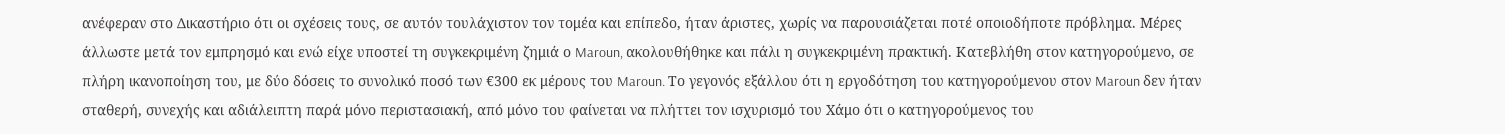ανέφεραν στο Δικαστήριο ότι οι σχέσεις τους, σε αυτόν τουλάχιστον τον τομέα και επίπεδο, ήταν άριστες, χωρίς να παρουσιάζεται ποτέ οποιοδήποτε πρόβλημα. Μέρες άλλωστε μετά τον εμπρησμό και ενώ είχε υποστεί τη συγκεκριμένη ζημιά ο Maroun, ακολουθήθηκε και πάλι η συγκεκριμένη πρακτική. Κατεβλήθη στον κατηγορούμενο, σε πλήρη ικανοποίηση του, με δύο δόσεις το συνολικό ποσό των €300 εκ μέρους του Maroun. Το γεγονός εξάλλου ότι η εργοδότηση του κατηγορούμενου στον Maroun δεν ήταν σταθερή, συνεχής και αδιάλειπτη παρά μόνο περιστασιακή, από μόνο του φαίνεται να πλήττει τον ισχυρισμό του Χάμο ότι ο κατηγορούμενος του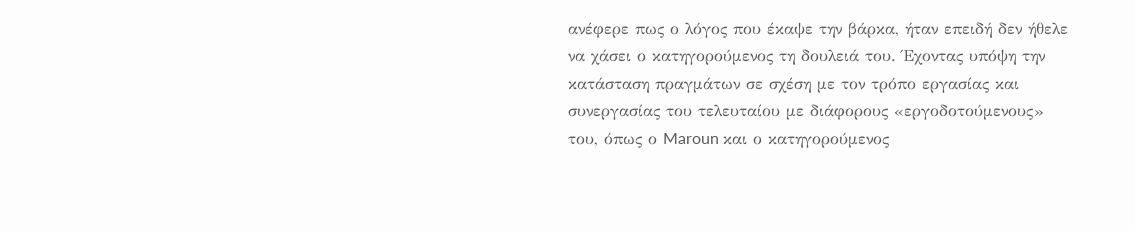ανέφερε πως ο λόγος που έκαψε την βάρκα, ήταν επειδή δεν ήθελε να χάσει ο κατηγορούμενος τη δουλειά του. Έχοντας υπόψη την κατάσταση πραγμάτων σε σχέση με τον τρόπο εργασίας και συνεργασίας του τελευταίου με διάφορους «εργοδοτούμενους» του, όπως ο Maroun και ο κατηγορούμενος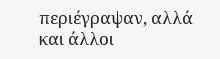περιέγραψαν, αλλά και άλλοι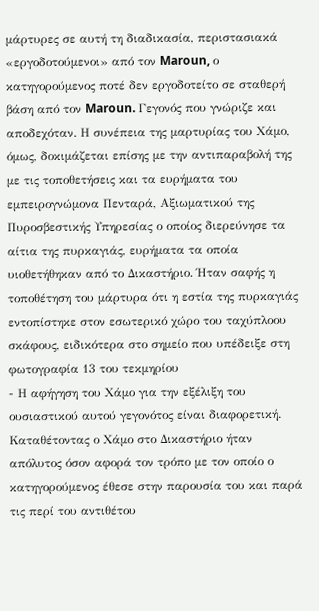μάρτυρες σε αυτή τη διαδικασία, περιστασιακά «εργοδοτούμενοι» από τον Maroun, ο κατηγορούμενος ποτέ δεν εργοδοτείτο σε σταθερή βάση από τον Maroun. Γεγονός που γνώριζε και αποδεχόταν. Η συνέπεια της μαρτυρίας του Χάμο, όμως, δοκιμάζεται επίσης με την αντιπαραβολή της με τις τοποθετήσεις και τα ευρήματα του εμπειρογνώμονα Πενταρά, Αξιωματικού της Πυροσβεστικής Υπηρεσίας ο οποίος διερεύνησε τα αίτια της πυρκαγιάς, ευρήματα τα οποία υιοθετήθηκαν από το Δικαστήριο. Ήταν σαφής η τοποθέτηση του μάρτυρα ότι η εστία της πυρκαγιάς εντοπίστηκε στον εσωτερικό χώρο του ταχύπλοου σκάφους, ειδικότερα στο σημείο που υπέδειξε στη φωτογραφία 13 του τεκμηρίου
- Η αφήγηση του Χάμο για την εξέλιξη του ουσιαστικού αυτού γεγονότος είναι διαφορετική. Καταθέτοντας ο Χάμο στο Δικαστήριο ήταν απόλυτος όσον αφορά τον τρόπο με τον οποίο ο κατηγορούμενος έθεσε στην παρουσία του και παρά τις περί του αντιθέτου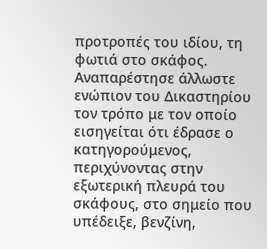προτροπές του ιδίου, τη φωτιά στο σκάφος. Αναπαρέστησε άλλωστε ενώπιον του Δικαστηρίου τον τρόπο με τον οποίο εισηγείται ότι έδρασε ο κατηγορούμενος, περιχύνοντας στην εξωτερική πλευρά του σκάφους, στο σημείο που υπέδειξε, βενζίνη,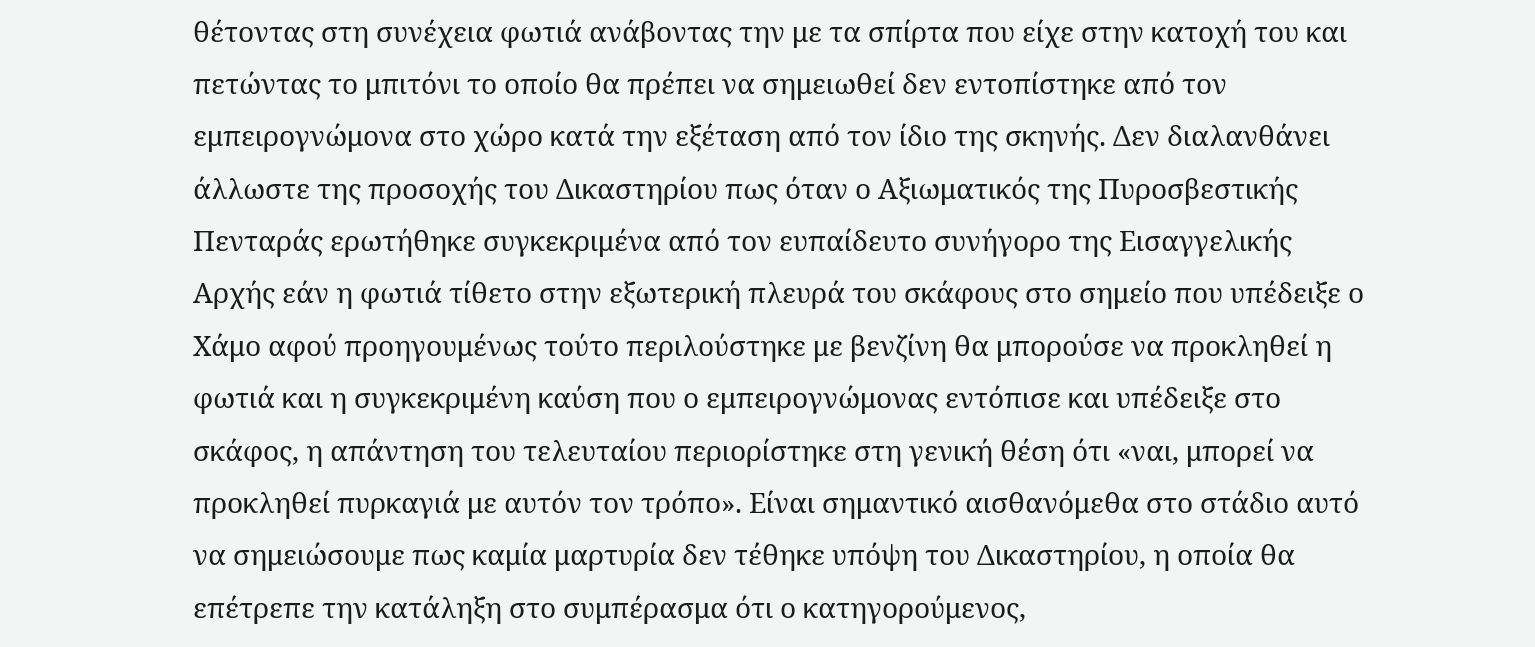θέτοντας στη συνέχεια φωτιά ανάβοντας την με τα σπίρτα που είχε στην κατοχή του και πετώντας το μπιτόνι το οποίο θα πρέπει να σημειωθεί δεν εντοπίστηκε από τον εμπειρογνώμονα στο χώρο κατά την εξέταση από τον ίδιο της σκηνής. Δεν διαλανθάνει άλλωστε της προσοχής του Δικαστηρίου πως όταν ο Αξιωματικός της Πυροσβεστικής Πενταράς ερωτήθηκε συγκεκριμένα από τον ευπαίδευτο συνήγορο της Εισαγγελικής Αρχής εάν η φωτιά τίθετο στην εξωτερική πλευρά του σκάφους στο σημείο που υπέδειξε ο Χάμο αφού προηγουμένως τούτο περιλούστηκε με βενζίνη θα μπορούσε να προκληθεί η φωτιά και η συγκεκριμένη καύση που ο εμπειρογνώμονας εντόπισε και υπέδειξε στο σκάφος, η απάντηση του τελευταίου περιορίστηκε στη γενική θέση ότι «ναι, μπορεί να προκληθεί πυρκαγιά με αυτόν τον τρόπο». Είναι σημαντικό αισθανόμεθα στο στάδιο αυτό να σημειώσουμε πως καμία μαρτυρία δεν τέθηκε υπόψη του Δικαστηρίου, η οποία θα επέτρεπε την κατάληξη στο συμπέρασμα ότι ο κατηγορούμενος,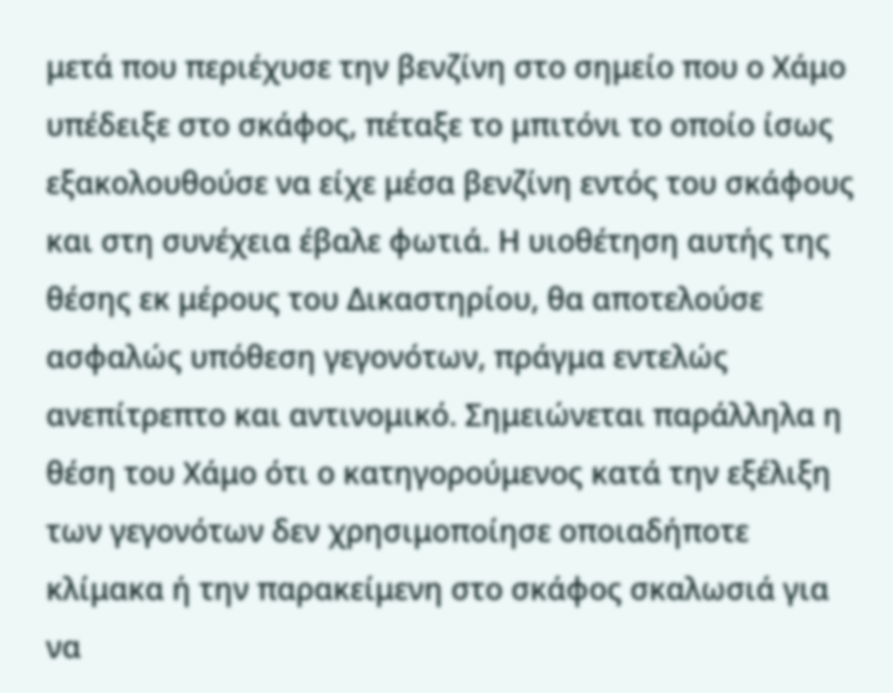μετά που περιέχυσε την βενζίνη στο σημείο που ο Χάμο υπέδειξε στο σκάφος, πέταξε το μπιτόνι το οποίο ίσως εξακολουθούσε να είχε μέσα βενζίνη εντός του σκάφους και στη συνέχεια έβαλε φωτιά. Η υιοθέτηση αυτής της θέσης εκ μέρους του Δικαστηρίου, θα αποτελούσε ασφαλώς υπόθεση γεγονότων, πράγμα εντελώς ανεπίτρεπτο και αντινομικό. Σημειώνεται παράλληλα η θέση του Χάμο ότι ο κατηγορούμενος κατά την εξέλιξη των γεγονότων δεν χρησιμοποίησε οποιαδήποτε κλίμακα ή την παρακείμενη στο σκάφος σκαλωσιά για να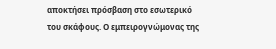αποκτήσει πρόσβαση στο εσωτερικό του σκάφους. Ο εμπειρογνώμονας της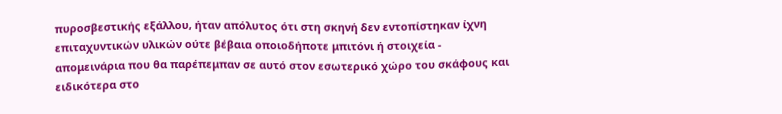πυροσβεστικής εξάλλου, ήταν απόλυτος ότι στη σκηνή δεν εντοπίστηκαν ίχνη επιταχυντικών υλικών ούτε βέβαια οποιοδήποτε μπιτόνι ή στοιχεία - απομεινάρια που θα παρέπεμπαν σε αυτό στον εσωτερικό χώρο του σκάφους και ειδικότερα στο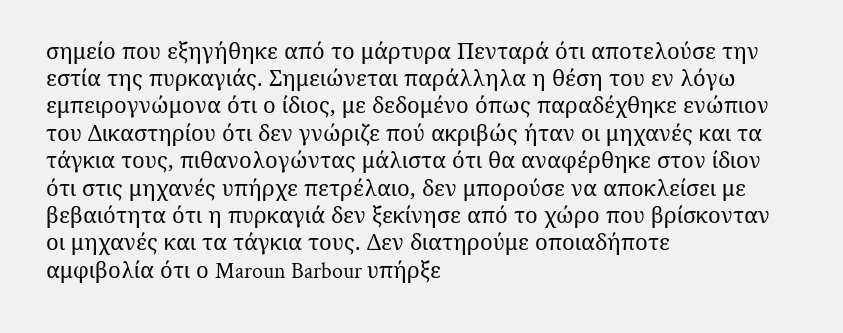σημείο που εξηγήθηκε από το μάρτυρα Πενταρά ότι αποτελούσε την εστία της πυρκαγιάς. Σημειώνεται παράλληλα η θέση του εν λόγω εμπειρογνώμονα ότι ο ίδιος, με δεδομένο όπως παραδέχθηκε ενώπιον του Δικαστηρίου ότι δεν γνώριζε πού ακριβώς ήταν οι μηχανές και τα τάγκια τους, πιθανολογώντας μάλιστα ότι θα αναφέρθηκε στον ίδιον ότι στις μηχανές υπήρχε πετρέλαιο, δεν μπορούσε να αποκλείσει με βεβαιότητα ότι η πυρκαγιά δεν ξεκίνησε από το χώρο που βρίσκονταν οι μηχανές και τα τάγκια τους. Δεν διατηρούμε οποιαδήποτε αμφιβολία ότι ο Maroun Barbour υπήρξε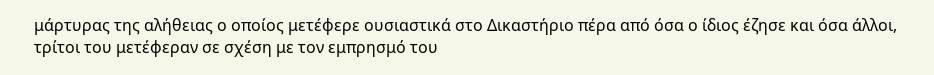μάρτυρας της αλήθειας ο οποίος μετέφερε ουσιαστικά στο Δικαστήριο πέρα από όσα ο ίδιος έζησε και όσα άλλοι, τρίτοι του μετέφεραν σε σχέση με τον εμπρησμό του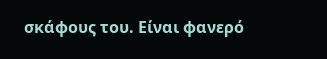σκάφους του. Είναι φανερό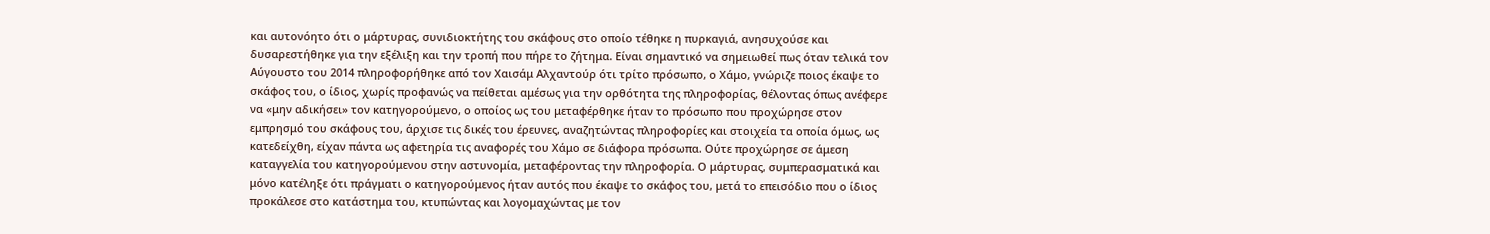και αυτονόητο ότι ο μάρτυρας, συνιδιοκτήτης του σκάφους στο οποίο τέθηκε η πυρκαγιά, ανησυχούσε και δυσαρεστήθηκε για την εξέλιξη και την τροπή που πήρε το ζήτημα. Είναι σημαντικό να σημειωθεί πως όταν τελικά τον Αύγουστο του 2014 πληροφορήθηκε από τον Χαισάμ Αλχαντούρ ότι τρίτο πρόσωπο, ο Χάμο, γνώριζε ποιος έκαψε το σκάφος του, ο ίδιος, χωρίς προφανώς να πείθεται αμέσως για την ορθότητα της πληροφορίας, θέλοντας όπως ανέφερε να «μην αδικήσει» τον κατηγορούμενο, ο οποίος ως του μεταφέρθηκε ήταν το πρόσωπο που προχώρησε στον εμπρησμό του σκάφους του, άρχισε τις δικές του έρευνες, αναζητώντας πληροφορίες και στοιχεία τα οποία όμως, ως κατεδείχθη, είχαν πάντα ως αφετηρία τις αναφορές του Χάμο σε διάφορα πρόσωπα. Ούτε προχώρησε σε άμεση καταγγελία του κατηγορούμενου στην αστυνομία, μεταφέροντας την πληροφορία. Ο μάρτυρας, συμπερασματικά και μόνο κατέληξε ότι πράγματι ο κατηγορούμενος ήταν αυτός που έκαψε το σκάφος του, μετά το επεισόδιο που ο ίδιος προκάλεσε στο κατάστημα του, κτυπώντας και λογομαχώντας με τον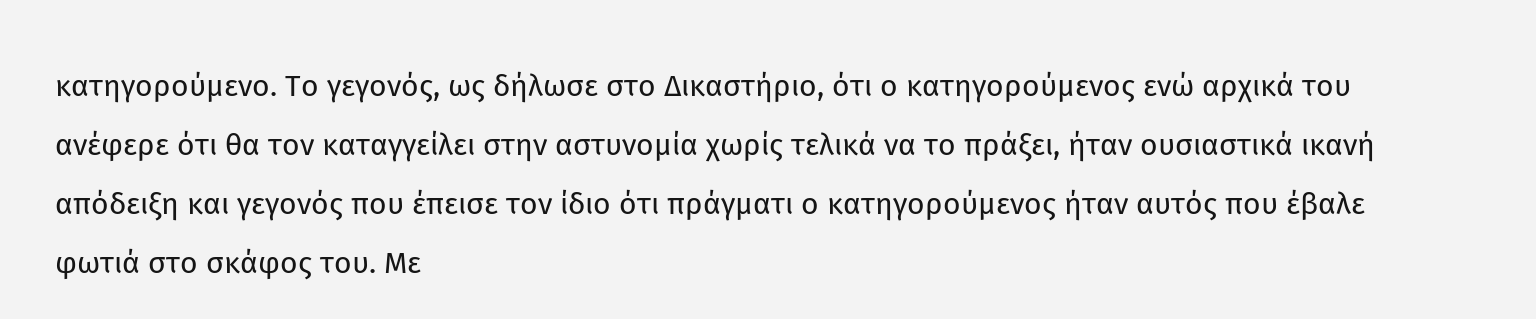κατηγορούμενο. Το γεγονός, ως δήλωσε στο Δικαστήριο, ότι ο κατηγορούμενος ενώ αρχικά του ανέφερε ότι θα τον καταγγείλει στην αστυνομία χωρίς τελικά να το πράξει, ήταν ουσιαστικά ικανή απόδειξη και γεγονός που έπεισε τον ίδιο ότι πράγματι ο κατηγορούμενος ήταν αυτός που έβαλε φωτιά στο σκάφος του. Με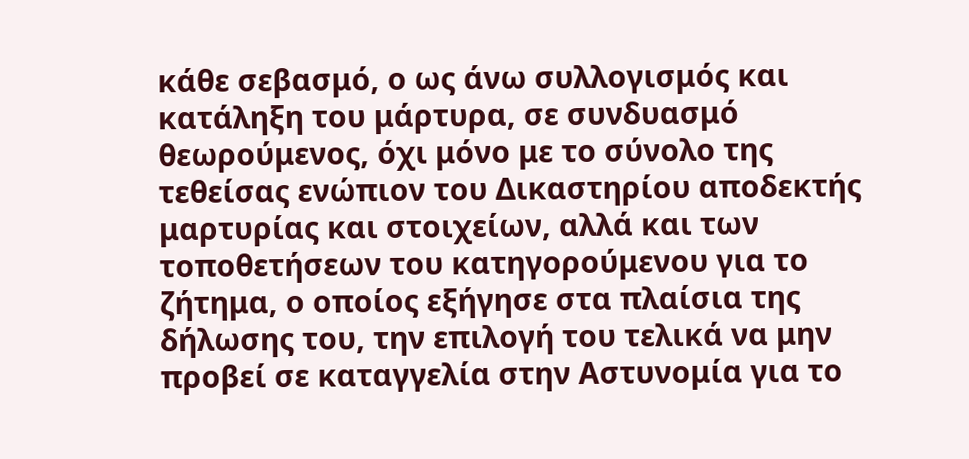κάθε σεβασμό, ο ως άνω συλλογισμός και κατάληξη του μάρτυρα, σε συνδυασμό θεωρούμενος, όχι μόνο με το σύνολο της τεθείσας ενώπιον του Δικαστηρίου αποδεκτής μαρτυρίας και στοιχείων, αλλά και των τοποθετήσεων του κατηγορούμενου για το ζήτημα, ο οποίος εξήγησε στα πλαίσια της δήλωσης του, την επιλογή του τελικά να μην προβεί σε καταγγελία στην Αστυνομία για το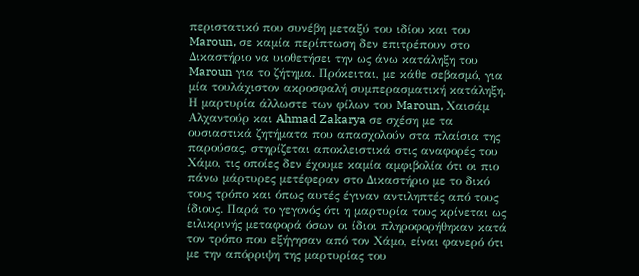περιστατικό που συνέβη μεταξύ του ιδίου και του Maroun, σε καμία περίπτωση δεν επιτρέπουν στο Δικαστήριο να υιοθετήσει την ως άνω κατάληξη του Maroun για το ζήτημα. Πρόκειται, με κάθε σεβασμό, για μία τουλάχιστον ακροσφαλή συμπερασματική κατάληξη. Η μαρτυρία άλλωστε των φίλων του Maroun, Χαισάμ Αλχαντούρ και Ahmad Zakarya σε σχέση με τα ουσιαστικά ζητήματα που απασχολούν στα πλαίσια της παρούσας, στηρίζεται αποκλειστικά στις αναφορές του Χάμο, τις οποίες δεν έχουμε καμία αμφιβολία ότι οι πιο πάνω μάρτυρες μετέφεραν στο Δικαστήριο με το δικό τους τρόπο και όπως αυτές έγιναν αντιληπτές από τους ίδιους. Παρά το γεγονός ότι η μαρτυρία τους κρίνεται ως ειλικρινής μεταφορά όσων οι ίδιοι πληροφορήθηκαν κατά τον τρόπο που εξήγησαν από τον Χάμο, είναι φανερό ότι με την απόρριψη της μαρτυρίας του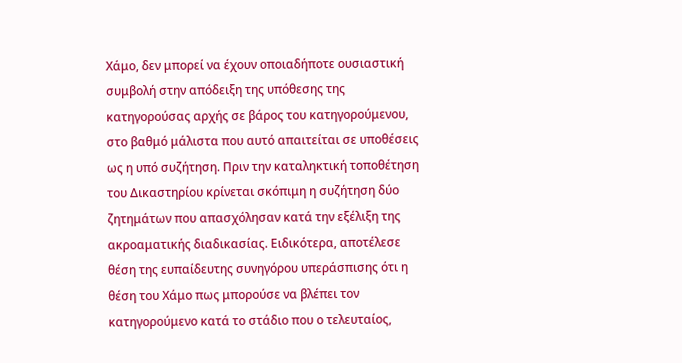Χάμο, δεν μπορεί να έχουν οποιαδήποτε ουσιαστική συμβολή στην απόδειξη της υπόθεσης της κατηγορούσας αρχής σε βάρος του κατηγορούμενου, στο βαθμό μάλιστα που αυτό απαιτείται σε υποθέσεις ως η υπό συζήτηση. Πριν την καταληκτική τοποθέτηση του Δικαστηρίου κρίνεται σκόπιμη η συζήτηση δύο ζητημάτων που απασχόλησαν κατά την εξέλιξη της ακροαματικής διαδικασίας. Ειδικότερα, αποτέλεσε θέση της ευπαίδευτης συνηγόρου υπεράσπισης ότι η θέση του Χάμο πως μπορούσε να βλέπει τον κατηγορούμενο κατά το στάδιο που ο τελευταίος,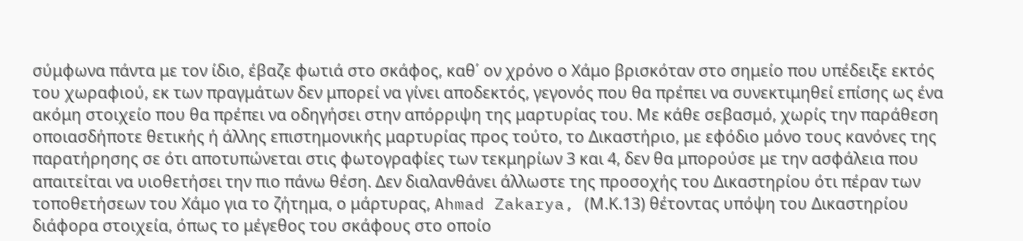σύμφωνα πάντα με τον ίδιο, έβαζε φωτιά στο σκάφος, καθ΄ ον χρόνο ο Χάμο βρισκόταν στο σημείο που υπέδειξε εκτός του χωραφιού, εκ των πραγμάτων δεν μπορεί να γίνει αποδεκτός, γεγονός που θα πρέπει να συνεκτιμηθεί επίσης ως ένα ακόμη στοιχείο που θα πρέπει να οδηγήσει στην απόρριψη της μαρτυρίας του. Με κάθε σεβασμό, χωρίς την παράθεση οποιασδήποτε θετικής ή άλλης επιστημονικής μαρτυρίας προς τούτο, το Δικαστήριο, με εφόδιο μόνο τους κανόνες της παρατήρησης σε ότι αποτυπώνεται στις φωτογραφίες των τεκμηρίων 3 και 4, δεν θα μπορούσε με την ασφάλεια που απαιτείται να υιοθετήσει την πιο πάνω θέση. Δεν διαλανθάνει άλλωστε της προσοχής του Δικαστηρίου ότι πέραν των τοποθετήσεων του Χάμο για το ζήτημα, ο μάρτυρας, Ahmad Zakarya, (Μ.Κ.13) θέτοντας υπόψη του Δικαστηρίου διάφορα στοιχεία, όπως το μέγεθος του σκάφους στο οποίο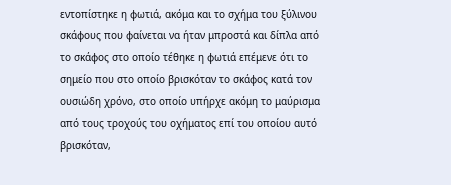εντοπίστηκε η φωτιά, ακόμα και το σχήμα του ξύλινου σκάφους που φαίνεται να ήταν μπροστά και δίπλα από το σκάφος στο οποίο τέθηκε η φωτιά επέμενε ότι το σημείο που στο οποίο βρισκόταν το σκάφος κατά τον ουσιώδη χρόνο, στο οποίο υπήρχε ακόμη το μαύρισμα από τους τροχούς του οχήματος επί του οποίου αυτό βρισκόταν,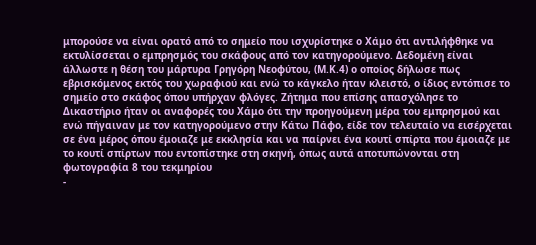μπορούσε να είναι ορατό από το σημείο που ισχυρίστηκε ο Χάμο ότι αντιλήφθηκε να εκτυλίσσεται ο εμπρησμός του σκάφους από τον κατηγορούμενο. Δεδομένη είναι άλλωστε η θέση του μάρτυρα Γρηγόρη Νεοφύτου, (Μ.Κ.4) ο οποίος δήλωσε πως εβρισκόμενος εκτός του χωραφιού και ενώ το κάγκελο ήταν κλειστό, ο ίδιος εντόπισε το σημείο στο σκάφος όπου υπήρχαν φλόγες. Ζήτημα που επίσης απασχόλησε το Δικαστήριο ήταν οι αναφορές του Χάμο ότι την προηγούμενη μέρα του εμπρησμού και ενώ πήγαιναν με τον κατηγορούμενο στην Κάτω Πάφο, είδε τον τελευταίο να εισέρχεται σε ένα μέρος όπου έμοιαζε με εκκλησία και να παίρνει ένα κουτί σπίρτα που έμοιαζε με το κουτί σπίρτων που εντοπίστηκε στη σκηνή, όπως αυτά αποτυπώνονται στη φωτογραφία 8 του τεκμηρίου
-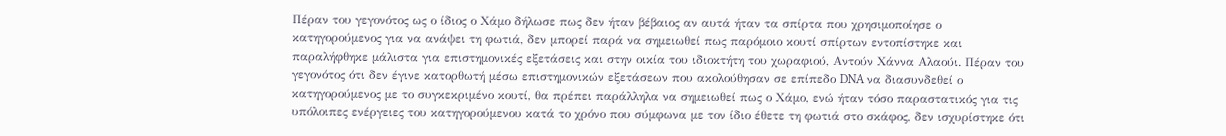Πέραν του γεγονότος ως ο ίδιος ο Χάμο δήλωσε πως δεν ήταν βέβαιος αν αυτά ήταν τα σπίρτα που χρησιμοποίησε ο κατηγορούμενος για να ανάψει τη φωτιά, δεν μπορεί παρά να σημειωθεί πως παρόμοιο κουτί σπίρτων εντοπίστηκε και παραλήφθηκε μάλιστα για επιστημονικές εξετάσεις και στην οικία του ιδιοκτήτη του χωραφιού, Αντούν Χάννα Αλαούι. Πέραν του γεγονότος ότι δεν έγινε κατορθωτή μέσω επιστημονικών εξετάσεων που ακολούθησαν σε επίπεδο DNA να διασυνδεθεί ο κατηγορούμενος με το συγκεκριμένο κουτί, θα πρέπει παράλληλα να σημειωθεί πως ο Χάμο, ενώ ήταν τόσο παραστατικός για τις υπόλοιπες ενέργειες του κατηγορούμενου κατά το χρόνο που σύμφωνα με τον ίδιο έθετε τη φωτιά στο σκάφος, δεν ισχυρίστηκε ότι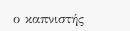ο καπνιστής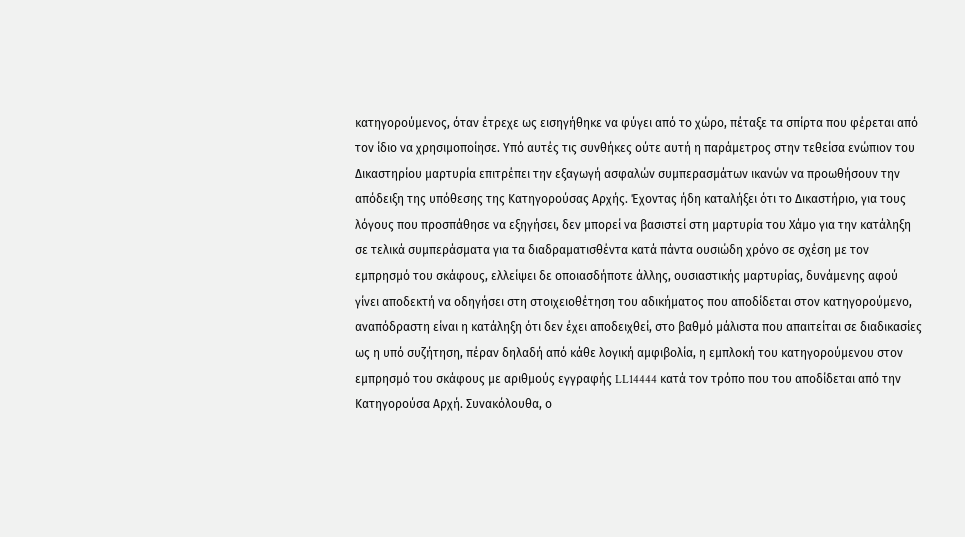κατηγορούμενος, όταν έτρεχε ως εισηγήθηκε να φύγει από το χώρο, πέταξε τα σπίρτα που φέρεται από τον ίδιο να χρησιμοποίησε. Υπό αυτές τις συνθήκες ούτε αυτή η παράμετρος στην τεθείσα ενώπιον του Δικαστηρίου μαρτυρία επιτρέπει την εξαγωγή ασφαλών συμπερασμάτων ικανών να προωθήσουν την απόδειξη της υπόθεσης της Κατηγορούσας Αρχής. Έχοντας ήδη καταλήξει ότι το Δικαστήριο, για τους λόγους που προσπάθησε να εξηγήσει, δεν μπορεί να βασιστεί στη μαρτυρία του Χάμο για την κατάληξη σε τελικά συμπεράσματα για τα διαδραματισθέντα κατά πάντα ουσιώδη χρόνο σε σχέση με τον εμπρησμό του σκάφους, ελλείψει δε οποιασδήποτε άλλης, ουσιαστικής μαρτυρίας, δυνάμενης αφού γίνει αποδεκτή να οδηγήσει στη στοιχειοθέτηση του αδικήματος που αποδίδεται στον κατηγορούμενο, αναπόδραστη είναι η κατάληξη ότι δεν έχει αποδειχθεί, στο βαθμό μάλιστα που απαιτείται σε διαδικασίες ως η υπό συζήτηση, πέραν δηλαδή από κάθε λογική αμφιβολία, η εμπλοκή του κατηγορούμενου στον εμπρησμό του σκάφους με αριθμούς εγγραφής LL14444 κατά τον τρόπο που του αποδίδεται από την Κατηγορούσα Αρχή. Συνακόλουθα, ο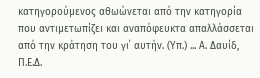κατηγορούμενος αθωώνεται από την κατηγορία που αντιμετωπίζει και αναπόφευκτα απαλλάσσεται από την κράτηση του γι΄ αυτήν. (Υπ.) ... Α. Δαυίδ, Π.Ε.Δ.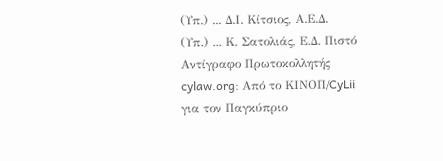(Υπ.) ... Δ.Ι. Κίτσιος, Α.Ε.Δ. (Υπ.) ... Κ. Σατολιάς, Ε.Δ. Πιστό Αντίγραφο Πρωτοκολλητής cylaw.org: Από το ΚΙΝOΠ/CyLii για τον Παγκύπριο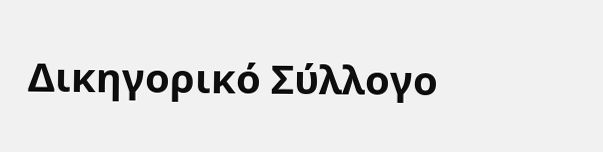Δικηγορικό Σύλλογο